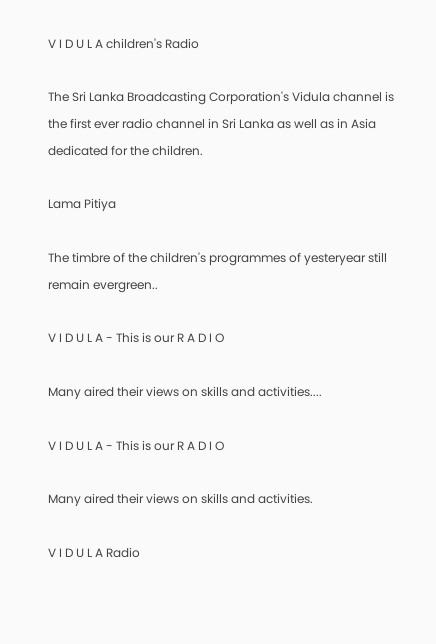V I D U L A children's Radio

The Sri Lanka Broadcasting Corporation's Vidula channel is the first ever radio channel in Sri Lanka as well as in Asia dedicated for the children.

Lama Pitiya

The timbre of the children's programmes of yesteryear still remain evergreen..

V I D U L A - This is our R A D I O

Many aired their views on skills and activities....

V I D U L A - This is our R A D I O

Many aired their views on skills and activities.

V I D U L A Radio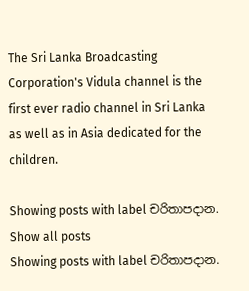The Sri Lanka Broadcasting Corporation's Vidula channel is the first ever radio channel in Sri Lanka as well as in Asia dedicated for the children.

Showing posts with label චරිතාපදාන. Show all posts
Showing posts with label චරිතාපදාන.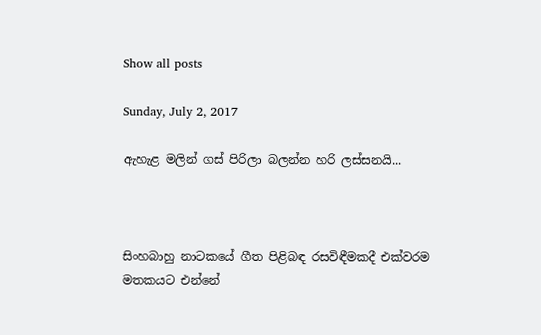Show all posts

Sunday, July 2, 2017

ඇහැළ මලින් ගස්‌ පිරිලා බලන්න හරි ලස්‌සනයි...



සිංහබාහු නාටකයේ ගීත පිළිබඳ රසවිඳීමකදී එක්‌වරම මතකයට එන්නේ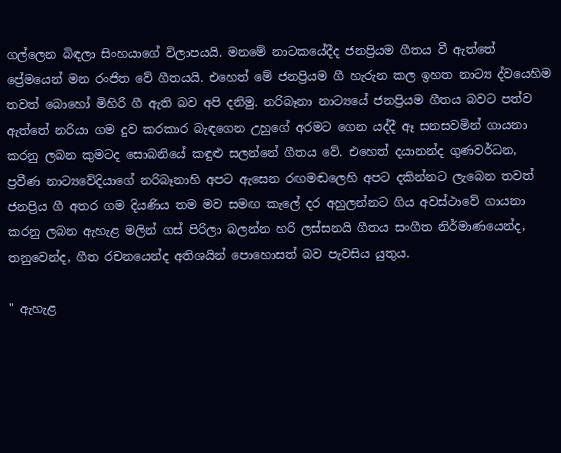ගල්ලෙන බිඳලා සිංහයාගේ විලාපයයි. මනමේ නාටකයේදීද ජනප්‍රියම ගීතය වී ඇත්තේ ප්‍රේමයෙන් මන රංජිත වේ ගීතයයි. එහෙත් මේ ජනප්‍රියම ගී හැරුන කල ඉහත නාට්‍ය ද්වයෙහිම තවත් බොහෝ මිහිරි ගී ඇති බව අපි දනිමු. නරිබෑනා නාට්‍යයේ ජනප්‍රියම ගීතය බවට පත්ව ඇත්තේ නරියා ගම දුව කරකාර බැඳගෙන උහුගේ අරමට ගෙන යද්දී ඈ සනසවමින් ගායනා කරනු ලබන කුමටද සොබනියේ කඳුළු සලන්නේ ගීතය වේ. එහෙත් දයානන්ද ගුණවර්ධන, ප්‍රවීණ නාට්‍යවේදියාගේ නරිබෑනාහි අපට ඇසෙන රඟමඬලෙහි අපට දකින්නට ලැබෙන තවත් ජනප්‍රිය ගී අතර ගම දියණිය තම මව සමඟ කැලේ දර අහුලන්නට ගිය අවස්‌ථාවේ ගායනා කරනු ලබන ඇහැළ මලින් ගස්‌ පිරිලා බලන්න හරි ලස්‌සනයි ගීතය සංගීත නිර්මාණයෙන්ද, තනුවෙන්ද, ගීත රචනයෙන්ද අතිශයින් පොහොසත් බව පැවසිය යුතුය.

" ඇහැළ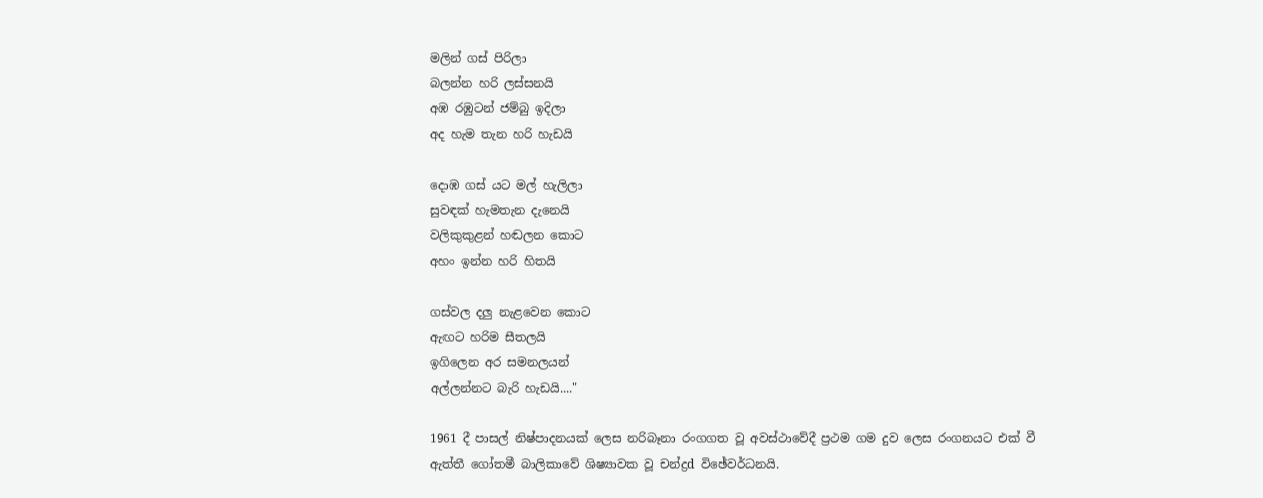මලින් ගස්‌ පිරිලා
බලන්න හරි ලස්‌සනයි
අඹ රඹුටන් ජම්බු ඉදිලා
අද හැම තැන හරි හැඩයි

දොඹ ගස්‌ යට මල් හැලිලා
සුවඳක්‌ හැමතැන දැනෙයි
වලිකුකුළන් හඬලන කොට
අහං ඉන්න හරි හිතයි

ගස්‌වල දලු නැළවෙන කොට
ඇඟට හරිම සීතලයි
ඉගිලෙන අර සමනලයන්
අල්ලන්නට බැරි හැඩයි...."

1961 දී පාසල් නිෂ්පාදනයක්‌ ලෙස නරිබෑනා රංගගත වූ අවස්‌ථාවේදී ප්‍රථම ගම දුව ලෙස රංගනයට එක්‌ වී ඇත්තී ගෝතමී බාලිකාවේ ශිෂ්‍යාවක වූ චන්ද්‍රd විඡේවර්ධනයි.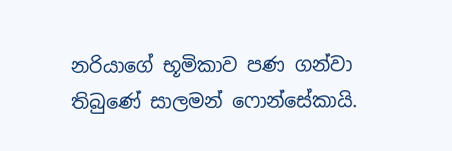නරියාගේ භූමිකාව පණ ගන්වා තිබුණේ සාලමන් ෆොන්සේකායි.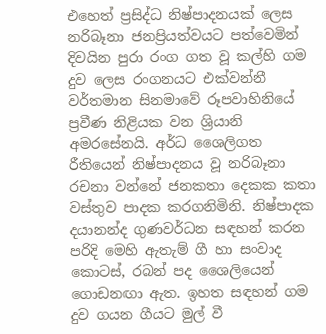එහෙත් ප්‍රසිද්ධ නිෂ්පාදනයක්‌ ලෙස නරිබෑනා ජනප්‍රියත්වයට පත්වෙමින් දිවයින පුරා රංග ගත වූ කල්හි ගම දුව ලෙස රංගනයට එක්‌වන්නී වර්තමාන සිනමාවේ රූපවාහිනියේ ප්‍රවීණ නිළියක වන ශ්‍රියානි අමරසේනයි. අර්ධ ශෛලිගත රීතියෙන් නිෂ්පාදනය වූ නරිබෑනා රචනා වන්නේ ජනකතා දෙකක කතා වස්‌තුව පාදක කරගනිමිනි. නිෂ්පාදක දයානන්ද ගුණවර්ධන සඳහන් කරන පරිදි මෙහි ඇතැම් ගී හා සංවාද කොටස්‌, රබන් පද ශෛලියෙන් ගොඩනඟා ඇත. ඉහත සඳහන් ගම දුව ගයන ගීයට මුල් වී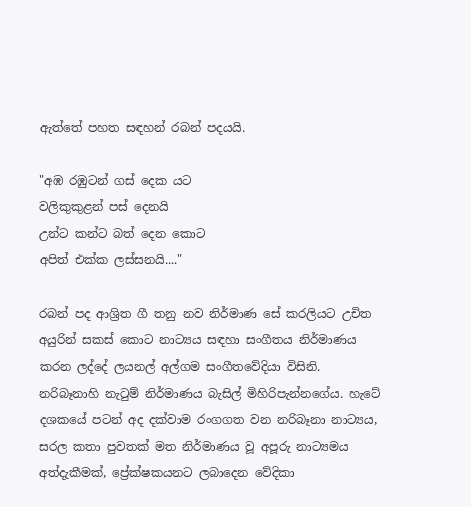ඇත්තේ පහත සඳහන් රබන් පදයයි.

"අඹ රඹුටන් ගස්‌ දෙක යට
වලිකුකුළන් පස්‌ දෙනයි
උන්ට කන්ට බත් දෙන කොට
අපිත් එක්‌ක ලස්‌සනයි...."

රබන් පද ආශ්‍රිත ගී තනු නව නිර්මාණ සේ කරලියට උචිත අයුරින් සකස්‌ කොට නාට්‍යය සඳහා සංගීතය නිර්මාණය කරන ලද්දේ ලයනල් අල්ගම සංගීතවේදියා විසිනි. නරිබෑනාහි නැටුම් නිර්මාණය බැසිල් මිහිරිපැන්නගේය. හැටේ දශකයේ පටන් අද දක්‌වාම රංගගත වන නරිබෑනා නාට්‍යය, සරල කතා පුවතක්‌ මත නිර්මාණය වූ අපූරු නාට්‍යමය අත්දැකීමක්‌, ප්‍රේක්‌ෂකයනට ලබාදෙන වේදිකා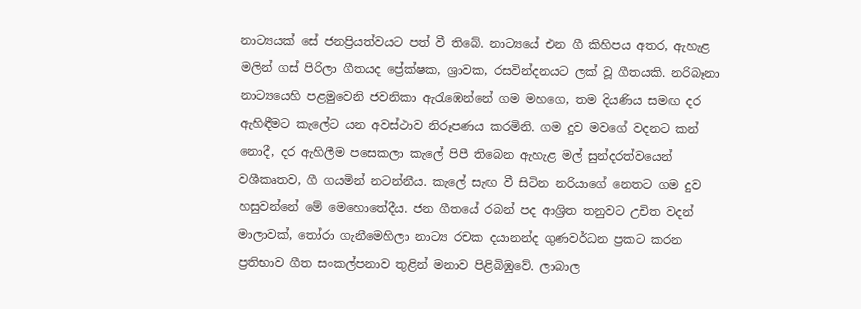නාට්‍යයක්‌ සේ ජනප්‍රියත්වයට පත් වී තිබේ. නාට්‍යයේ එන ගී කිහිපය අතර, ඇහැළ මලින් ගස්‌ පිරිලා ගීතයද ප්‍රේක්‌ෂක, ශ්‍රාවක, රසවින්දනයට ලක්‌ වූ ගීතයකි. නරිබෑනා නාට්‍යයෙහි පළමුවෙනි ජවනිකා ඇරැඹෙන්නේ ගම මහගෙ, තම දියණිය සමඟ දර ඇහිඳීමට කැලේට යන අවස්‌ථාව නිරූපණය කරමිනි. ගම දුව මවගේ වදනට කන් නොදී, දර ඇහිලීම පසෙකලා කැලේ පිපී තිබෙන ඇහැළ මල් සුන්දරත්වයෙන් වශීකෘතව, ගී ගයමින් නටන්නීය. කැලේ සැඟ වී සිටින නරියාගේ නෙතට ගම දුව හසුවන්නේ මේ මෙහොතේදීය. ජන ගීතයේ රබන් පද ආශ්‍රිත තනුවට උචිත වදන් මාලාවක්‌, තෝරා ගැනීමෙහිලා නාට්‍ය රචක දයානන්ද ගුණවර්ධන ප්‍රකට කරන ප්‍රතිභාව ගීත සංකල්පනාව තුළින් මනාව පිළිබිඹුවේ. ලාබාල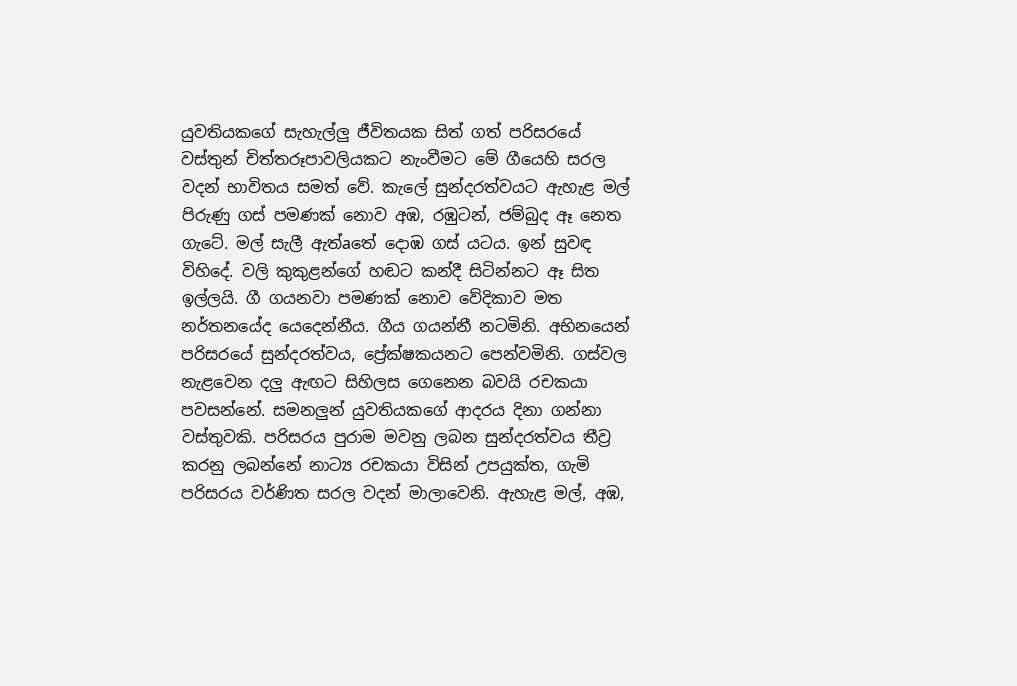යුවතියකගේ සැහැල්ලු ජීවිතයක සිත් ගත් පරිසරයේ වස්‌තුන් චිත්තරූපාවලියකට නැංවීමට මේ ගීයෙහි සරල වදන් භාවිතය සමත් වේ. කැලේ සුන්දරත්වයට ඇහැළ මල් පිරුණු ගස්‌ පමණක්‌ නොව අඹ, රඹුටන්, ජම්බුද ඈ නෙත ගැටේ. මල් සැලී ඇත්aතේ දොඹ ගස්‌ යටය. ඉන් සුවඳ විහිදේ. වලි කුකුළන්ගේ හඬට කන්දී සිටින්නට ඈ සිත ඉල්ලයි. ගී ගයනවා පමණක්‌ නොව වේදිකාව මත නර්තනයේද යෙදෙන්නීය. ගීය ගයන්නී නටමිනි. අභිනයෙන් පරිසරයේ සුන්දරත්වය, ප්‍රේක්‌ෂකයනට පෙන්වමිනි. ගස්‌වල නැළවෙන දලු ඇඟට සිහිලස ගෙනෙන බවයි රචකයා පවසන්නේ. සමනලුන් යුවතියකගේ ආදරය දිනා ගන්නා වස්‌තුවකි. පරිසරය පුරාම මවනු ලබන සුන්දරත්වය තීව්‍ර කරනු ලබන්නේ නාට්‍ය රචකයා විසින් උපයුක්‌ත, ගැමි පරිසරය වර්ණිත සරල වදන් මාලාවෙනි. ඇහැළ මල්, අඹ,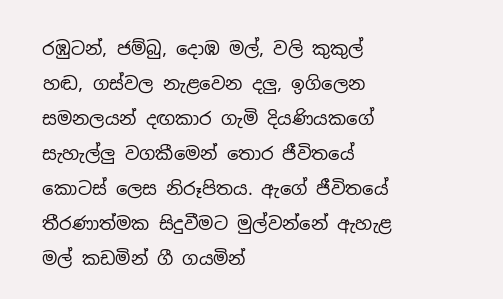රඹුටන්, ජම්බු, දොඹ මල්, වලි කුකුල් හඬ, ගස්‌වල නැළවෙන දලු, ඉගිලෙන සමනලයන් දඟකාර ගැමි දියණියකගේ සැහැල්ලු වගකීමෙන් තොර ජීවිතයේ කොටස්‌ ලෙස නිරූපිතය. ඇගේ ජීවිතයේ තීරණාත්මක සිදුවීමට මුල්වන්නේ ඇහැළ මල් කඩමින් ගී ගයමින්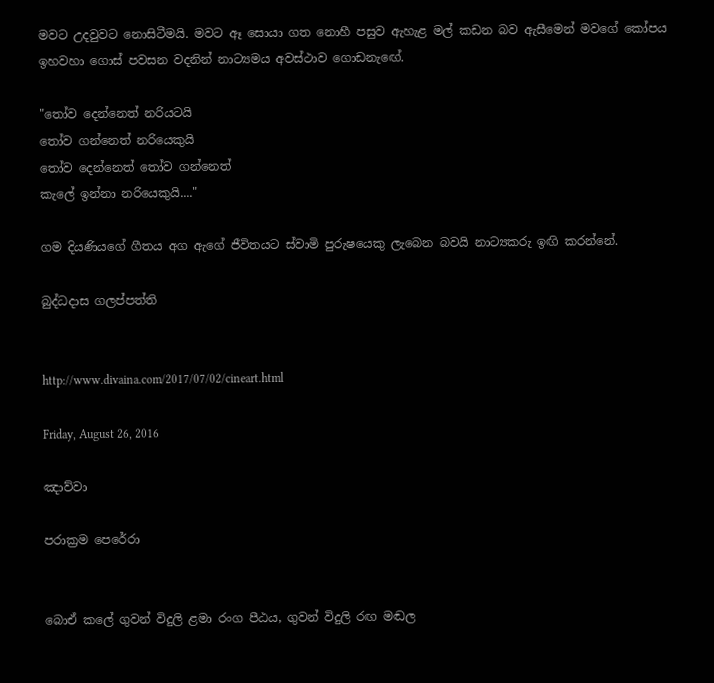මවට උදවුවට නොසිටීමයි. මවට ඈ සොයා ගත නොහී පසුව ඇහැළ මල් කඩන බව ඇසීමෙන් මවගේ කෝපය ඉහවහා ගොස්‌ පවසන වදනින් නාට්‍යමය අවස්‌ථාව ගොඩනැඟේ.

"තෝව දෙන්නෙත් නරියටයි
තෝව ගන්නෙත් නරියෙකුයි
තෝව දෙන්නෙත් තෝව ගන්නෙත්
කැලේ ඉන්නා නරියෙකුයි...."

ගම දියණියගේ ගීතය අග ඇගේ ජීවිතයට ස්‌වාමි පුරුෂයෙකු ලැබෙන බවයි නාට්‍යකරු ඉඟි කරන්නේ.

බුද්ධදාස ගලප්පත්ති


http://www.divaina.com/2017/07/02/cineart.html

Friday, August 26, 2016

ඤාව්වා

පරාක්‍රම පෙරේරා


බොඒ කලේ ගුවන් විදුලි ළමා රංග පීඨය, ගුවන් විදුලි රඟ මඬල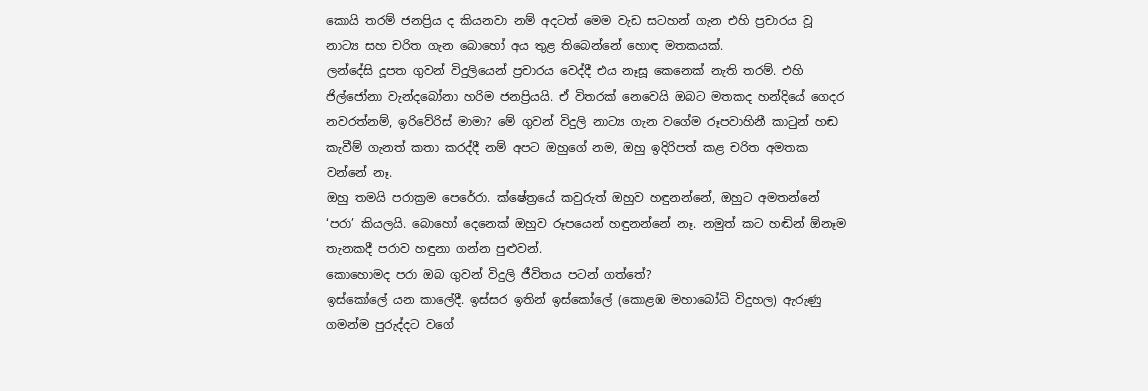කොයි තරම් ජනප්‍රිය ද කියනවා නම් අදටත් මෙම වැඩ සටහන් ගැන එහි ප්‍රචාරය වූ නාට්‍ය සහ චරිත ගැන බොහෝ අය තුළ තිබෙන්නේ හොඳ මතකයක්.
ලන්දේසි දූපත ගුවන් විදුලියෙන් ප්‍රචාරය වෙද්දී එය නෑසූ කෙනෙක් නැති තරම්. එහි ජිල්ජෝනා වැන්දබෝනා හරිම ජනප්‍රියයි. ඒ විතරක් නෙවෙයි ඔබට මතකද හන්දියේ ගෙදර නවරත්නම්, ඉරිවේරිස් මාමා? මේ ගුවන් විදුලි නාට්‍ය ගැන වගේම රූපවාහිනී කාටුන් හඬ කැවීම් ගැනත් කතා කරද්දී නම් අපට ඔහුගේ නම, ඔහු ඉදිරිපත් කළ චරිත අමතක වන්නේ නෑ.
ඔහු තමයි පරාක්‍රම පෙරේරා. ක්ෂේත්‍රයේ කවුරුත් ඔහුව හඳුනන්නේ, ඔහුට අමතන්නේ ‘පරා’ කියලයි. බොහෝ දෙනෙක් ඔහුව රූපයෙන් හඳුනන්නේ නෑ. නමුත් කට හඬින් ඕනෑම තැනකදී පරාව හඳුනා ගන්න පුළුවන්.
කොහොමද පරා ඔබ ගුවන් විදුලි ජීවිතය පටන් ගත්තේ?
ඉස්කෝලේ යන කාලේදී. ඉස්සර ඉතින් ඉස්කෝලේ (කොළඹ මහාබෝධි විදුහල) ඇරුණු ගමන්ම පුරුද්දට වගේ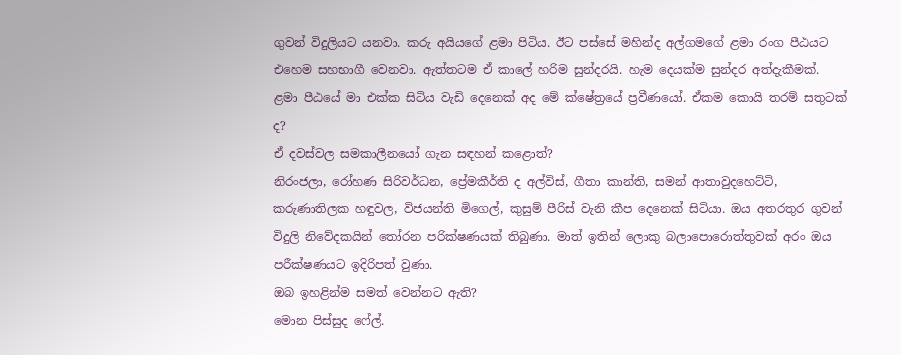ගුවන් විදුලියට යනවා. කරු අයියගේ ළමා පිටිය. ඊට පස්සේ මහින්ද අල්ගමගේ ළමා රංග පීඨයට එහෙම සහභාගී වෙනවා. ඇත්තටම ඒ කාලේ හරිම සුන්දරයි. හැම දෙයක්ම සුන්දර අත්දැකීමක්. ළමා පීඨයේ මා එක්ක සිටිය වැඩි දෙනෙක් අද මේ ක්ෂේත්‍රයේ ප්‍රවීණයෝ. ඒකම කොයි තරම් සතුටක් ද?
ඒ දවස්වල සමකාලීනයෝ ගැන සඳහන් කළොත්?
නිරංජලා, රෝහණ සිරිවර්ධන, ප්‍රේමකීර්ති ද අල්විස්, ගීතා කාන්ති, සමන් ආතාවුදහෙට්ටි, කරුණාතිලක හඳුවල, විජයන්ති මිගෙල්, කුසුම් පීරිස් වැනි කීප දෙනෙක් සිටියා. ඔය අතරතුර ගුවන් විදුලි නිවේදකයින් තෝරන පරික්ෂණයක් තිබුණා. මාත් ඉතින් ලොකු බලාපොරොත්තුවක් අරං ඔය පරීක්ෂණයට ඉදිරිපත් වුණා.
ඔබ ඉහළින්ම සමත් වෙන්නට ඇති?
මොන පිස්සුද ෆේල්.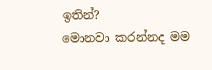ඉතින්?
මොනවා කරන්නද මම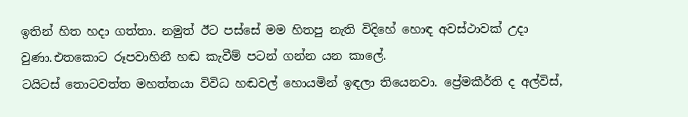ඉතින් හිත හදා ගත්තා. නමුත් ඊට පස්සේ මම හිතපු නැති විදිහේ හොඳ අවස්ථාවක් උදා වුණා.එතකොට රූපවාහිනී හඬ කැවීම් පටන් ගන්න යන කාලේ.
ටයිටස් තොටවත්ත මහත්තයා විවිධ හඬවල් හොයමින් ඉඳලා තියෙනවා. ප්‍රේමකීර්ති ද අල්විස්,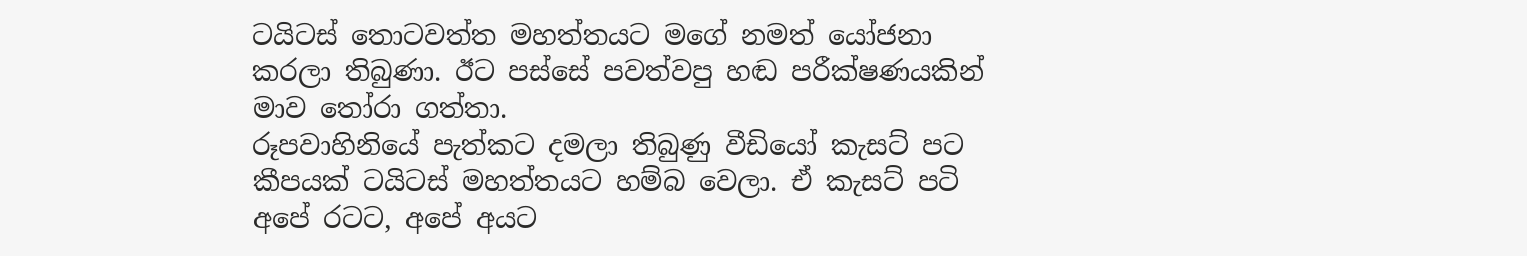ටයිටස් තොටවත්ත මහත්තයට මගේ නමත් යෝජනා කරලා තිබුණා. ඊට පස්සේ පවත්වපු හඬ පරීක්ෂණයකින් මාව තෝරා ගත්තා.
රූපවාහිනියේ පැත්කට දමලා තිබුණු වීඩියෝ කැසට් පට කීපයක් ටයිටස් මහත්තයට හම්බ වෙලා. ඒ කැසට් පටි අපේ රටට, අපේ අයට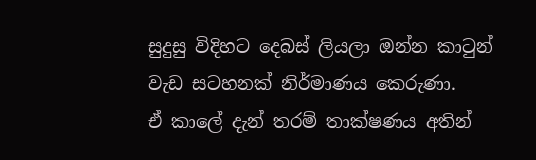සුදුසු විදිහට දෙබස් ලියලා ඔන්න කාටුන් වැඩ සටහනක් නිර්මාණය කෙරුණා.
ඒ කාලේ දැන් තරම් තාක්ෂණය අතින්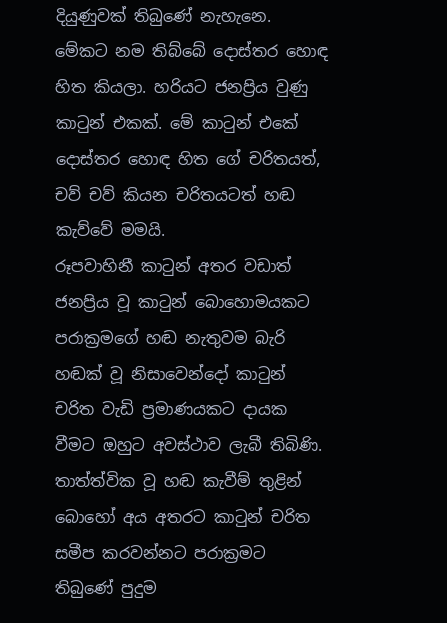දියුණුවක් තිබුණේ නැහැනෙ. මේකට නම තිබ්බේ දොස්තර හොඳ හිත කියලා. හරියට ජනප්‍රිය වුණු කාටුන් එකක්. මේ කාටුන් එකේ දොස්තර හොඳ හිත ගේ චරිතයත්, චව් චව් කියන චරිතයටත් හඬ කැව්වේ මමයි.
රූපවාහිනී කාටුන් අතර වඩාත් ජනප්‍රිය වූ කාටුන් බොහොමයකට පරාක්‍රමගේ හඬ නැතුවම බැරි හඬක් වූ නිසාවෙන්දෝ කාටුන් චරිත වැඩි ප්‍රමාණයකට දායක වීමට ඔහුට අවස්ථාව ලැබී තිබිණි. තාත්ත්වික වූ හඬ කැවීම් තුළින් බොහෝ අය අතරට කාටුන් චරිත සමීප කරවන්නට පරාක්‍රමට තිබුණේ පුදුම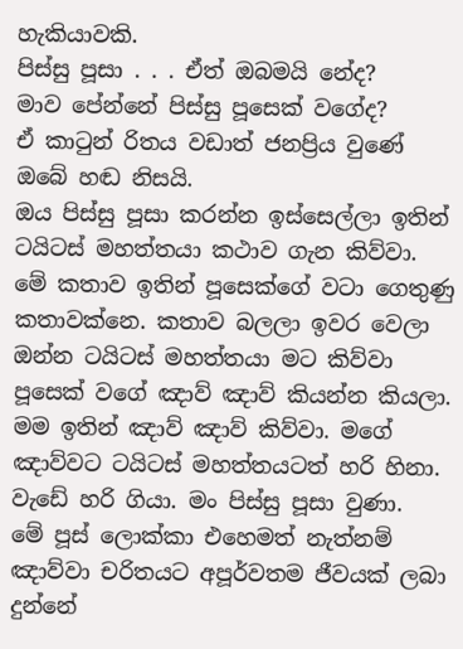හැකියාවකි.
පිස්සු පූසා . . . ඒත් ඔබමයි නේද?
මාව පේන්නේ පිස්සු පූසෙක් වගේද?
ඒ කාටුන් රිතය වඩාත් ජනප්‍රිය වුණේ ඔබේ හඬ නිසයි.
ඔය පිස්සු පූසා කරන්න ඉස්සෙල්ලා ඉතින් ටයිටස් මහත්තයා කථාව ගැන කිව්වා. මේ කතාව ඉතින් පූසෙක්ගේ වටා ගෙතුණු කතාවක්නෙ. කතාව බලලා ඉවර වෙලා ඔන්න ටයිටස් මහත්තයා මට කිව්වා පූසෙක් වගේ ඤාව් ඤාව් කියන්න කියලා. මම ඉතින් ඤාව් ඤාව් කිව්වා. මගේ ඤාව්වට ටයිටස් මහත්තයටත් හරි හිනා. වැඩේ හරි ගියා. මං පිස්සු පූසා වුණා.
මේ පූස් ලොක්කා එහෙමත් නැත්නම් ඤාව්වා චරිතයට අපූර්වතම ජීවයක් ලබා දුන්නේ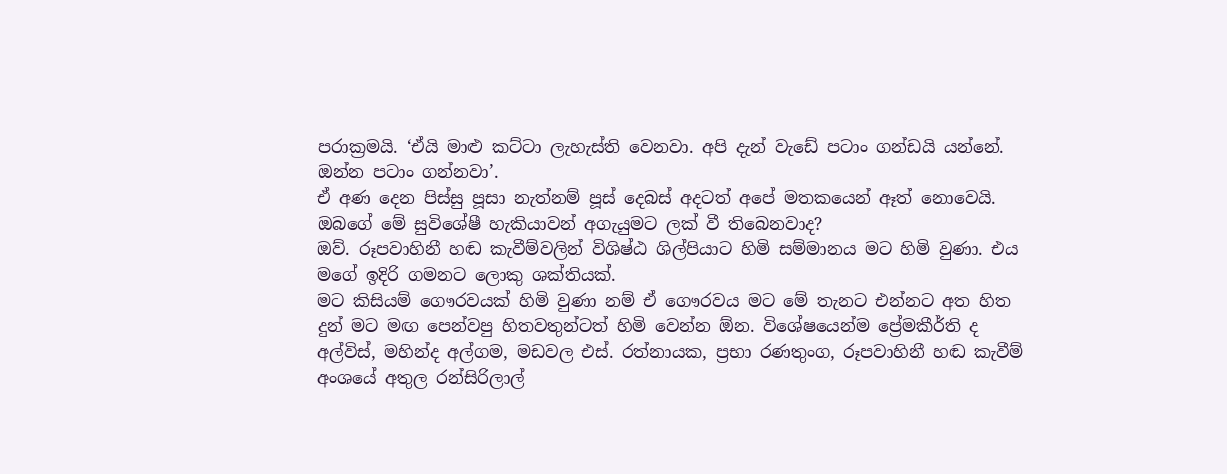පරාක්‍රමයි. ‘ඒයි මාළු කට්ටා ලැහැස්ති වෙනවා. අපි දැන් වැඩේ පටාං ගන්ඩයි යන්නේ. ඔන්න පටාං ගන්නවා’.
ඒ අණ දෙන පිස්සු පූසා නැත්නම් පූස් දෙබස් අදටත් අපේ මතකයෙන් ඈත් නොවෙයි.
ඔබගේ මේ සුවිශේෂී හැකියාවන් අගැයුමට ලක් වී තිබෙනවාද?
ඔව්. රූපවාහිනී හඬ කැවීම්වලින් විශිෂ්ඨ ශිල්පියාට හිමි සම්මානය මට හිමි වුණා. එය මගේ ඉදිරි ගමනට ලොකු ශක්තියක්.
මට කිසියම් ගෞරවයක් හිමි වුණා නම් ඒ ගෞරවය මට මේ තැනට එන්නට අත හිත දුන් මට මඟ පෙන්වපු හිතවතුන්ටත් හිමි වෙන්න ඕන. විශේෂයෙන්ම ප්‍රේමකීර්ති ද අල්විස්, මහින්ද අල්ගම, මඩවල එස්. රත්නායක, ප්‍රභා රණතුංග, රූපවාහිනී හඬ කැවීම් අංශයේ අතුල රන්සිරිලාල්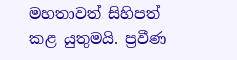මහතාවත් සිහිපත් කළ යුතුමයි. ප්‍රවීණ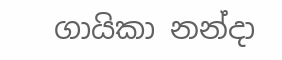ගායිකා නන්දා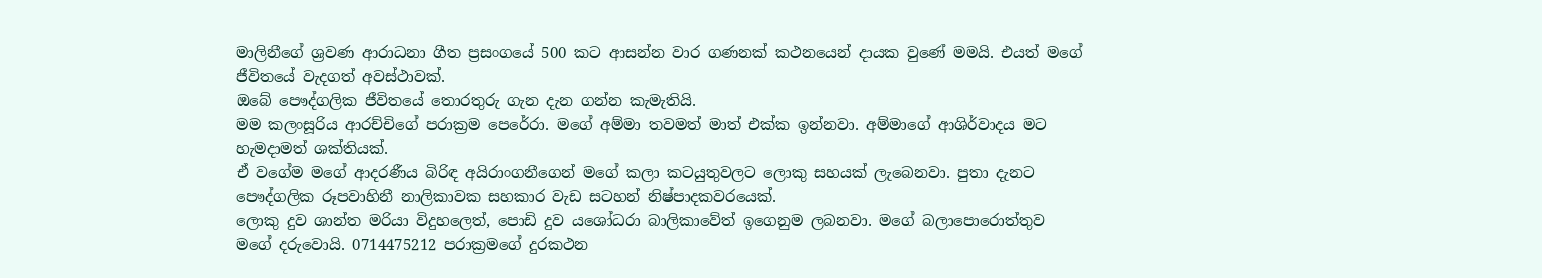මාලිනීගේ ශ්‍රවණ ආරාධනා ගීත ප්‍රසංගයේ 500 කට ආසන්න වාර ගණනක් කථනයෙන් දායක වුණේ මමයි. එයත් මගේ ජීවිතයේ වැදගත් අවස්ථාවක්.
ඔබේ පෞද්ගලික ජීවිතයේ තොරතුරු ගැන දැන ගන්න කැමැතියි.
මම කලංසූරිය ආරච්චිගේ පරාක්‍රම පෙරේරා. මගේ අම්මා තවමත් මාත් එක්ක ඉන්නවා. අම්මාගේ ආශිර්වාදය මට හැමදාමත් ශක්තියක්.
ඒ වගේම මගේ ආදරණීය බිරිඳ අයිරාංගනීගෙන් මගේ කලා කටයුතුවලට ලොකු සහයක් ලැබෙනවා. පුතා දැනට පෞද්ගලික රූපවාහිනී නාලිකාවක සහකාර වැඩ සටහන් නිෂ්පාදකවරයෙක්.
ලොකු දුව ශාන්ත මරියා විදුහලෙත්, පොඩි දුව යශෝධරා බාලිකාවේත් ඉගෙනුම ලබනවා. මගේ බලාපොරොත්තුව මගේ දරුවොයි. 0714475212 පරාක්‍රමගේ දුරකථන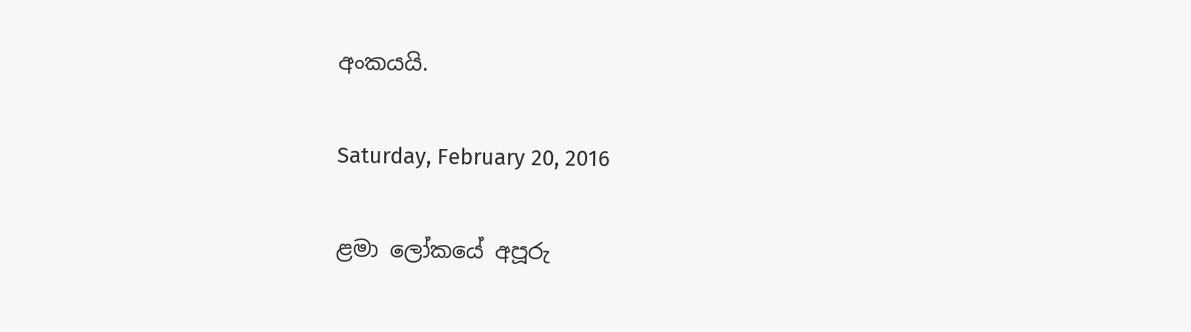අංකයයි.

Saturday, February 20, 2016

ළමා ලෝකයේ අපූරු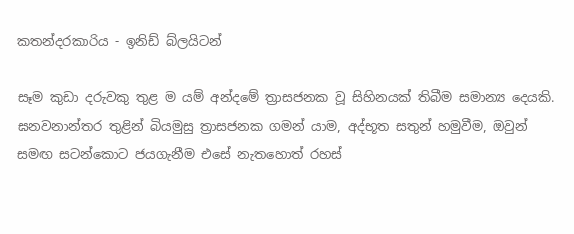කතන්දරකාරිය - ඉනිඩ් බ්ලයිටන්

සෑම කුඩා දරුවකු තුළ ම යම් අන්දමේ ත්‍රාසජනක වූ සිහිනයක් තිබීම සමාන්‍ය දෙයකි. ඝනවනාන්තර තුළින් බියමුසු ත්‍රාසජනක ගමන් යාම, අද්භූත සතුන් හමුවීම, ඔවුන් සමඟ සටන්කොට ජයගැනීම එසේ නැතහොත් රහස්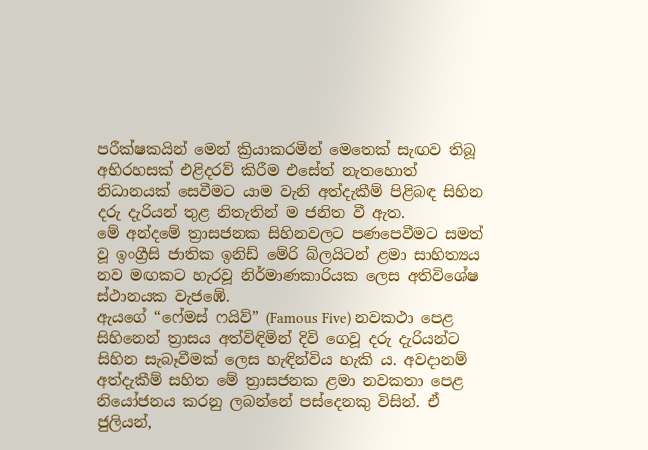පරීක්ෂකයින් මෙන් ක්‍රියාකරමින් මෙතෙක් සැඟව තිබූ අභිරහසක් එළිදරව් කිරීම එසේත් නැතහොත් නිධානයක් සෙවීමට යාම වැනි අත්දැකීම් පිළිබඳ සිහින දරු දැරියන් තුළ නිතැතින් ම ජනිත වී ඇත.
මේ අන්දමේ ත්‍රාසජනක සිහිනවලට පණපෙවීමට සමත් වූ ඉංග්‍රීසි ජාතික ඉනිඩ් මේරි බ්ලයිටන් ළමා සාහිත්‍යය නව මඟකට හැරවූ නිර්මාණකාරියක ලෙස අතිවිශේෂ ස්ථානයක වැජඹේ.
ඇයගේ “ෆේමස් ෆයිව්” (Famous Five) නවකථා පෙළ සිහිනෙන් ත්‍රාසය අත්විඳිමින් දිවි ගෙවූ දරු දැරියන්ට සිහින සැබෑවීමක් ලෙස හැඳින්විය හැකි ය. අවදානම් අත්දැකීම් සහිත මේ ත්‍රාසජනක ළමා නවකතා පෙළ නියෝජනය කරනු ලබන්නේ පස්දෙනකු විසින්. ඒ ජුලියන්,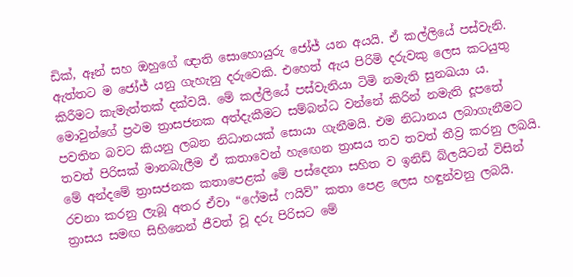ඩික්, ඈන් සහ ඔහුගේ ඥාති සොහොයුරු ජෝජ් යන අයයි. ඒ කල්ලියේ පස්වැනි. ඇත්තට ම ජෝජ් යනු ගැහැනු දරුවෙකි. එහෙත් ඇය පිරිමි දරුවකු ලෙස කටයුතු කිරීමට කැමැත්තක් දක්වයි. මේ කල්ලියේ පස්වැනියා ටිමි නමැති සුනඛයා ය.
මොවුන්ගේ ප්‍රථම ත්‍රාසජනක අත්දැකීමට සම්බන්ධ වන්නේ කිරින් නමැති දූ‍පතේ පවතින බවට කියනු ලබන නිධානයක් සොයා ගැනීමයි. එම නිධානය ලබාගැනීමට තවත් පිරිසක් මානබැලීම ඒ කතාවෙන් හැ‍ඟෙන ත්‍රාසය තව තවත් තීව්‍ර කරනු ලබයි.
මේ අන්දමේ ත්‍රාසජනක කතාපෙළක් මේ පස්දෙනා සහිත ව ඉනිඩ් බ්ලයිටන් විසින් රචනා කරනු ලැබූ අතර ඒවා “ෆේමස් ෆයිව්” කතා පෙළ ලෙස හඳුන්වනු ලබයි.
ත්‍රාසය සමඟ සිහිනෙන් ජීවත් වූ දරු පිරිසට මේ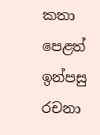කතා පෙළත් ඉන්පසු රචනා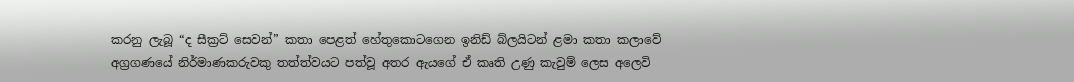කරනු ලැබූ “ද සීක්‍රට් සෙවන්” කතා පෙළත් හේතුකොටගෙන ඉනිඩ් බ්ලයිටන් ළමා කතා කලාවේ අග්‍රගණයේ නිර්මාණකරුවකු තත්ත්වයට පත්වූ අතර ඇයගේ ඒ කෘති උණු කැවුම් ලෙස අලෙවි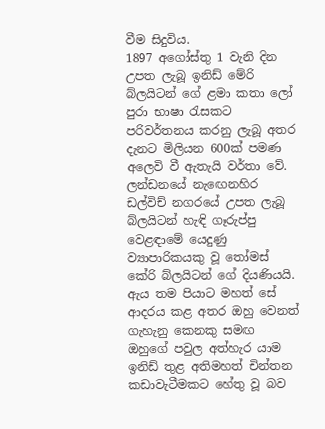වීම සිදුවිය.
1897 අගෝස්තු 1 වැනි දින උපත ලැබූ ඉනිඩ් මේරි බ්ලයිටන් ගේ ළමා කතා ලෝ පුරා භාෂා රැසකට පරිවර්තනය කරනු ලැබූ අතර දැනට මිලියන 600ක් පමණ අලෙවි වී ඇතැයි වර්තා වේ.
ලන්ඩනයේ නැ‍ඟෙනහිර ඩල්විච් නගරයේ උපත ලැබූ බ්ලයිටන් හැඳි ගෑරුප්පු වෙළඳාමේ යෙදුණු ව්‍යාපාරිකයකු වූ තෝමස් කේරි බ්ලයිටන් ගේ දියණියයි. ඇය තම පියාට මහත් සේ ආදරය කළ අතර ඔහු වෙනත් ගැහැනු කෙනකු සමඟ ඔහුගේ පවුල අත්හැර යාම ඉනිඩ් තුළ අතිමහත් චින්තන කඩාවැටීමකට හේතු වූ බව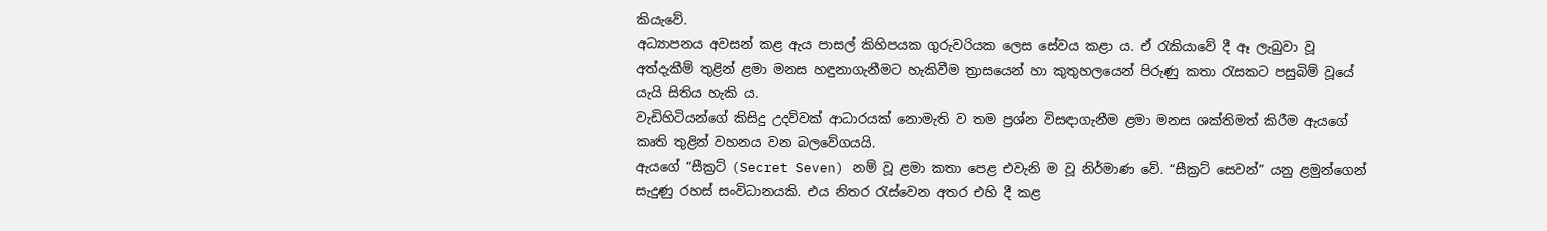කියැවේ.
අධ්‍යාපනය අවසන් කළ ඇය පාසල් කිහිපයක ගුරුවරියක ලෙස සේවය කළා ය. ඒ රැකියාවේ දී ඈ ලැබුවා වූ අත්දැකීම් තුළින් ළමා මනස හඳුනාගැනීමට හැකිවීම ත්‍රාසයෙන් හා කුතුහලයෙන් පිරුණු කතා රැසකට පසුබිම් වූයේ යැයි සිතිය හැකි ය.
වැඩිහිටියන්ගේ කිසිදු උදව්වක් ආධාරයක් නොමැති ව තම ප්‍රශ්න විසඳාගැනීම ළමා මනස ශක්තිමත් කිරීම ඇයගේ කෘති තුළින් වහනය වන බලවේගයයි.
ඇයගේ “සීක්‍රට් (Secret Seven) නම් වූ ළමා කතා පෙළ එවැනි ම වූ නිර්මාණ වේ. “සීක්‍රට් සෙවන්” යනු ළමුන්ගෙන් සැදුණු රහස් සංවිධානයකි. එය නිතර රැස්වෙන අතර එහි දී කළ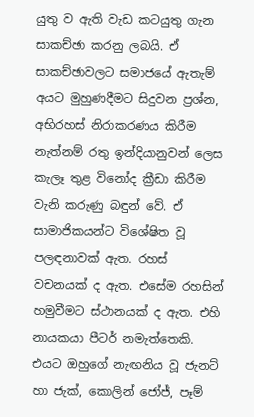යුතු ව ඇති වැඩ කටයුතු ගැන සාකච්ඡා කරනු ලබයි. ඒ සාකච්ඡාවලට සමාජයේ ඇතැම් අයට මුහුණදීමට සිදුවන ප්‍රශ්න, අභිරහස් නිරාකරණය කිරීම නැත්නම් රතු ඉන්දියානුවන් ලෙස කැලෑ තුළ විනෝද ක්‍රීඩා කිරීම වැනි කරුණු බඳුන් වේ. ඒ සාමාජිකයන්ට විශේෂිත වූ පලඳනාවක් ඇත. රහස් වචනයක් ද ඇත. එසේම රහසින් හමුවීමට ස්ථානයක් ද ඇත. එහි නායකයා පීටර් නමැත්තෙකි. එයට ඔහුගේ නැඟනිය වූ ජැනට් හා ජැක්, කොලින් ජෝජ්, පෑම්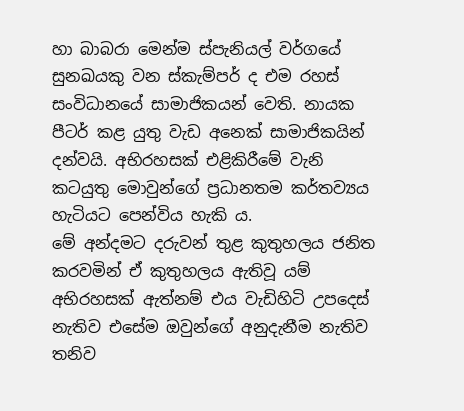හා බාබරා මෙන්ම ස්පැනියල් වර්ගයේ සුනඛයකු වන ස්කැම්පර් ද එම රහස් සංවිධානයේ සාමාජිකයන් වෙති. නායක පීටර් කළ යුතු වැඩ ‍අනෙක් සාමාජිකයින් දන්වයි. අභිරහසක් එළිකිරීමේ වැනි කටයුතු මොවුන්ගේ ප්‍රධානතම කර්තව්‍යය හැටියට පෙන්විය හැකි ය.
මේ අන්දමට දරුවන් තුළ කුතුහලය ජනිත කරවමින් ඒ කුතුහලය ඇතිවූ යම් අභිරහසක් ඇත්නම් එය වැඩිහිටි උපදෙස් නැතිව එසේම ඔවුන්ගේ අනුදැනීම නැතිව තනිව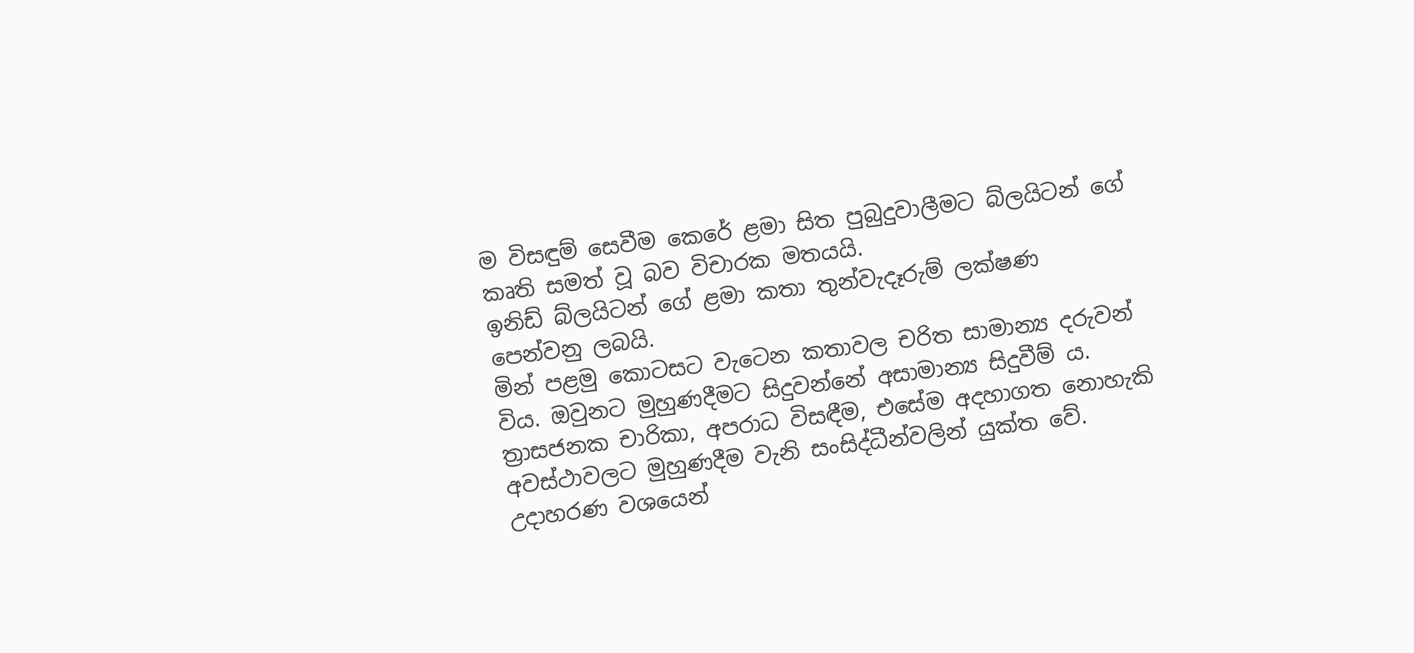ම විසඳුම් සෙවීම කෙරේ ළමා සිත පුබුදුවාලීමට බ්ලයිටන් ගේ කෘති සමත් වූ බව විචාරක මතයයි.
ඉනිඩ් බ්ලයිටන් ගේ ළමා කතා තුන්වැදෑරුම් ලක්ෂණ පෙන්වනු ලබයි.
මින් පළමු කොටසට වැටෙන කතාවල චරිත සාමාන්‍ය දරුවන් විය. ඔවුනට මුහුණදීමට සිදුවන්නේ අසාමාන්‍ය සිදුවීම් ය. ත්‍රාසජනක චාරිකා, අපරාධ විසඳීම, එසේම අදහාගත නොහැකි අවස්ථාවලට මුහුණදීම වැනි සංසිද්ධීන්වලින් යුක්ත වේ. උදාහරණ වශයෙන්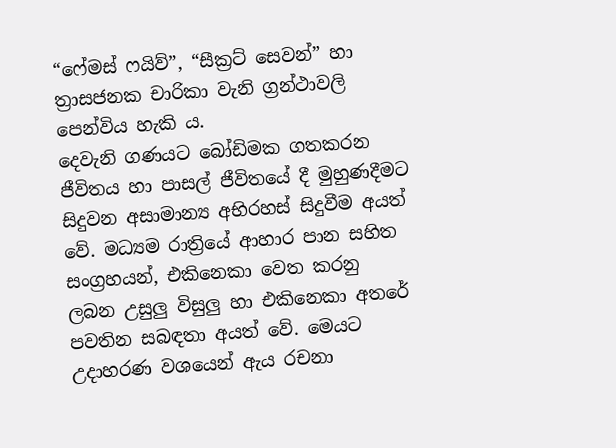“ෆේමස් ෆයිව්”, “සීක්‍රට් සෙවන්” හා ත්‍රාසජනක චාරිකා වැනි ග්‍රන්ථාවලි පෙන්විය හැකි ය.
දෙවැනි ගණයට බෝඩිමක ගතකරන ජීවිතය හා පාසල් ජීවිතයේ දී මුහුණදීමට සිදුවන අසාමාන්‍ය අභිරහස් සිදුවීම අයත් වේ. මධ්‍යම රාත්‍රියේ ආහාර පාන සහිත සංග්‍රහයන්, එකිනෙකා වෙත කරනු ලබන උසුලු විසුලු හා එකිනෙකා අතරේ පවතින සබඳතා අයත් වේ. මෙයට උදාහරණ වශයෙන් ඇය රචනා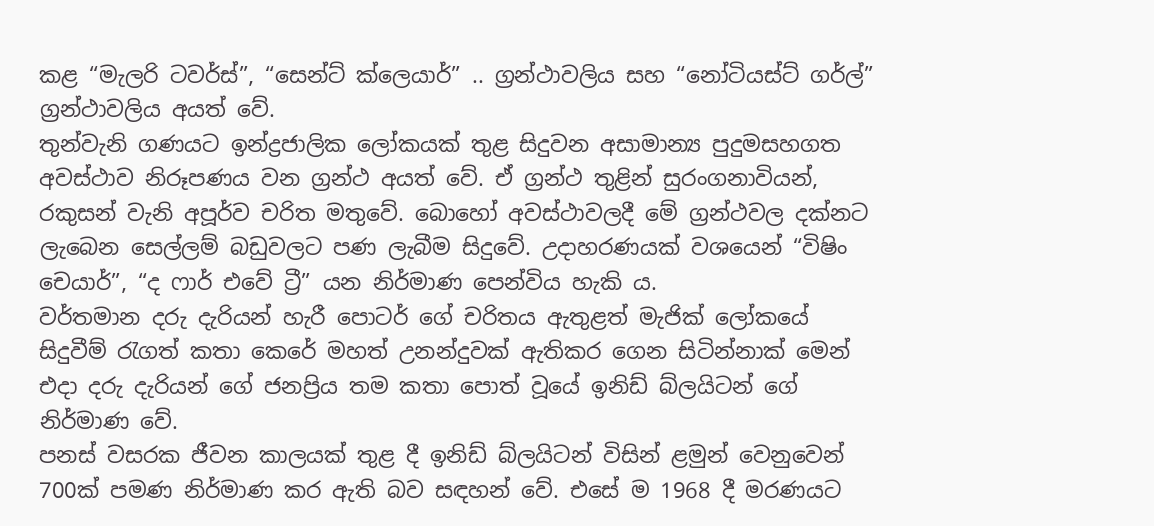කළ “මැලරි ටවර්ස්”, “සෙන්ට් ක්ලෙයාර්” .. ග්‍රන්ථාවලිය සහ “නෝටියස්ට් ගර්ල්” ග්‍රන්ථාවලිය අයත් වේ.
තුන්වැනි ගණයට ඉන්ද්‍රජාලික ලෝකයක් තුළ සිදුවන අසාමාන්‍ය පුදුමසහගත අවස්ථාව නිරූපණය වන ග්‍රන්ථ අයත් වේ. ඒ ග්‍රන්ථ තුළින් සුරංගනාවියන්, රකුසන් වැනි අපූර්ව චරිත මතුවේ. බොහෝ අවස්ථාවලදී මේ ග්‍රන්ථවල දක්නට ලැබෙන සෙල්ලම් බඩුවලට පණ ලැබීම සිදුවේ. උදාහරණයක් වශයෙන් “විෂිං චෙයාර්”, “ද ෆාර් එවේ ට්‍රී” යන නිර්මාණ පෙන්විය හැකි ය.
වර්තමාන දරු දැරියන් හැරී පොටර් ගේ චරිතය ඇතුළත් මැජික් ලෝකයේ සිදුවීම් රැගත් කතා කෙරේ මහත් උනන්දුවක් ඇතිකර ගෙන සිටින්නාක් මෙන් එදා දරු දැරියන් ගේ ජනප්‍රිය තම කතා පොත් වූයේ ඉනිඩ් බ්ලයිටන් ගේ නිර්මාණ වේ.
පනස් වසරක ජීවන කාලයක් තුළ දී ඉනිඩ් බ්ලයිටන් විසින් ළමුන් වෙනුවෙන් 700ක් පමණ නිර්මාණ කර ඇති බව සඳහන් වේ. එසේ ම 1968 දී මරණයට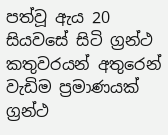පත්වූ ඇය 20 සියවසේ සිටි ග්‍රන්ථ කතුවරයන් අතුරෙන් වැඩිම ප්‍රමාණයක් ග්‍රන්ථ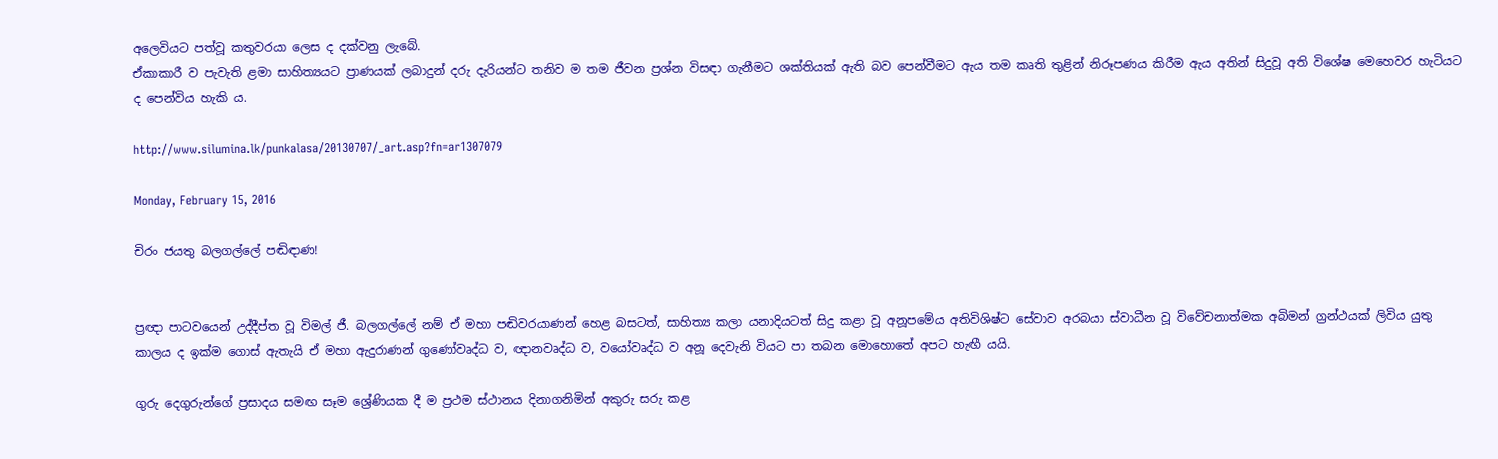අලෙවියට පත්වූ කතුවරයා ලෙස ද දක්වනු ලැබේ.
ඒකාකාරී ව පැවැති ළමා සාහිත්‍යයට ප්‍රාණයක් ලබාදුන් දරු දැරියන්ට තනිව ම තම ජීවන ප්‍රශ්න විසඳා ගැනීමට ශක්තියක් ඇති බව පෙන්වීමට ඇය තම කෘති තුළින් නිරූපණය කිරීම ඇය අතින් සිදුවූ අති විශේෂ මෙහෙවර හැටියට ද පෙන්විය හැකි ය.

http://www.silumina.lk/punkalasa/20130707/_art.asp?fn=ar1307079

Monday, February 15, 2016

චිරං ජයතු බලගල්ලේ පඬිඳාණ!


ප්‍රඥා පාටවයෙන් උද්දීප්ත වූ විමල් ජී. බලගල්ලේ නම් ඒ මහා පඬිවරයාණන් හෙළ බසටත්, සාහිත්‍ය කලා යනාදියටත් සිදු කළා වූ අනූපමේය අතිවිශිෂ්ට සේවාව අරබයා ස්වාධීන වූ විවේචනාත්මක අබිමන් ග්‍රන්ථයක් ලිවිය යුතු කාලය ද ඉක්ම ගොස් ඇතැයි ඒ මහා ඇදුරාණන් ගුණෝවෘද්ධ ව, ඥානවෘද්ධ ව, වයෝවෘද්ධ ව අනූ දෙවැනි වියට පා තබන ‍මොහොතේ අපට හැඟී යයි.

ගුරු දෙගුරුන්ගේ ප්‍රසාදය සමඟ සෑම ශ්‍රේණියක දී ම ප්‍රථම ස්ථානය දිනාගනිමින් අකුරු සරු කළ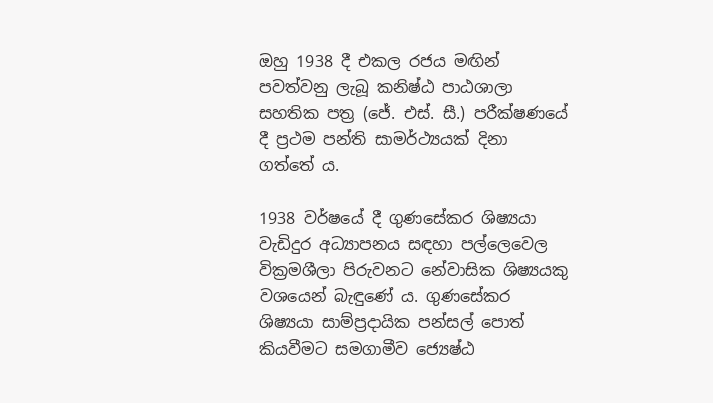ඔහු 1938 දී එකල රජය මඟින් පවත්වනු ලැබූ කනිෂ්ඨ පාඨශාලා සහතික පත්‍ර (ජේ. එස්. සී.) පරීක්ෂණයේ දී ප්‍රථම පන්ති සාමර්ථ්‍යයක් දිනා ගත්තේ ය.

1938 වර්ෂයේ දී ගුණසේකර ශිෂ්‍යයා වැඩිදුර අධ්‍යාපනය සඳහා පල්ලෙවෙල වික්‍රමශීලා පිරුවනට නේවාසික ශිෂ්‍යයකු වශයෙන් බැඳුණේ ය. ගුණසේකර ශිෂ්‍යයා සාම්ප්‍රදායික පන්සල් පොත් කියවීමට සමගාමීව ජ්‍යෙෂ්ඨ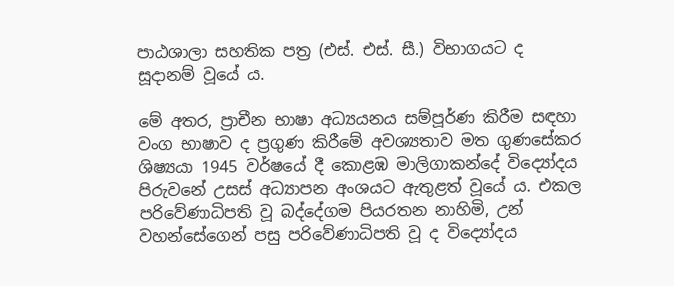පාඨශාලා සහතික පත්‍ර (එස්. එස්. සී.) විභාගයට ද සූදානම් වූයේ ය.

මේ අතර, ප්‍රාචීන භාෂා අධ්‍යයනය සම්පූර්ණ කිරීම සඳහා වංග භාෂාව ද ප්‍රගුණ කිරීමේ අවශ්‍යතාව මත ගුණසේකර ශිෂ්‍යයා 1945 වර්ෂයේ දී කොළඹ මාලිගාකන්දේ විද්‍යෝදය පිරුවනේ උසස් අධ්‍යාපන අංශයට ඇතුළත් වූයේ ය. එකල පරිවේණාධිපති වූ බද්දේගම පියරතන නාහිමි, උන් වහන්සේගෙන් පසු පරිවේණාධිපති වූ ද විද්‍යෝදය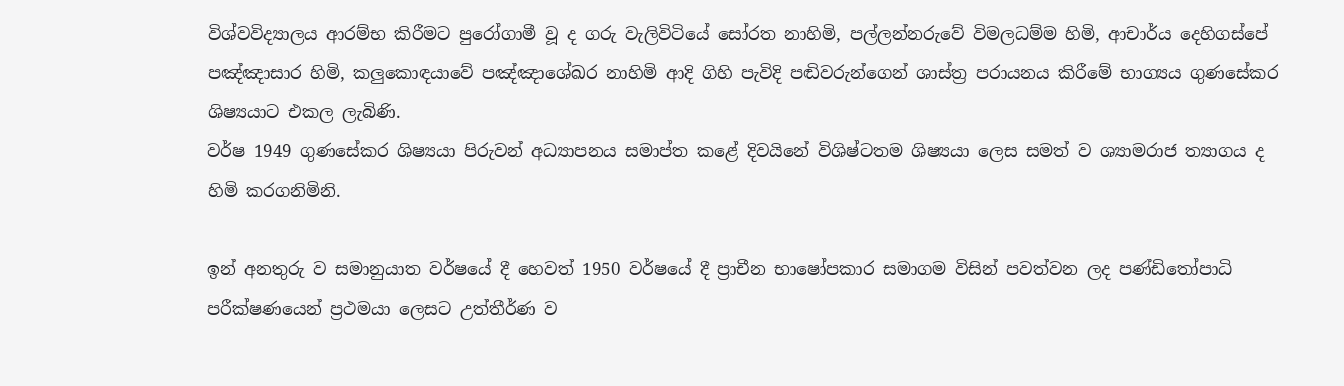විශ්වවිද්‍යාලය ආරම්භ කිරීමට පුරෝගාමී වූ ද ගරු වැලිවිටියේ සෝරත නාහිමි, පල්ලන්නරුවේ විමලධම්ම හිමි, ආචාර්ය දෙහිගස්පේ පඤ්ඤාසාර හිමි, කලුකොඳයාවේ පඤ්ඤාශේඛර නාහිමි ආදි ගිහි පැවිදි පඬිවරුන්ගෙන් ශාස්ත්‍ර පරායනය කිරීමේ භාග්‍යය ගුණසේකර ශිෂ්‍යයාට එකල ලැබිණි.
වර්ෂ 1949 ගුණසේකර ශිෂ්‍යයා පිරුවන් අධ්‍යාපනය සමාප්ත කළේ දිවයිනේ විශිෂ්ටතම ශිෂ්‍යයා ලෙස සමත් ව ශ්‍යාමරාජ ත්‍යාගය ද හිමි කරගනිමිනි.

ඉන් අනතුරු ව සමානුයාත වර්ෂයේ දී හෙවත් 1950 වර්ෂයේ දී ප්‍රාචීන භාෂෝපකාර සමාගම විසින් පවත්වන ලද පණ්ඩිතෝපාධි පරීක්ෂණයෙන් ප්‍රථමයා ලෙසට උත්තීර්ණ ව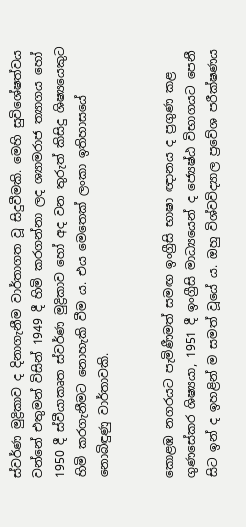ස්වර්ණ මුද්‍රිකාව ද දිනාගැනීම වාර්තාගත වූ සිදුවීමකි. මෙහි සුවිශේෂත්වය වන්නේ එතුමන් විසින් 1949 දී හිමි කරගන්නා ලද ශ්‍යාමරාජ ත්‍යාගය හෝ 1950 දී ස්වීයාකෘත ස්වර්ණ මුද්‍රිකාව හෝ අද වන තුරුත් කිසිදු ශිෂ්‍යයෙකුට හිමි කරගැනීමට නොහැකි වීම ය. එය මෙතෙක් ලංකා ඉතිහාසයේ නොබිඳුණු වාර්තාවකි.


කොළඹ නගරයට පැමිණීමත් සමඟ ඉංග්‍රීසි භාෂා ඥානය ද ප්‍රගුණ කළ ගුණසේකර ශිෂ්‍යයා, 1951 දී ඉංග්‍රීසි මාධ්‍යයෙන් ද ජ්‍යෙෂ්ඨ විභාගයට පෙනී සිට ඉන් ද ඉහළින් ම සමත් වූයේ ය. ඔහු විශ්වවිද්‍යාල ප්‍රවේශ පරීක්ෂණය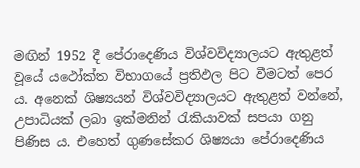මඟින් 1952 දී පේරාදෙණිය විශ්වවිද්‍යාලයට ඇතුළත් වූයේ යථෝක්ත විභාගයේ ප්‍රතිඵල පිට වීමටත් පෙර ය. අනෙක් ශිෂ්‍යයන් විශ්වවිද්‍යාලයට ඇතුළත් වන්නේ, උපාධියක් ලබා ඉක්මනින් රැකියාවක් සපයා ගනු පිණිස ය. එහෙත් ගුණසේකර ශිෂ්‍යයා පේරාදෙණිය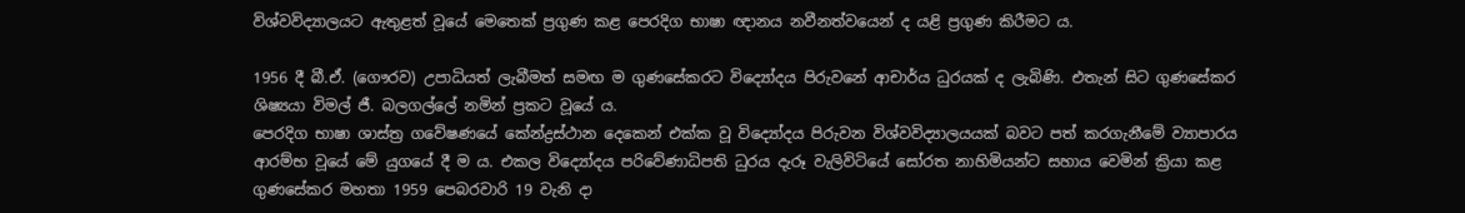විශ්වවිද්‍යාලයට ඇතුළත් වූයේ මෙතෙක් ප්‍රගුණ කළ පෙරදිග භාෂා ඥානය නවීනත්වයෙන් ද යළි ප්‍රගුණ කිරීමට ය.

1956 දී බී.ඒ. (ගෞරව) උපාධියත් ලැබීමත් සමඟ ම ගුණසේකරට විද්‍යෝදය පිරුවනේ ආචාර්ය ධුරයක් ද ලැබිණි. එතැන් සිට ගුණසේකර ශිෂ්‍යයා විමල් ජී. බලගල්ලේ නමින් ප්‍රකට වූයේ ය.
පෙරදිග භාෂා ශාස්ත්‍ර ගවේෂණයේ කේන්ද්‍රස්ථාන දෙකෙන් එක්ක වූ විද්‍යෝදය පිරුවන විශ්වවිද්‍යාලයයක් බවට පත් කරගැනීමේ ව්‍යාපාරය ආරම්භ වූයේ මේ යුගයේ දී ම ය. එකල විද්‍යෝදය පරිවේණාධිපති ධුරය දැරූ වැලිවිටියේ සෝරත නාහිමියන්ට සහාය වෙමින් ක්‍රියා කළ ගුණසේකර මහතා 1959 පෙබරවාරි 19 වැනි දා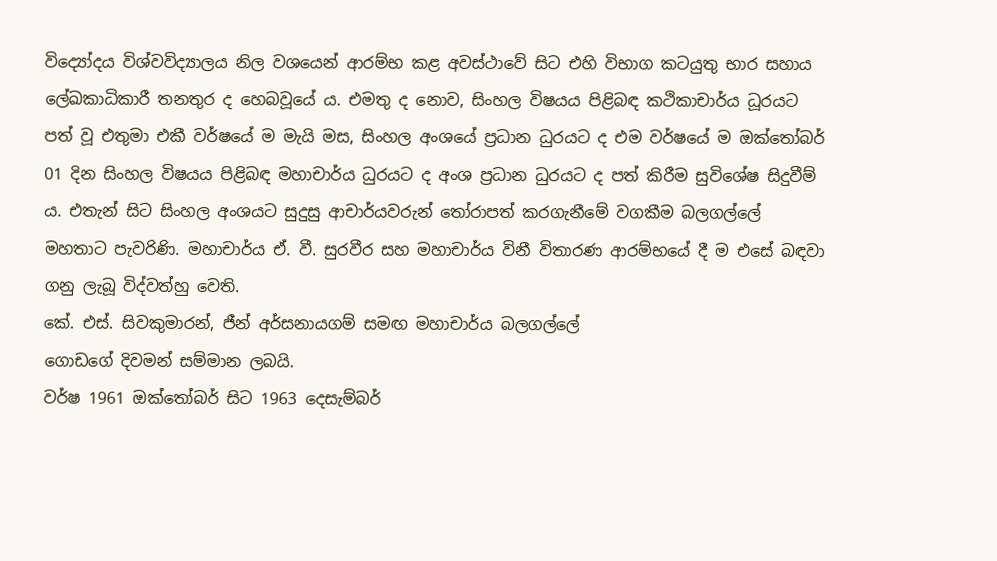විද්‍යෝදය විශ්වවිද්‍යාලය නිල වශයෙන් ආරම්භ කළ අවස්ථාවේ සිට එහි විභාග කටයුතු භාර සහාය ලේඛකාධිකාරී තනතුර ද හෙබවූයේ ය. එමතු ද නොව, සිංහල විෂයය පිළිබඳ කථිකාචාර්ය ධූරයට පත් වූ එතුමා එකී වර්ෂයේ ම මැයි මස, සිංහල අංශයේ ප්‍රධාන ධුරයට ද එම වර්ෂයේ ම ඔක්තෝබර් 01 දින සිංහල විෂයය පිළිබඳ මහාචාර්ය ධුරයට ද අංශ ප්‍රධාන ධුරයට ද පත් කිරීම සුවිශේෂ සිදුවීම් ය. එතැන් සිට සිංහල අංශයට සුදුසු ආචාර්යවරුන් තෝරාපත් කරගැනීමේ වගකීම බලගල්ලේ මහතාට පැවරිණි. මහාචාර්ය ඒ. වී. සුරවීර සහ මහාචාර්ය විනී විතාරණ ආරම්භයේ දී ම එසේ බඳවා ගනු ලැබූ විද්වත්හු වෙති.
කේ. එස්. සිවකුමාරන්, ජීන් අර්සනායගම් සමඟ මහාචාර්ය බලගල්ලේ
ගොඩගේ දිවමන් සම්මාන ලබයි.
වර්ෂ 1961 ඔක්තෝබර් සිට 1963 දෙසැම්බර්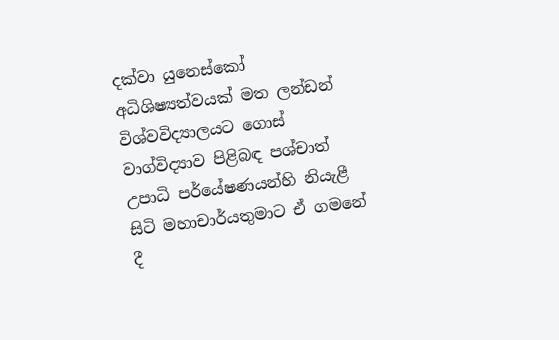දක්වා යුනෙස්කෝ අධිශිෂ්‍යත්වයක් මත ලන්ඩන් විශ්වවිද්‍යාලයට ගොස් වාග්විද්‍යාව පිළිබඳ පශ්චාත් උපාධි පර්යේෂණයන්හි නියැළී සිටි මහාචාර්යතුමාට ඒ ගමනේ දී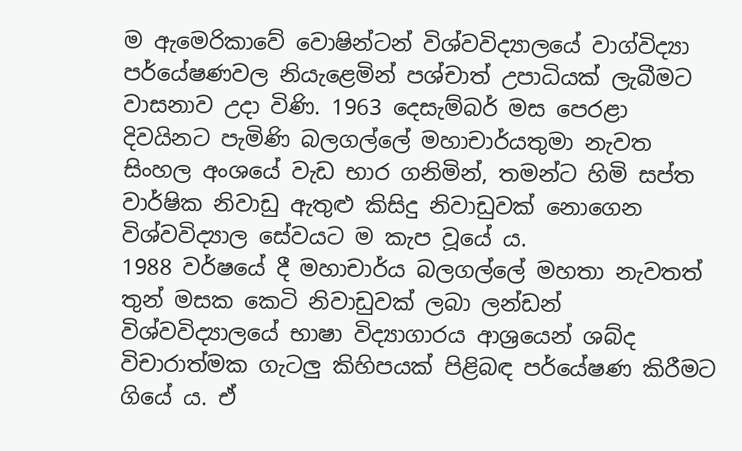ම ඇමෙරිකාවේ වොෂින්ටන් විශ්වවිද්‍යාලයේ වාග්විද්‍යා පර්යේෂණවල නියැළෙමින් පශ්චාත් උපාධියක් ලැබීමට වාසනාව උදා විණි. 1963 දෙසැම්බර් මස පෙරළා දිවයිනට පැමිණි බලගල්ලේ මහාචාර්යතුමා නැවත සිංහල අංශයේ වැඩ භාර ගනිමින්, තමන්ට හිමි සප්ත වාර්ෂික නිවාඩු ඇතුළු කිසිදු නිවාඩුවක් නොගෙන විශ්වවිද්‍යාල සේවයට ම කැප වූයේ ය.
1988 වර්ෂයේ දී මහාචාර්ය බලගල්ලේ මහතා නැවතත් තුන් මසක කෙටි නිවාඩුවක් ලබා ලන්ඩන් විශ්වවිද්‍යාලයේ භාෂා විද්‍යාගාරය ආශ්‍රයෙන් ශබ්ද විචාරාත්මක ගැටලු කිහිපයක් පිළිබඳ පර්යේෂණ කිරීමට ගියේ ය. ඒ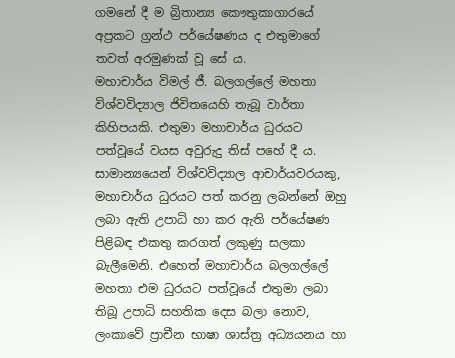ගමනේ දී ම බ්‍රිතාන්‍ය කෞතුකාගාරයේ අප්‍රකට ග්‍රන්ථ පර්යේෂණය ද එතුමාගේ තවත් අරමුණක් වූ සේ ය.
මහාචාර්ය විමල් ජී. බලගල්ලේ මහතා විශ්වවිද්‍යාල ජිවිතයෙහි තැබූ වාර්තා කිහිපයකි. එතුමා මහාචාර්ය ධුරයට පත්වූයේ වයස අවුරුදු තිස් පහේ දී ය. සාමාන්‍යයෙන් විශ්වවිද්‍යාල ආචාර්යවරයකු, මහාචාර්ය ධුරයට පත් කරනු ලබන්නේ ඔහු ලබා ඇති උපාධි හා කර ඇති පර්යේෂණ පිළිබඳ එකතු කරගත් ලකුණු සලකා බැලීමෙනි. එහෙත් මහාචාර්ය බලගල්ලේ මහතා එම ධුරයට පත්වූයේ එතුමා ලබා තිබූ උපාධි සහතික දෙස ‍බලා නොව, ලංකාවේ ප්‍රාචීන භාෂා ශාස්ත්‍ර අධ්‍යයනය හා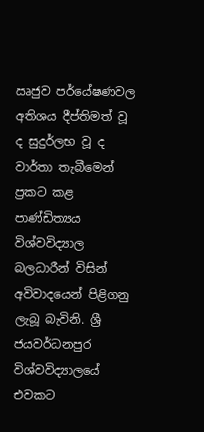ඍජුව පර්යේෂණවල අතිශය දීප්තිමත් වූ ද සුදුර්ලභ වූ ද වාර්තා තැබීමෙන් ප්‍රකට කළ පාණ්ඩිත්‍යය විශ්වවිද්‍යාල බලධාරීන් විසින් අවිවාදයෙන් පිළිගනු ලැබූ බැවිනි. ශ්‍රී ජයවර්ධනපුර විශ්වවිද්‍යාලයේ එවකට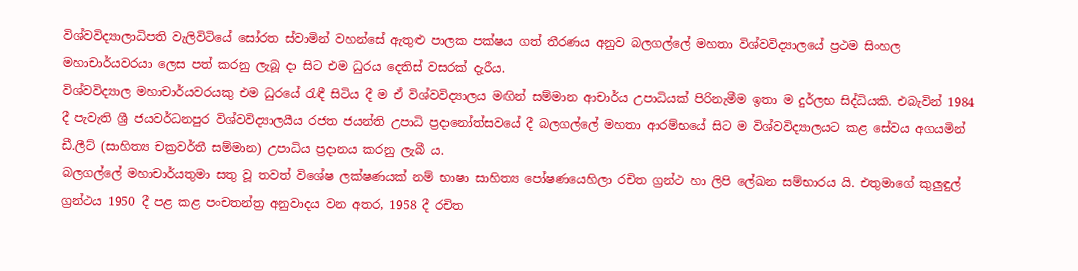විශ්වවිද්‍යාලාධිපති වැලිවිටියේ සෝරත ස්වාමින් වහන්සේ ඇතුළු පාලක පක්ෂය ගත් තීරණය අනුව බලගල්ලේ මහතා විශ්වවිද්‍යාලයේ ප්‍රථම සිංහල මහාචාර්යවරයා ලෙස පත් කරනු ලැබූ දා සිට එම ධුරය දෙතිස් වසරක් දැරීය.
විශ්වවිද්‍යාල මහාචාර්යවරයකු එම ධුරයේ රැඳී සිටිය දී ම ඒ විශ්වවිද්‍යාලය මඟින් සම්මාන ආචාර්ය උපාධියක් පිරිනැමීම ඉතා ම දුර්ලභ සිද්ධියකි. එබැවින් 1984 දී පැවැති ශ්‍රී ජයවර්ධනපුර විශ්වවිද්‍යාලයීය රජත ජයන්ති උපාධි ප්‍රදානෝත්සවයේ දී බලගල්ලේ මහතා ආරම්භයේ සිට ම විශ්වවිද්‍යාලයට කළ සේවය අගයමින් ඩී.ලීට් (සාහිත්‍ය චක්‍රවර්තී සම්මාන) උපාධිය ප්‍රදානය කරනු ලැබී ය.
බලගල්ලේ මහාචාර්යතුමා සතු වූ තවත් විශේෂ ලක්ෂණයක් නම් භාෂා සාහිත්‍ය පෝෂණයෙහිලා රචිත ග්‍රන්ථ හා ලිපි ලේඛන සම්භාරය යි. එතුමාගේ කුලුඳුල් ග්‍රන්ථය 1950 දී පළ කළ පංචතන්ත්‍ර අනුවාදය වන අතර, 1958 දී රචිත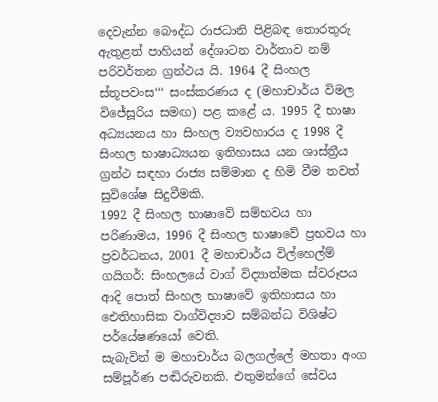දෙවැන්න බෞද්ධ රාජධානි පිළිබඳ තොරතුරු ඇතුළත් පාහියන් දේශාටන වාර්තාව නම් පරිවර්තන ග්‍රන්ථය යි. 1964 දී සිංහල ස්තූපවංස‘‘‘ සංස්කරණය ද (මහාචාර්ය විමල විජේසූරිය සමඟ) පළ කළේ ය. 1995 දී භාෂා අධ්‍යයනය හා සිංහල ව්‍යවහාරය ද 1998 දී සිංහල භාෂාධ්‍යයන ඉතිහාසය යන ශාස්ත්‍රීය ග්‍රන්ථ සඳහා රාජ්‍ය සම්මාන ද හිමි වීම තවත් සුවිශේෂ සිදුවීමකි.
1992 දී සිංහල භාෂාවේ සම්භවය හා පරිණාමය, 1996 දී සිංහල භාෂාවේ ප්‍රභවය හා ප්‍රවර්ධනය, 2001 දී මහාචාර්ය විල්හෙල්ම් ගයිගර්: සිංහලයේ වාග් විද්‍යාත්මක ස්වරූපය ආදි පොත් සිංහල භාෂාවේ ඉතිහාසය හා ඓතිහාසික වාග්විද්‍යාව සම්බන්ධ විශිෂ්ට පර්යේෂණයෝ වෙති.
සැබැවින් ම මහාචාර්ය බලගල්ලේ මහතා අංග සම්පූර්ණ පඬිරුවනකි. එතුමන්ගේ සේවය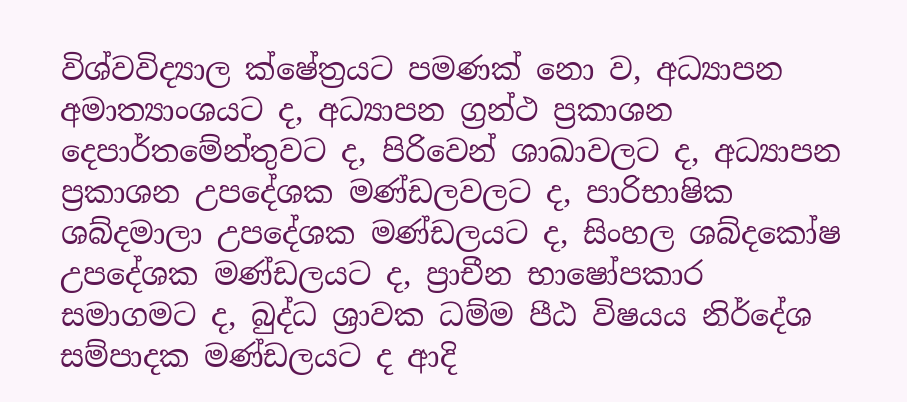විශ්වවිද්‍යාල ක්ෂේත්‍රයට පමණක් නො ව, අධ්‍යාපන අමාත්‍යාංශයට ද, අධ්‍යාපන ග්‍රන්ථ ප්‍රකාශන දෙපාර්තමේන්තුවට ද, පිරිවෙන් ශාඛාවලට ද, අධ්‍යාපන ප්‍රකාශන උපදේශක මණ්ඩලවලට ද, පාරිභාෂික ශබ්දමාලා උපදේශක මණ්ඩලයට ද, සිංහල ශබ්දකෝෂ උපදේශක මණ්ඩලයට ද, ප්‍රාචීන භාෂෝපකාර සමාගමට ද, බුද්ධ ශ්‍රාවක ධම්ම පීඨ විෂයය නිර්දේශ සම්පාදක මණ්ඩලයට ද ආදි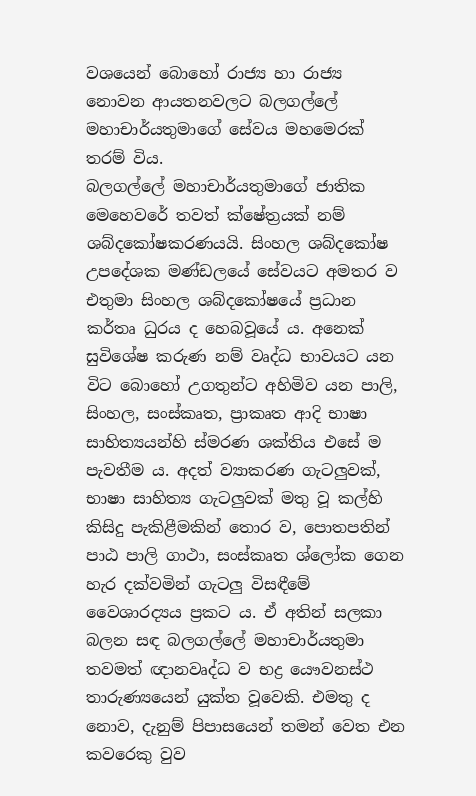වශයෙන් බොහෝ රාජ්‍ය හා රාජ්‍ය නොවන ආයතනවලට බලගල්ලේ මහාචාර්යතුමාගේ සේවය මහමෙරක් තරම් විය.
බලගල්ලේ මහාචාර්යතුමාගේ ජාතික මෙහෙවරේ තවත් ක්ෂේත්‍රයක් නම් ශබ්දකෝෂකරණයයි. සිංහල ශබ්දකෝෂ උපදේශක මණ්ඩලයේ සේවයට අමතර ව එතුමා සිංහල ශබ්දකෝෂයේ ප්‍රධාන කර්තෘ ධුරය ද හෙබවූයේ ය. අනෙක් සුවිශේෂ කරුණ නම් වෘද්ධ භාවයට යන විට බොහෝ උගතුන්ට අහිමිව යන පාලි, සිංහල, සංස්කෘත, ප්‍රාකෘත ආදි භාෂා සාහිත්‍යයන්හි ස්මරණ ශක්තිය එසේ ම පැවතීම ය. අදත් ව්‍යාකරණ ගැටලුවක්, භාෂා සාහිත්‍ය ගැටලුවක් මතු වූ කල්හි කිසිදු පැකිළීමකින් තොර ව, පොතපතින් පාඨ පාලි ගාථා, සංස්කෘත ශ්ලෝක ගෙන හැර දක්වමින් ගැටලු විසඳීමේ වෛශාරද්‍යය ප්‍රකට ය. ඒ අතින් සලකා බලන සඳ බලගල්ලේ මහාචාර්යතුමා තවමත් ඥානවෘද්ධ ව භද්‍ර යෞවනස්ථ තාරුණ්‍යයෙන් යුක්ත වූවෙකි. එමතු ද නොව, දැනුම් පිපාසයෙන් තමන් වෙත එන කවරෙකු වුව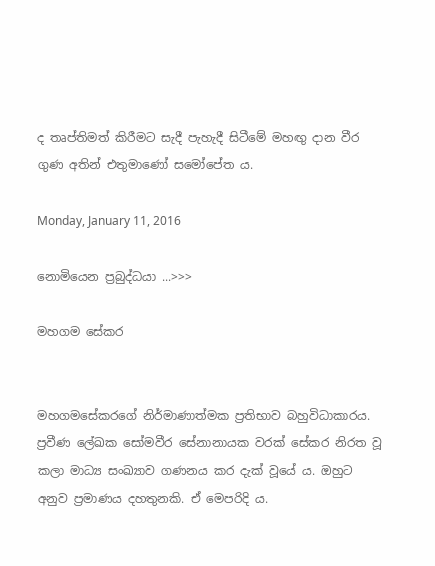ද තෘප්තිමත් කිරීමට සැදී පැහැදී සිටීමේ මහඟු දාන වීර ගුණ අතින් එතුමාණෝ සමෝපේත ය.

Monday, January 11, 2016

නොමියෙන ප්‍රබුද්ධයා ...>>>

මහගම සේකර


මහගමසේකරගේ නිර්මාණාත්මක ප්‍රතිභාව බහුවිධාකාරය. ප්‍රවීණ ලේඛක සෝමවීර සේනානායක වරක් සේකර නිරත වූ කලා මාධ්‍ය සංඛ්‍යාව ගණනය කර දැක් වූයේ ය. ඔහුට අනුව ප්‍රමාණය දහතුනකි. ඒ මෙපරිදි ය.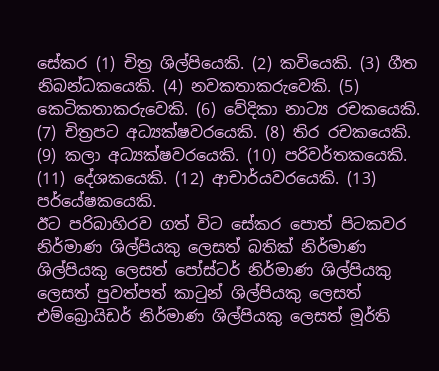සේකර (1) චිත්‍ර ශිල්පියෙකි. (2) කවියෙකි. (3) ගීත නිබන්ධකයෙකි. (4) නවකතාකරුවෙකි. (5) කෙටිකතාකරුවෙකි. (6) වේදිකා නාට්‍ය රචකයෙකි. (7) චිත්‍රපට අධ්‍යක්ෂවරයෙකි. (8) තිර රචකයෙකි. (9) කලා අධ්‍යක්ෂවරයෙකි. (10) පරිවර්තකයෙකි. (11) දේශකයෙකි. (12) ආචාර්යවරයෙකි. (13) පර්යේෂකයෙකි.
ඊට පරිබාහිරව ගත් විට සේකර පොත් පිටකවර නිර්මාණ ශිල්පියකු ලෙසත් බතික් නිර්මාණ ශිල්පියකු ලෙසත් පෝස්ටර් නිර්මාණ ශිල්පියකු ලෙසත් පුවත්පත් කාටුන් ශිල්පියකු ලෙසත් එම්බ්‍රොයිඩර් නිර්මාණ ශිල්පියකු ලෙසත් මූර්ති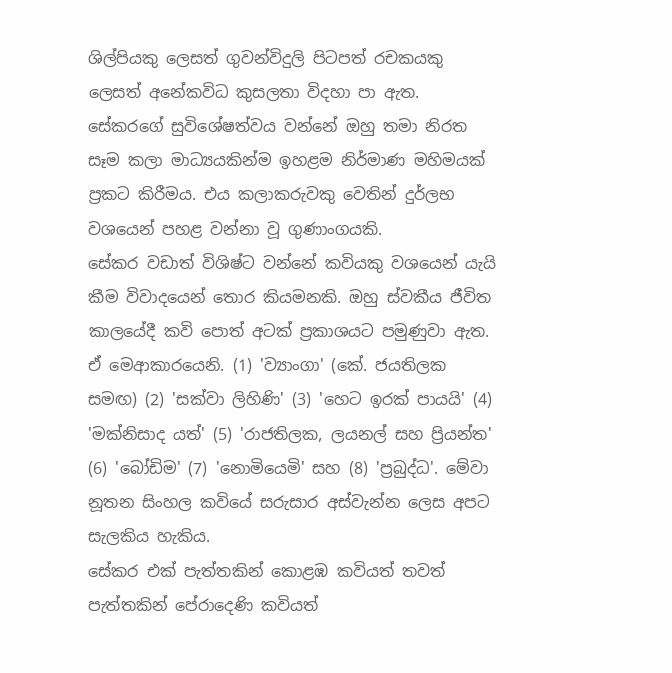ශිල්පියකු ලෙසත් ගුවන්විදුලි පිටපත් රචකයකු ලෙසත් අනේකවිධ කුසලතා විදහා පා ඇත.
සේකරගේ සුවිශේෂත්වය වන්නේ ඔහු තමා නිරත සෑම කලා මාධ්‍යයකින්ම ඉහළම නිර්මාණ මහිමයක් ප්‍රකට කිරීමය. එය කලාකරුවකු වෙතින් දුර්ලභ වශයෙන් පහළ වන්නා වූ ගුණාංගයකි.
සේකර වඩාත් විශිෂ්ට වන්නේ කවියකු වශයෙන් යැයි කීම විවාදයෙන් තොර කියමනකි. ඔහු ස්වකීය ජීවිත කාලයේදී කවි පොත් අටක් ප්‍රකාශයට පමුණුවා ඇත. ඒ මෙආකාරයෙනි. (1) 'ව්‍යාංගා' (කේ. ජයතිලක සමඟ) (2) 'සක්වා ලිහිණි' (3) 'හෙට ඉරක් පායයි' (4) 'මක්නිසාද යත්' (5) 'රාජතිලක, ලයනල් සහ ප්‍රියන්ත' (6) 'බෝඩිම' (7) 'නොමියෙමි' සහ (8) 'ප්‍රබුද්ධ'. මේවා නූතන සිංහල කවියේ සරුසාර අස්වැන්න ලෙස අපට සැලකිය හැකිය.
සේකර එක් පැත්තකින් කොළඹ කවියත් තවත් පැත්තකින් පේරාදෙණි කවියත්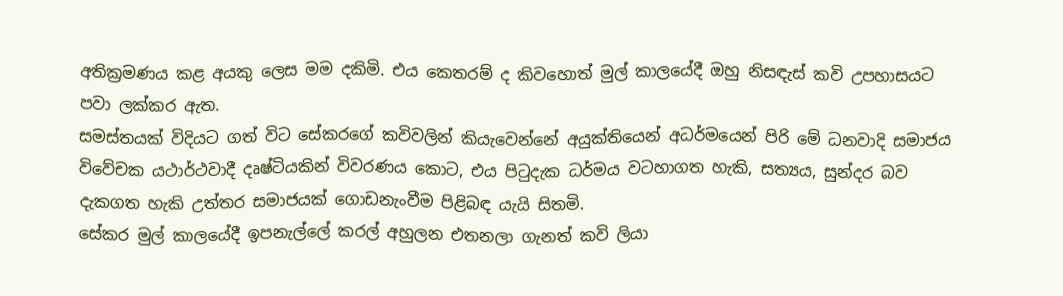අතික්‍රමණය කළ අයකු ලෙස මම දකිමි. එය කෙතරම් ද කිවහොත් මුල් කාලයේදී ඔහු නිසඳැස් කවි උපහාසයට පවා ලක්කර ඇත.
සමස්තයක් විදියට ගත් විට සේකරගේ කවිවලින් කියැවෙන්නේ අයුක්තියෙන් අධර්මයෙන් පිරි මේ ධනවාදි සමාජය විවේචක යථාර්ථවාදී දෘෂ්ටියකින් විවරණය කොට, එය පිටුදැක ධර්මය වටහාගත හැකි, සත්‍යය, සුන්දර බව දැකගත හැකි උත්තර සමාජයක් ගොඩනැංවීම පිළිබඳ යැයි සිතමි.
සේකර මුල් කාලයේදී ඉපනැල්ලේ කරල් අහුලන එතනලා ගැනත් කවි ලියා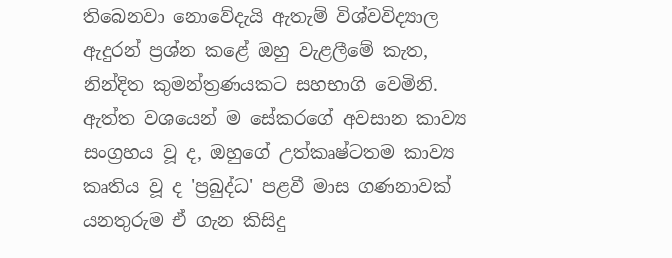තිබෙනවා නොවේදැයි ඇතැම් විශ්වවිද්‍යාල ඇදුරන් ප්‍රශ්න කළේ ඔහු වැළලීමේ කැත, නින්දිත කුමන්ත්‍රණයකට සහභාගි වෙමිනි. ඇත්ත වශයෙන් ම සේකරගේ අවසාන කාව්‍ය සංග්‍රහය වූ ද, ඔහුගේ උත්කෘෂ්ටතම කාව්‍ය කෘතිය වූ ද 'ප්‍රබුද්ධ' පළවී මාස ගණනාවක් යනතුරුම ඒ ගැන කිසිදු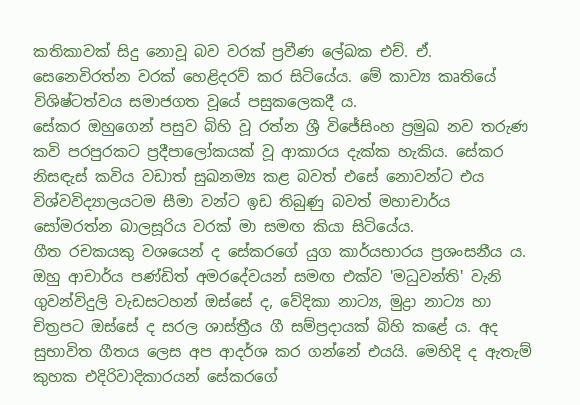කතිකාවක් සිදු නොවූ බව වරක් ප්‍රවීණ ලේඛක එච්. ඒ. සෙනෙවිරත්න වරක් හෙළිදරව් කර සිටියේය. මේ කාව්‍ය කෘතියේ විශිෂ්ටත්වය සමාජගත වූයේ පසුකලෙකදී ය.
සේකර ඔහුගෙන් පසුව බිහි වූ රත්න ශ්‍රී විජේසිංහ ප්‍රමුඛ නව තරුණ කවි පරපුරකට ප්‍රදීපාලෝකයක් වූ ආකාරය දැක්ක හැකිය. සේකර නිසඳැස් කවිය වඩාත් සුඛනම්‍ය කළ බවත් එසේ නොවන්ට එය විශ්වවිද්‍යාලයටම සීමා වන්ට ඉඩ තිබුණු බවත් මහාචාර්ය සෝමරත්න බාලසූරිය වරක් මා සමඟ කියා සිටියේය.
ගීත රචකයකු වශයෙන් ද සේකරගේ යුග කාර්යභාරය ප්‍රශංසනීය ය. ඔහු ආචාර්ය පණ්ඩිත් අමරදේවයන් සමඟ එක්ව 'මධුවන්ති' වැනි ගුවන්විදුලි වැඩසටහන් ඔස්සේ ද, වේදිකා නාට්‍ය, මුද්‍රා නාට්‍ය හා චිත්‍රපට ඔස්සේ ද සරල ශාස්ත්‍රීය ගී සම්ප්‍රදායක් බිහි කළේ ය. අද සුභාවිත ගීතය ලෙස අප ආදර්ශ කර ගන්නේ එයයි. මෙහිදි ද ඇතැම් කුහක එදිරිවාදිකාරයන් සේකරගේ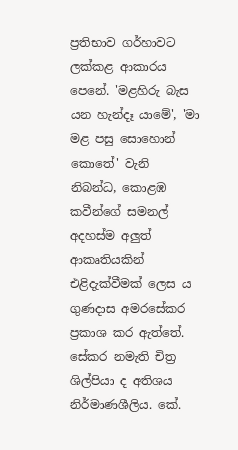ප්‍රතිභාව ගර්හාවට ලක්කළ ආකාරය පෙනේ. 'මළහිරු බැස යන හැන්දෑ යාමේ', 'මා මළ පසු සොහොන් කොතේ' වැනි නිබන්ධ, කොළඹ කවීන්ගේ සමනල් අදහස්ම අලුත් ආකෘතියකින් එළිදැක්වීමක් ලෙස ය ගුණදාස අමරසේකර ප්‍රකාශ කර ඇත්තේ.
සේකර නමැති චිත්‍ර ශිල්පියා ද අතිශය නිර්මාණශීලිය. කේ.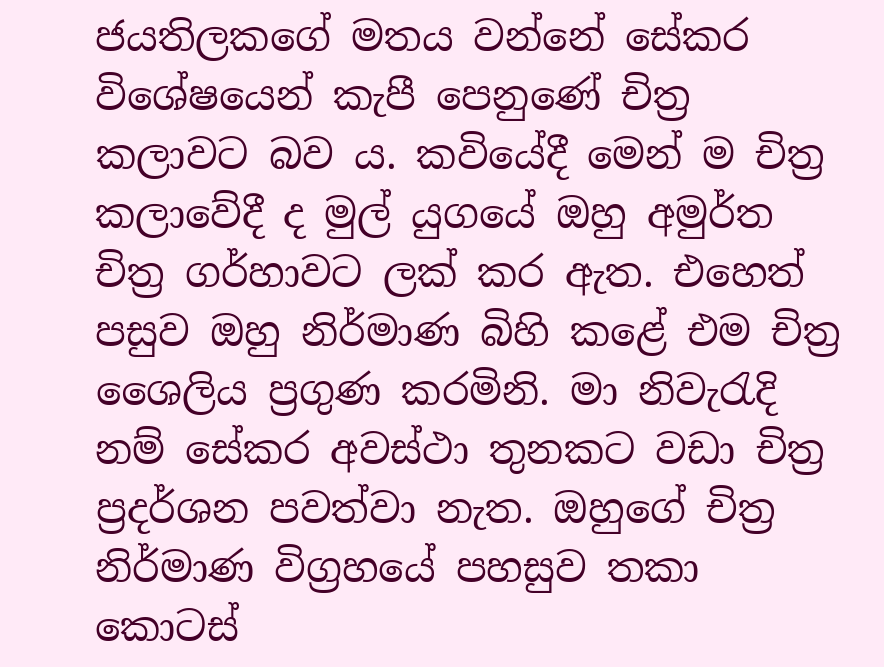ජයතිලකගේ මතය වන්නේ සේකර විශේෂයෙන් කැපී පෙනුණේ චිත්‍ර කලාවට බව ය. කවියේදී මෙන් ම චිත්‍ර කලාවේදී ද මුල් යුගයේ ඔහු අමුර්ත චිත්‍ර ගර්හාවට ලක් කර ඇත. එහෙත් පසුව ඔහු නිර්මාණ බිහි කළේ එම චිත්‍ර ශෛලිය ප්‍රගුණ කරමිනි. මා නිවැරැදි නම් සේකර අවස්ථා තුනකට වඩා චිත්‍ර ප්‍රදර්ශන පවත්වා නැත. ඔහුගේ චිත්‍ර නිර්මාණ විග්‍රහයේ පහසුව තකා කොටස්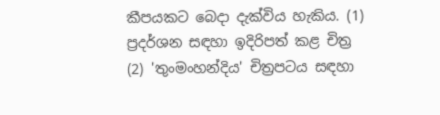කීපයකට බෙදා දැක්විය හැකිය. (1) ප්‍රදර්ශන සඳහා ඉදිරිපත් කළ චිත්‍ර (2) 'තුංමංහන්දිය' චිත්‍රපටය සඳහා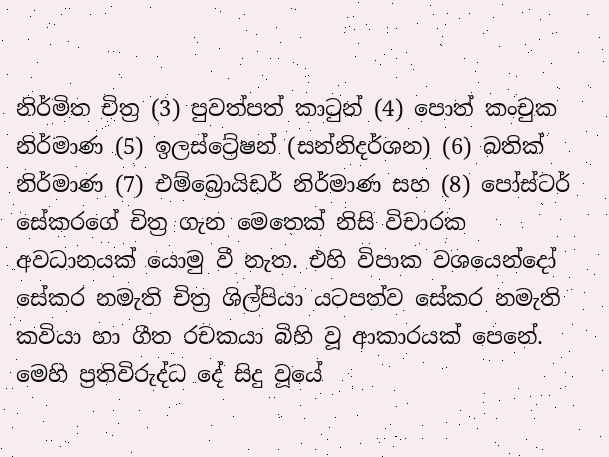නිර්මිත චිත්‍ර (3) පුවත්පත් කාටුන් (4) පොත් කංචුක නිර්මාණ (5) ඉලස්ට්‍රේෂන් (සන්නිදර්ශන) (6) බතික් නිර්මාණ (7) එම්බ්‍රොයිඩර් නිර්මාණ සහ (8) පෝස්ටර්
සේකරගේ චිත්‍ර ගැන මෙතෙක් නිසි විචාරක අවධානයක් යොමු වී නැත. එහි විපාක වශයෙන්දෝ සේකර නමැති චිත්‍ර ශිල්පියා යටපත්ව සේකර නමැති කවියා හා ගීත රචකයා බිහි වූ ආකාරයක් පෙනේ. මෙහි ප්‍රතිවිරුද්ධ දේ සිදු වූයේ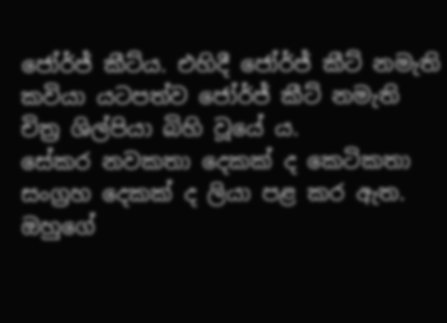ජෝර්ජ් කීට්ය. එහිදී ජෝර්ජ් කීට් නමැති කවියා යටපත්ව ජෝර්ජ් කීට් නමැති චිත්‍ර ශිල්පියා බිහි වූයේ ය.
සේකර නවකතා දෙකක් ද කෙටිකතා සංග්‍රහ දෙකක් ද ලියා පළ කර ඇත. ඔහුගේ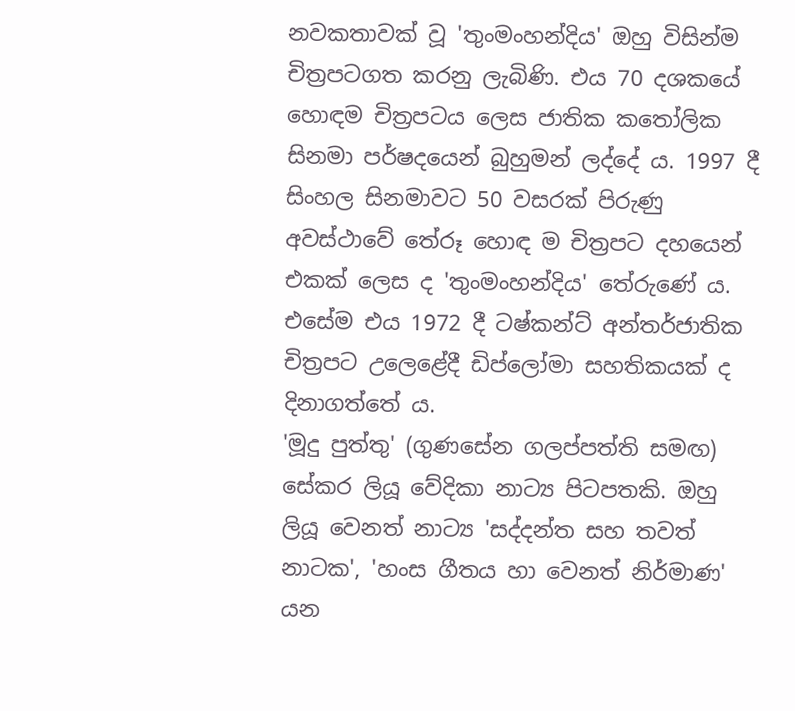නවකතාවක් වූ 'තුංමංහන්දිය' ඔහු විසින්ම චිත්‍රපටගත කරනු ලැබිණි. එය 70 දශකයේ හොඳම චිත්‍රපටය ලෙස ජාතික කතෝලික සිනමා පර්ෂදයෙන් බුහුමන් ලද්දේ ය. 1997 දී සිංහල සිනමාවට 50 වසරක් පිරුණු අවස්ථාවේ තේරූ හොඳ ම චිත්‍රපට දහයෙන් එකක් ලෙස ද 'තුංමංහන්දිය' තේරුණේ ය. එසේම එය 1972 දී ටෂ්කන්ට් අන්තර්ජාතික චිත්‍රපට උලෙළේදී ඩිප්ලෝමා සහතිකයක් ද දිනාගත්තේ ය.
'මූදු පුත්තු' (ගුණසේන ගලප්පත්ති සමඟ) සේකර ලියූ වේදිකා නාට්‍ය පිටපතකි. ඔහු ලියූ වෙනත් නාට්‍ය 'සද්දන්ත සහ තවත් නාටක', 'හංස ගීතය හා වෙනත් නිර්මාණ' යන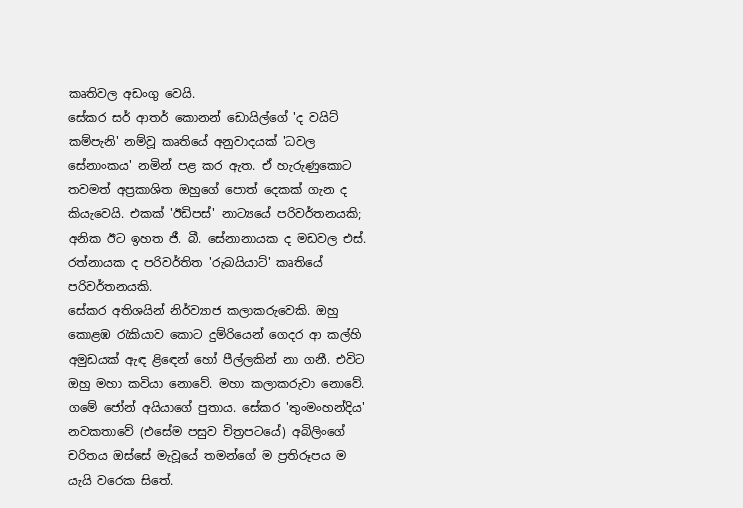කෘතිවල අඩංගු වෙයි.
සේකර සර් ආතර් කොනන් ඩොයිල්ගේ 'ද වයිට් කම්පැනි' නම්වූ කෘතියේ අනුවාදයක් 'ධවල සේනාංකය' නමින් පළ කර ඇත. ඒ හැරුණුකොට තවමත් අප්‍රකාශිත ඔහුගේ පොත් දෙකක් ගැන ද කියැවෙයි. එකක් 'ඊඩිපස්' නාට්‍යයේ පරිවර්තනයකි; අනික ඊට ඉහත ජී. බී. සේනානායක ද මඩවල එස්. රත්නායක ද පරිවර්තිත 'රුබයියාට්' කෘතියේ පරිවර්තනයකි.
සේකර අතිශයින් නිර්ව්‍යාජ කලාකරුවෙකි. ඔහු කොළඹ රැකියාව කොට දුම්රියෙන් ගෙදර ආ කල්හි අමුඩයක් ඇඳ ළි‍ඳෙන් හෝ පීල්ලකින් නා ගනී. එවිට ඔහු මහා කවියා නොවේ. මහා කලාකරුවා නොවේ. ගමේ ජෝන් අයියාගේ පුතාය. සේකර 'තුංමංහන්දිය' නවකතාවේ (එසේම පසුව චිත්‍රපටයේ) අබිලිංගේ චරිතය ඔස්සේ මැවූයේ තමන්ගේ ම ප්‍රතිරූපය ම යැයි වරෙක සිතේ.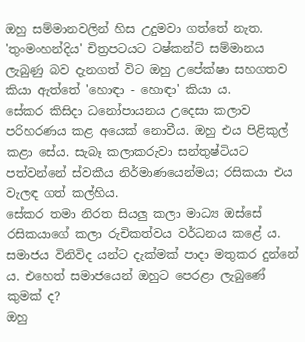ඔහු සම්මානවලින් හිස උදුමවා ගත්තේ නැත. 'තුංමංහන්දිය' චිත්‍රපටයට ටෂ්කන්ට් සම්මානය ලැබුණු බව දැනගත් විට ඔහු උපේක්ෂා සහගතව කියා ඇත්තේ 'හොඳා - හොඳා' කියා ය.
සේකර කිසිදා ධනෝපායනය උදෙසා කලාව පරිහරණය කළ අයෙක් නොවීය. ඔහු එය පිළිකුල් කළා සේය. සැබෑ කලාකරුවා සන්තුෂ්ටියට පත්වන්නේ ස්වකීය නිර්මාණයෙන්මය; රසිකයා එය වැලඳ ගත් කල්හිය.
සේකර තමා නිරත සියලු කලා මාධ්‍ය ඔස්සේ රසිකයාගේ කලා රුචිකත්වය වර්ධනය කළේ ය. සමාජය විනිවිද යන්ට දැක්මක් පාදා මතුකර දුන්නේ ය. එහෙත් සමාජයෙන් ඔහුට පෙරළා ලැබුණේ කුමක් ද?
ඔහු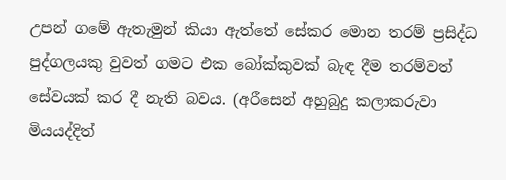උපන් ගමේ ඇතැමුන් කියා ඇත්තේ සේකර මොන තරම් ප්‍රසිද්ධ පුද්ගලයකු වුවත් ගමට එක බෝක්කුවක් බැඳ දීම තරම්වත් සේවයක් කර දී නැති බවය. (අරීසෙන් අහුබුදු කලාකරුවා මියයද්දිත්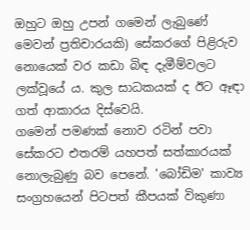ඔහුට ඔහු උපන් ගමෙන් ලැබුණේ මෙවන් ප්‍රතිචාරයකි) සේකරගේ පිළිරුව නොයෙක් වර කඩා බිඳ දැමීම්වලට ලක්වූයේ ය. කුල සාධකයක් ද ඊට ඈඳා ගත් ආකාරය දිස්වෙයි.
ගමෙන් පමණක් නොව රටින් පවා සේකරට එතරම් යහපත් සත්කාරයක් නොලැබුණු බව පෙනේ. 'බෝඩිම' කාව්‍ය සංග්‍රහයෙන් පිටපත් කීපයක් විකුණා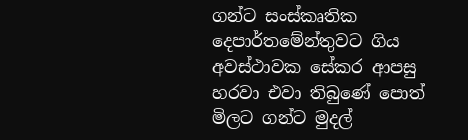ගන්ට සංස්කෘතික දෙපාර්තමේන්තුවට ගිය අවස්ථාවක සේකර ආපසු හරවා එවා තිබුණේ පොත් මිලට ගන්ට මුදල්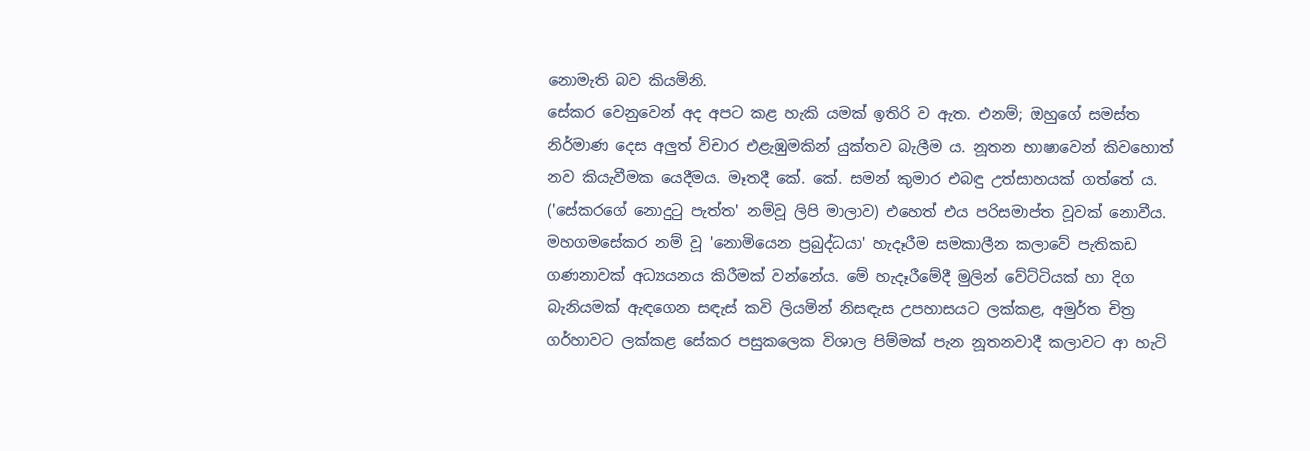නොමැති බව කියමිනි.
සේකර වෙනුවෙන් අද අපට කළ හැකි යමක් ඉතිරි ව ඇත. එනම්; ඔහුගේ සමස්ත නිර්මාණ දෙස අලුත් විචාර එළැඹුමකින් යුක්තව බැලීම ය. නූතන භාෂාවෙන් කිවහොත් නව කියැවීමක යෙදීමය. මෑතදී කේ. කේ. සමන් කුමාර එබඳු උත්සාහයක් ගත්තේ ය. ('සේකරගේ නොදුටු පැත්ත' නම්වූ ලිපි මාලාව) එහෙත් එය පරිසමාප්ත වූවක් නොවීය.
මහගමසේකර නම් වූ 'නොමියෙන ප්‍රබුද්ධයා' හැදෑරීම සමකාලීන කලාවේ පැතිකඩ ගණනාවක් අධ්‍යයනය කිරීමක් වන්නේය. මේ හැදෑරීමේදී මුලින් වේට්ටියක් හා දිග බැනියමක් ඇඳගෙන සඳැස් කවි ලියමින් නිසඳැස උපහාසයට ලක්කළ, අමුර්ත චිත්‍ර ගර්හාවට ලක්කළ සේකර පසුකලෙක විශාල පිම්මක් පැන නූතනවාදී කලාවට ආ හැටි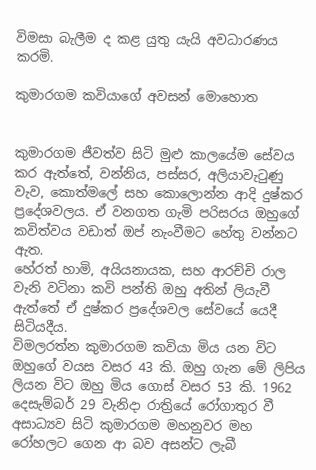විමසා බැලීම ද කළ යුතු යැයි අවධාරණය කරමි.

කුමාරගම කවියාගේ අවසන් මොහොත


කුමාරගම ජීවත්ව සිටි මුළු කාලයේම සේවය කර ඇත්තේ, වන්නිය, පස්සර, අලියාවැටුණු වැව, කොත්මලේ සහ කොලොන්න ආදි දුෂ්කර ප්‍රදේශවලය. ඒ වනගත ගැමි පරිසරය ඔහුගේ කවිත්වය වඩාත් ඔප් නැංවීමට හේතු වන්නට ඇත.
හේරත් හාමි, අයියනායක, සහ ආරච්චි රාල වැනි වටිනා කවි පන්ති ඔහු අතින් ලියැවී ඇත්තේ ඒ දුෂ්කර ප්‍රදේශවල සේවයේ යෙදී සිටියදීය.
විමලරත්න කුමාරගම කවියා මිය යන විට ඔහුගේ වයස වසර 43 කි. ඔහු ගැන මේ ලිපිය ලියන විට ඔහු මිය ගොස් වසර 53 කි. 1962 දෙසැම්බර් 29 වැනිදා රාත්‍රියේ රෝගාතුර වී අසාධ්‍යව සිටි කුමාරගම මහනුවර මහ රෝහලට ගෙන ආ බව අසන්ට ලැබී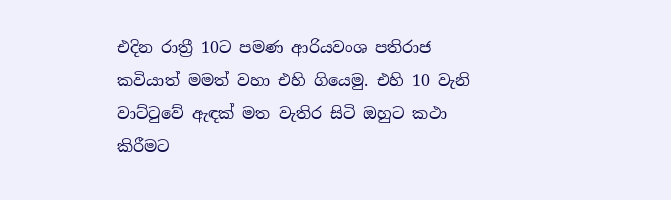එදින රාත්‍රී 10ට පමණ ආරියවංශ පතිරාජ කවියාත් මමත් වහා එහි ගියෙමු. එහි 10 වැනි වාට්ටුවේ ඇඳක් මත වැතිර සිටි ඔහුට කථා කිරීමට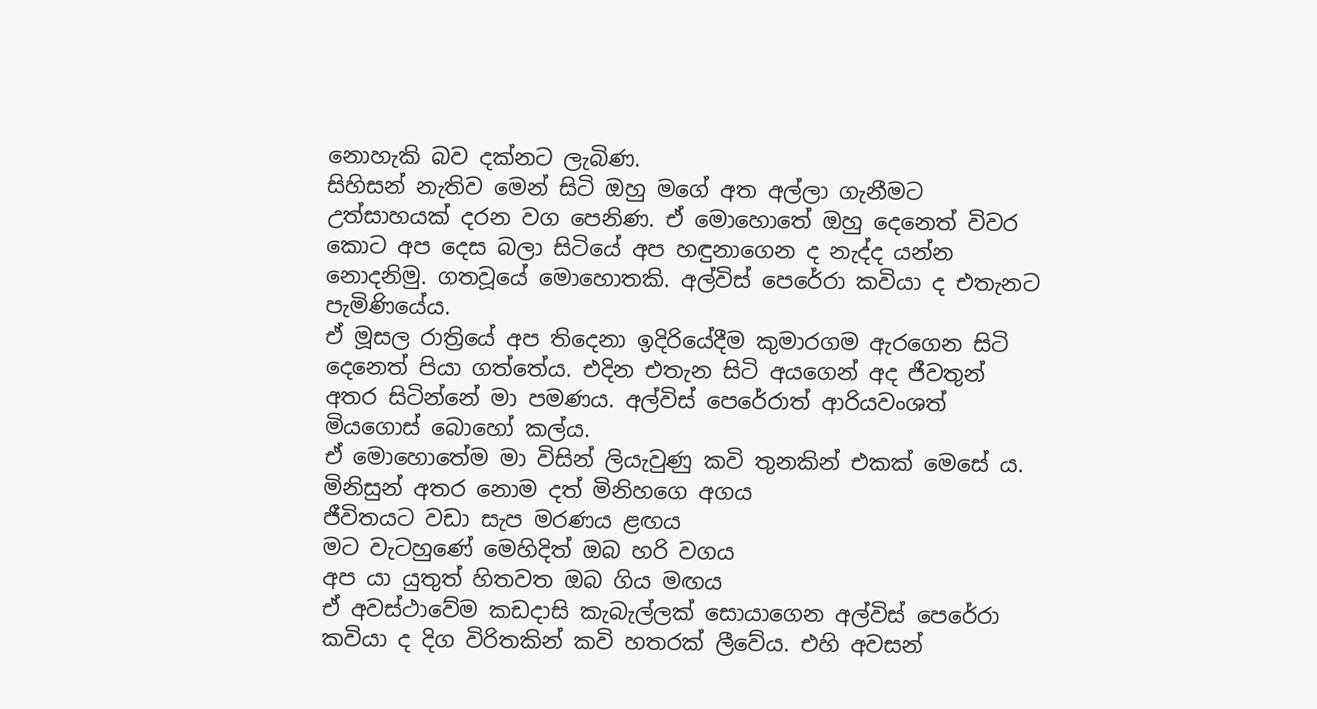නොහැකි බව දක්නට ලැබිණ.
සිහිසන් නැතිව මෙන් සිටි ඔහු මගේ අත අල්ලා ගැනීමට උත්සාහයක් දරන වග පෙනිණ. ඒ මොහොතේ ඔහු දෙනෙත් විවර කොට අප දෙස බලා සිටියේ අප හඳුනාගෙන ද නැද්ද යන්න නොදනිමු. ගතවූයේ මොහොතකි. අල්විස් පෙරේරා කවියා ද එතැනට පැමිණියේය.
ඒ මූසල රාත්‍රියේ අප තිදෙනා ඉදිරියේදීම කුමාරගම ඇරගෙන සිටි දෙනෙත් පියා ගත්තේය. එදින එතැන සිටි අයගෙන් අද ජීවතුන් අතර සිටින්නේ මා පමණය. අල්විස් පෙරේරාත් ආරියවංශත් මියගොස් බොහෝ කල්ය.
ඒ මොහොතේම මා විසින් ලියැවුණු කවි තුනකින් එකක් මෙසේ ය.
මිනිසුන් අතර නොම දත් මිනිහගෙ අගය
ජීවිතයට වඩා සැප මරණය ළඟය
මට වැටහුණේ මෙහිදිත් ඔබ හරි වගය
අප යා යුතුත් හිතවත ඔබ ගිය මඟය
ඒ අවස්ථාවේම කඩදාසි කැබැල්ලක් සොයාගෙන අල්විස් පෙරේරා කවියා ද දිග විරිතකින් කවි හතරක් ලී‍වේය. එහි අවසන්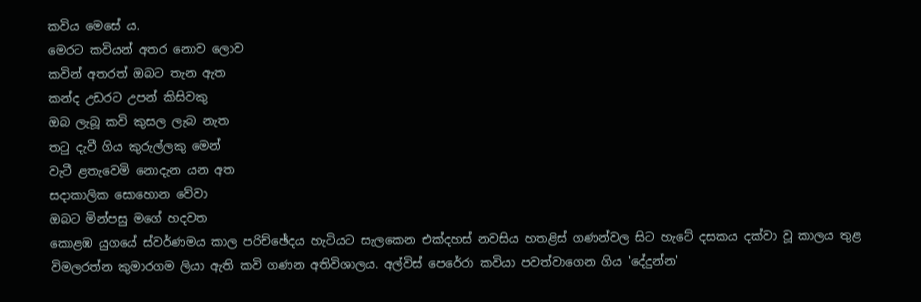කවිය මෙසේ ය.
මෙරට කවියන් අතර නොව ලොව
කවින් අතරත් ඔබට තැන ඇත
කන්ද උඩරට උපන් කිසිවකු
ඔබ ලැබූ කවි කුසල ලැබ නැත
තටු දැවී ගිය කුරුල්ලකු මෙන්
වැටී ළතැවෙමි නොදැන යන අත
සදාකාලික සොහොන වේවා
ඔබට මින්පසු මගේ හදවත
කොළඹ යුගයේ ස්වර්ණමය කාල පරිච්ඡේදය හැටියට සැලකෙන එක්දහස් නවසිය හතළිස් ගණන්වල සිට හැටේ දසකය දක්වා වූ කාලය තුළ විමලරත්න කුමාරගම ලියා ඇති කවි ගණන අතිවිශාලය. අල්විස් පෙරේරා කවියා පවත්වාගෙන ගිය 'දේදුන්න'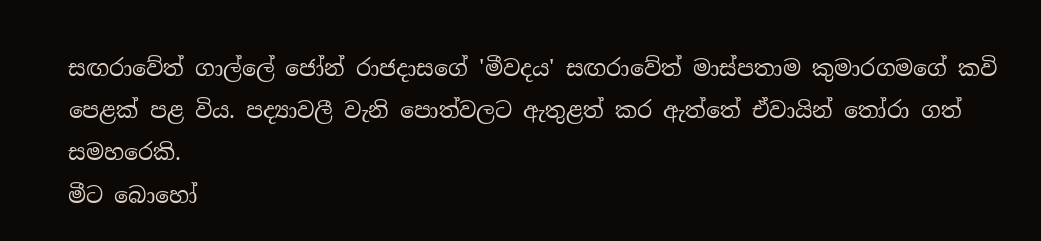සඟරාවේත් ගාල්ලේ ජෝන් රාජදාසගේ 'මීවදය' සඟරාවේත් මාස්පතාම කුමාරගමගේ කවි පෙළක් පළ විය. පද්‍යාවලී වැනි පොත්වලට ඇතුළත් කර ඇත්තේ ඒවායින් තෝරා ගත් සමහරෙකි.
මීට බොහෝ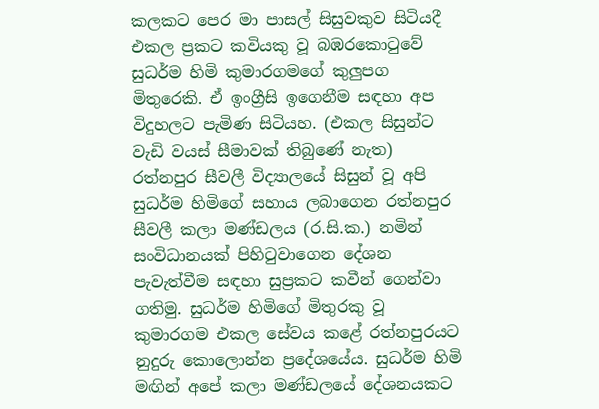කලකට පෙර මා පාසල් සිසුවකුව සිටියදී එකල ප්‍රකට කවියකු වූ බඹරකොටුවේ සුධර්ම හිමි කුමාරගමගේ කුලුපග මිතුරෙකි. ඒ ඉංග්‍රීසි ඉගෙනීම සඳහා අප විදුහලට පැමිණ සිටියහ. (එකල සිසුන්ට වැඩි වයස් සීමාවක් තිබුණේ නැත) රත්නපුර සීවලී විද්‍යාලයේ සිසුන් වූ අපි සුධර්ම හිමිගේ සහාය ලබාගෙන රත්නපුර සීවලී කලා මණ්ඩලය (ර.සි.ක.) නමින් සංවිධානයක් පිහිටුවාගෙන දේශන පැවැත්වීම සඳහා සුප්‍රකට කවීන් ගෙන්වා ගතිමු. සුධර්ම හිමිගේ මිතුරකු වූ කුමාරගම එකල සේවය කළේ රත්නපුරයට නුදුරු කොලොන්න ප්‍රදේශයේය. සුධර්ම හිමි මඟින් අපේ කලා මණ්ඩලයේ දේශනයකට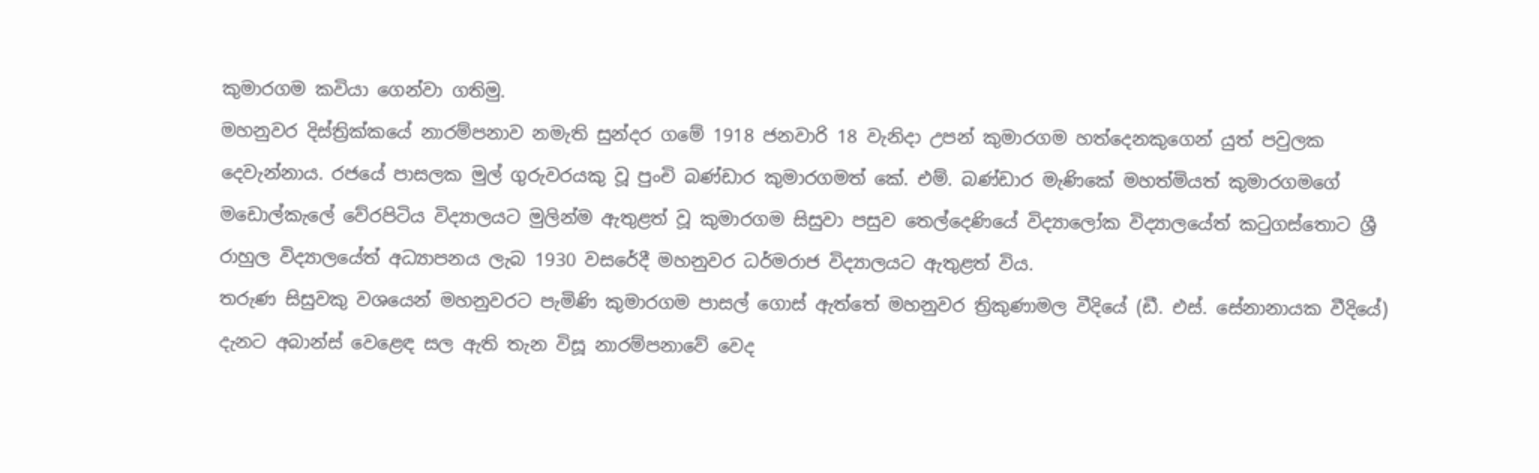කුමාරගම කවියා ගෙන්වා ගතිමු.
මහනුවර දිස්ත්‍රික්කයේ නාරම්පනාව නමැති සුන්දර ගමේ 1918 ජනවාරි 18 වැනිදා උපන් කුමාරගම හත්දෙනකුගෙන් යුත් පවුලක දෙවැන්නාය. රජයේ පාසලක මුල් ගුරුවරයකු වූ පුංචි බණ්ඩාර කුමාරගමත් කේ. එම්. බණ්ඩාර මැණිකේ මහත්මියත් කුමාරගමගේ
මඩොල්කැලේ වේරපිටිය විද්‍යාලයට මුලින්ම ඇතුළත් වූ කුමාරගම සිසුවා පසුව තෙල්දෙණියේ විද්‍යාලෝක විද්‍යාලයේත් කටුගස්තොට ශ්‍රී රාහුල විද්‍යාලයේත් අධ්‍යාපනය ලැබ 1930 වසරේදී මහනුවර ධර්මරාජ විද්‍යාලයට ඇතුළත් විය.
තරුණ සිසුවකු වශයෙන් මහනුවරට පැමිණි කුමාරගම පාසල් ගොස් ඇත්තේ මහනුවර ත්‍රිකුණාමල වීදියේ (ඩී. එස්. සේනානායක වීදියේ) දැනට අබාන්ස් වෙළෙඳ ‍සල ඇති තැන විසූ නාරම්පනාවේ වෙද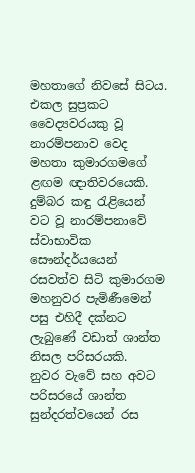මහතාගේ නිවසේ සිටය. එකල සුප්‍රකට වෛද්‍යවරයකු වූ නාරම්පනාව වෙද මහතා කුමාරගමගේ ළඟම ඥාතිවරයෙකි.
දුම්බර කඳු රැළියෙන් වට වූ නාරම්පනාවේ ස්වාභාවික සෞන්දර්යයෙන් රසවත්ව සිටි කුමාරගම මහනුවර පැමිණීමෙන් පසු එහිදී දක්නට ලැබුණේ වඩාත් ශාන්ත නිසල පරිසරයකි.
නුවර වැවේ සහ අවට පරිසරයේ ශාන්ත සුන්දරත්වයෙන් රස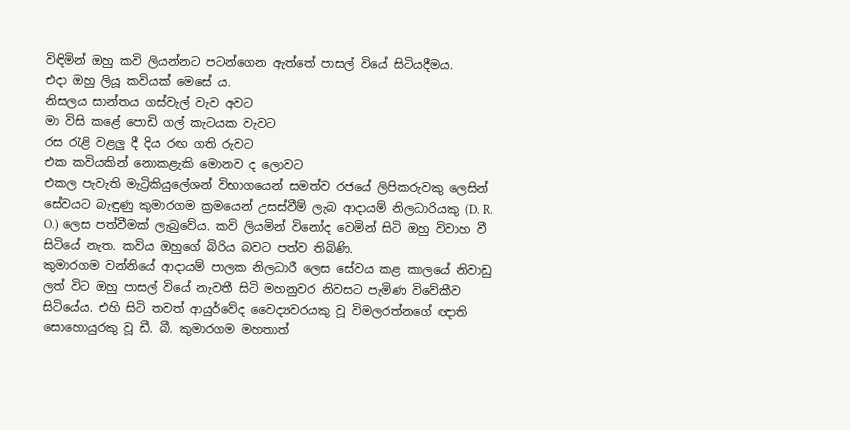විඳිමින් ඔහු කවි ලියන්නට පටන්ගෙන ඇත්තේ පාසල් වියේ සිටියදීමය.
එදා ඔහු ලියූ කවියක් මෙසේ ය.
නිසලය සාන්තය ගස්වැල් වැව අවට
මා විසි කළේ පොඩි ගල් කැටයක වැවට
රස රැළි වළලු දී දිය රඟ ගති රුවට
එක කවියකින් නොකළැකි මොනව ද ලොවට
එකල පැවැති මැට්‍රිකියුලේශන් විභාගයෙන් සමත්ව රජයේ ලිපිකරුවකු ලෙසින් සේවයට බැඳුණු කුමාරගම ක්‍රමයෙන් උසස්වීම් ලැබ ආදායම් නිලධාරියකු (D. R. O.) ලෙස පත්වීමක් ලැබුවේය. කවි ලියමින් විනෝද වෙමින් සිටි ඔහු විවාහ වී සිටියේ නැත. කවිය ඔහුගේ බිරිය බවට පත්ව තිබිණි.
කුමාරගම වන්නියේ ආදායම් පාලක නිලධාරී ලෙස සේවය කළ කාලයේ නිවාඩු ලත් විට ඔහු පාසල් වියේ නැවතී සිටි මහනුවර නිවසට පැමිණ විවේකීව සිටියේය. එහි සිටි තවත් ආයුර්වේද වෛද්‍යවරයකු වූ විමලරත්නගේ ඥාති සොහොයුරකු වූ ඩී. බී. කුමාරගම මහතාත්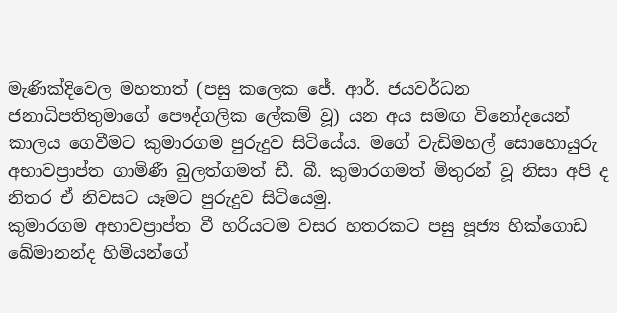මැණික්දිවෙල මහතාත් (පසු කලෙක ජේ. ආර්. ජයවර්ධන ජනාධිපතිතුමාගේ පෞද්ගලික ලේකම් වූ) යන අය සමඟ විනෝදයෙන් කාලය ගෙවීමට කුමාරගම පුරුදුව සිටියේය. මගේ වැඩිමහල් සොහොයුරු අභාවප්‍රාප්ත ගාමිණී බුලත්ගමත් ඩී. බී. කුමාරගමත් මිතුරන් වූ නිසා අපි ද නිතර ඒ නිවසට යෑමට පුරුදුව සිටියෙමු.
කුමාරගම අභාවප්‍රාප්ත වී හරියටම වසර හතරකට පසු පූජ්‍ය හික්ගොඩ ඛේමානන්ද හිමියන්ගේ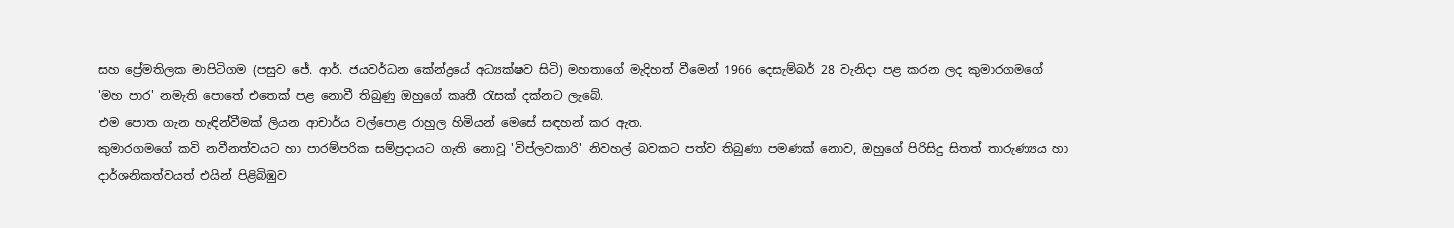සහ ප්‍රේමතිලක මාපිටිගම (පසුව ජේ. ආර්. ජයවර්ධන කේන්ද්‍රයේ අධ්‍යක්ෂව සිටි) මහතාගේ මැදිහත් වීමෙන් 1966 දෙසැම්බර් 28 වැනිදා පළ කරන ලද කුමාරගමගේ 'මහ පාර' නමැති පොතේ එතෙක් පළ නොවී තිබුණු ඔහුගේ කෘතී රැසක් දක්නට ලැබේ.
එම පොත ගැන හැඳින්වීමක් ලියන ආචාර්ය වල්පොළ රාහුල හිමියන් මෙසේ සඳහන් කර ඇත.
කුමාරගමගේ කවි නවීනත්වයට හා පාරම්පරික සම්ප්‍රදායට ගැති නොවූ 'විප්ලවකාරි' නිවහල් බවකට පත්ව තිබුණා පමණක් නොව, ඔහුගේ පිරිසිදු සිතත් තාරුණ්‍යය හා දාර්ශනිකත්වයත් එයින් පිළිබිඹුව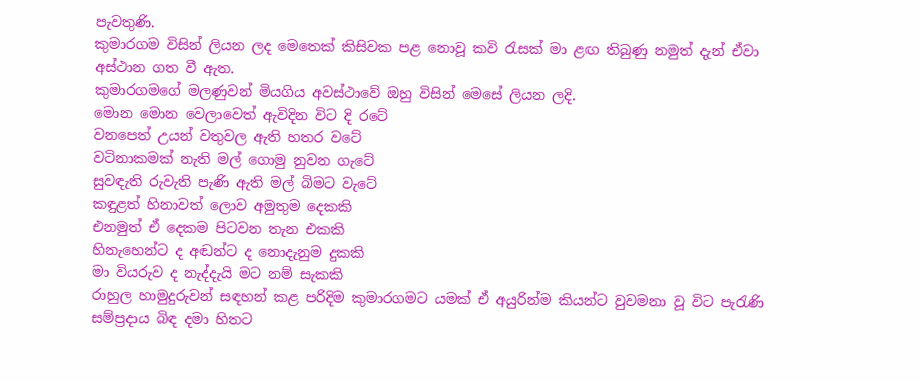පැවතුණි.
කුමාරගම විසින් ලියන ලද මෙතෙක් කිසිවක පළ නොවූ කවි රැසක් මා ළඟ තිබුණු නමුත් දැන් ඒවා අස්ථාන ගත වී ඇත.
කුමාරගමගේ මලණුවන් මියගිය අවස්ථාවේ ඔහු විසින් මෙසේ ලියන ලදි.
මොන මොන වෙලාවෙත් ඇවිදින විට දි රටේ
වනපෙත් උයන් වතුවල ඇති හතර වටේ
වටිනාකමක් නැති මල් ගොමු නුවන ගැටේ
සුවඳැති රුවැති පැණි ඇති මල් බිමට වැටේ
කඳුළත් හිනාවත් ලොව අමුතුම දෙකකි
එනමුත් ඒ දෙකම පිටවන තැන එකකි
හිනැහෙන්ට ද අඬන්ට ද නොදැනුම දුකකි
මා වියරුව ද නැද්දැයි මට නම් සැකකි
රාහුල හාමුදුරුවන් සඳහන් කළ පරිදිම කුමාරගමට යමක් ඒ අයුරින්ම කියන්ට වුවමනා වූ විට පැරැණි සම්ප්‍රදාය බිඳ දමා හිතට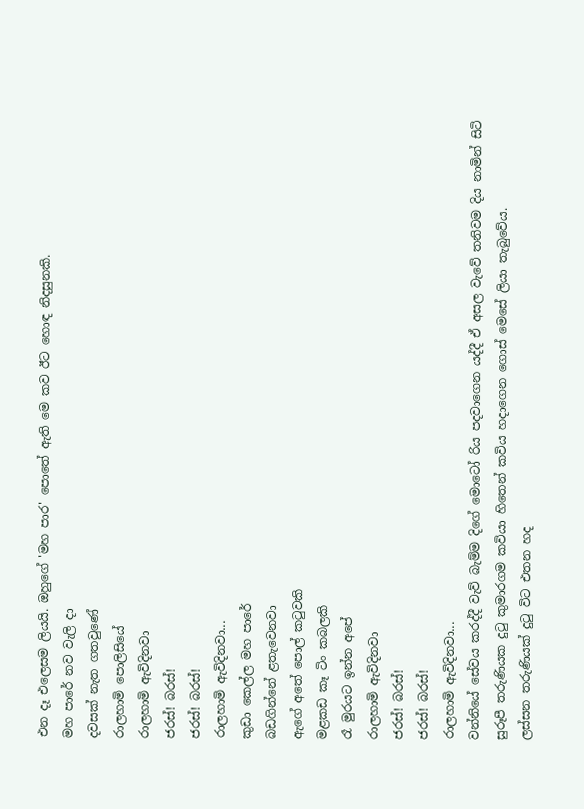එන දෑ එලෙසම ලියයි. ඔහුගේ 'මහ පාර' පොතේ ඇති මෙ කව ඊට හොඳ නිදසුනකි.
මහ පාරේ නව වැලි දා
දවසක් නැත ගතවුණේ
රාලහාමි පොලිසියේ
රාලහාමි ඇවිදිනවා
ජරස්! බරස්!
ජරස්! බරස්!
රාලහාමි ඇවිදිනවා...
කුඩා කෙල්ල මහ පාරේ
බඩගින්නේ ළතැවෙනවා
ඇගේ අතේ පොල් කටුවකි
මළකඩ කෑ ටිං කබලකි
රෑ මුරයට ඉන්න අපේ
රාලහාමි ඇවිදිනවා
ජරස්! බරස්!
ජරස්! බරස්!
රාලහාමි ඇවිදිනවා...
වන්නියේ සේවය කරද්දී වැව් බැම්ම දිගේ මොටෝ රිය පදවාගෙන යද්දී ඒ අසල වැවේ තනිවම දිය නාමින් සිටි සුරූපී තරුණියක දුටු කුමාරගම කවියා හිතෙන් කවිය හදාගෙන ගොස් මෙසේ ලියා තැබුවේය.
ලස්සන තරුණියක් දුටු විට එතන හද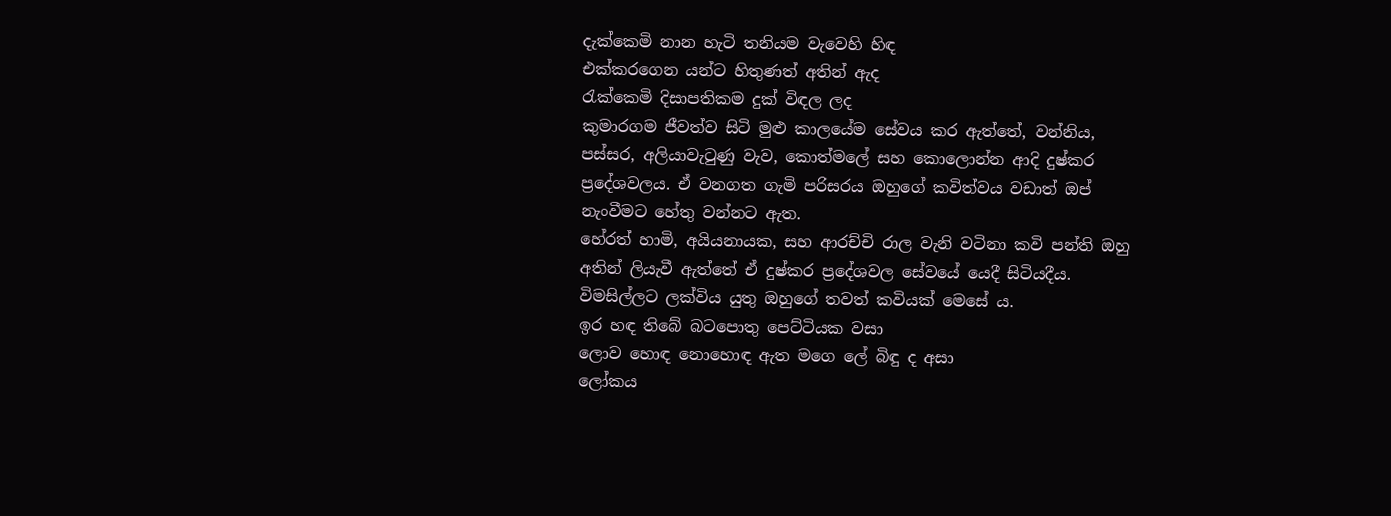දැක්කෙමි නාන හැටි තනියම වැවෙහි හිඳ
එක්කරගෙන යන්ට හිතුණත් අතින් ඇද
රැක්කෙමි දිසාපතිකම දුක් විඳල ලද
කුමාරගම ජීවත්ව සිටි මුළු කාලයේම සේවය කර ඇත්තේ, වන්නිය, පස්සර, අලියාවැටුණු වැව, කොත්මලේ සහ කොලොන්න ආදි දුෂ්කර ප්‍රදේශවලය. ඒ වනගත ගැමි පරිසරය ඔහුගේ කවිත්වය වඩාත් ඔප් නැංවීමට හේතු වන්නට ඇත.
හේරත් හාමි, අයියනායක, සහ ආරච්චි රාල වැනි වටිනා කවි පන්ති ඔහු අතින් ලියැවී ඇත්තේ ඒ දුෂ්කර ප්‍රදේශවල සේවයේ යෙදී සිටියදීය.
විමසිල්ලට ලක්විය යුතු ඔහුගේ තවත් කවියක් මෙසේ ය.
ඉර හඳ තිබේ බටපොතු පෙට්ටියක වසා
ලොව හොඳ නොහොඳ ඇත මගෙ ලේ බිඳු ද අසා
ලෝකය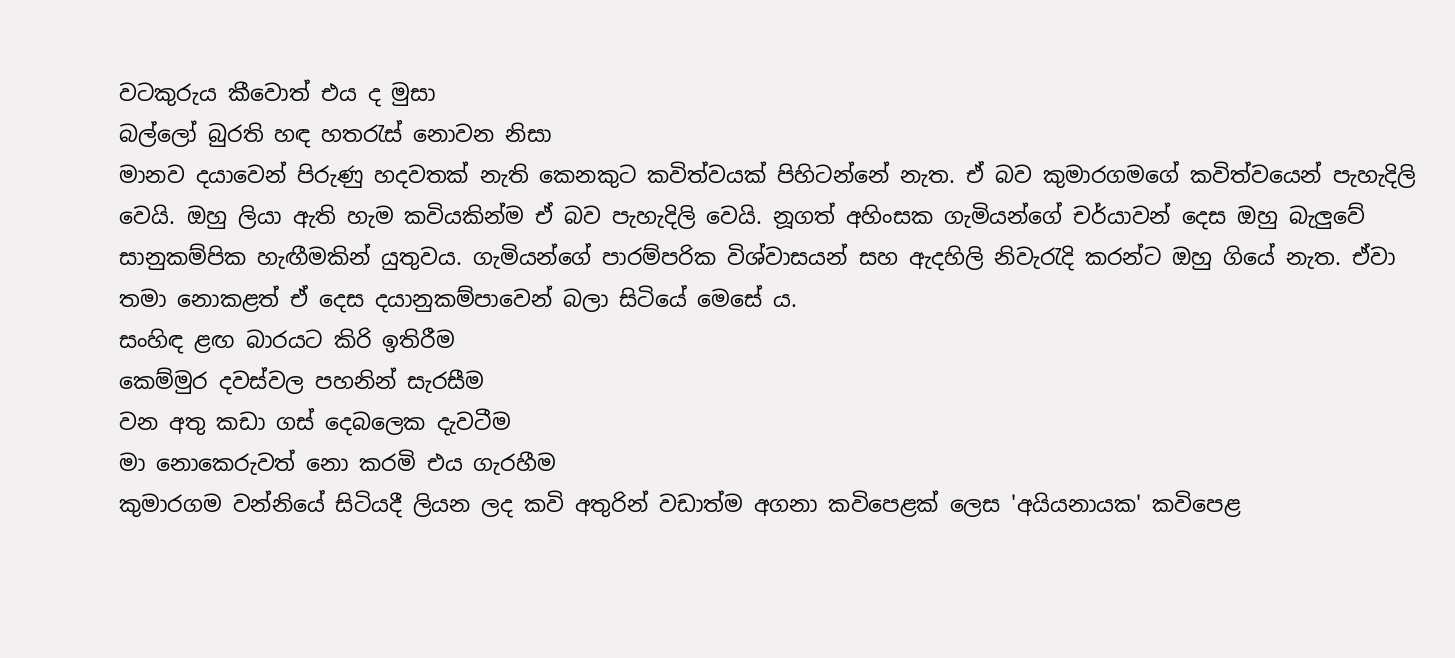වටකුරුය කීවොත් එය ද මුසා
බල්ලෝ බුරති හඳ හතරැස් නොවන නිසා
මානව දයාවෙන් පිරුණු හදවතක් නැති කෙනකුට කවිත්වයක් පිහිටන්නේ නැත. ඒ බව කුමාරගමගේ කවිත්වයෙන් පැහැදිලි වෙයි. ඔහු ලියා ඇති හැම කවියකින්ම ඒ බව පැහැදිලි වෙයි. නූගත් අහිංසක ගැමියන්ගේ චර්යාවන් දෙස ඔහු බැලුවේ සානුකම්පික හැඟීමකින් යුතුවය. ගැමියන්ගේ පාරම්පරික විශ්වාසයන් සහ ඇදහිලි නිවැරැදි කරන්ට ඔහු ගියේ නැත. ඒවා තමා නොකළත් ඒ දෙස දයානුකම්පාවෙන් බලා සිටියේ මෙසේ ය.
සංහිඳ ළඟ බාරයට කිරි ඉතිරීම
කෙම්මුර දවස්වල පහනින් සැරසීම
වන අතු කඩා ගස් දෙබලෙක දැවටීම
මා නොකෙරුවත් නො කරමි එය ගැරහීම
කුමාරගම වන්නියේ සිටියදී ලියන ලද කවි අතුරින් වඩාත්ම අගනා කවිපෙළක් ලෙස 'අයියනායක' කවිපෙළ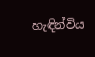හැඳින්විය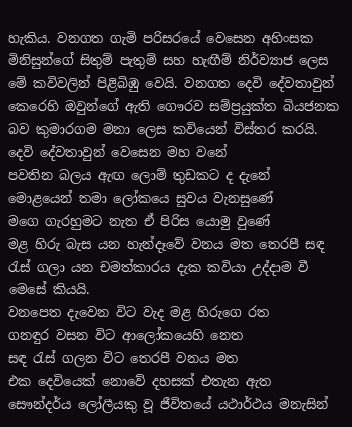හැකිය. වනගත ගැමි පරිසරයේ වෙසෙන අහිංසක මිනිසුන්ගේ සිතුම් පැතුම් සහ හැඟීම් නිර්ව්‍යාජ ලෙස මේ කවිවලින් පිළිබිඹු වෙයි. වනගත දෙවි දේවතාවුන් කෙරෙහි ඔවුන්ගේ ඇති ගෞරව සම්ප්‍රයුක්ත බියජනක බව කුමාරගම මනා ලෙස කවියෙන් විස්තර කරයි.
දෙවි දේවතාවුන් වෙසෙන මහ වනේ
පවතින බලය ඇඟ ලොම් තුඩකට ද දැනේ
මොළයෙන් තමා ලෝකයෙ සුවය වැනසුණේ
මගෙ ගැරහුමට නැත ඒ පිරිස යොමු වුණේ
මළ හිරු බැස යන හැන්දෑවේ වනය මත තෙරපී සඳ රැස් ගලා යන චමත්කාරය දැක කවියා උද්දාම වී මෙසේ කියයි.
වනපෙත දැවෙන විට වැද මළ හිරුගෙ රත
ගනඳුර වසන විට ආලෝකයෙහි නෙත
සඳ රැස් ගලන විට තෙරපී වනය මත
එක දෙවියෙක් නොවේ දහසක් එතැන ඇත
සෞන්දර්ය ලෝලීයකු වූ ජීවිතයේ යථාර්ථය මනැසින්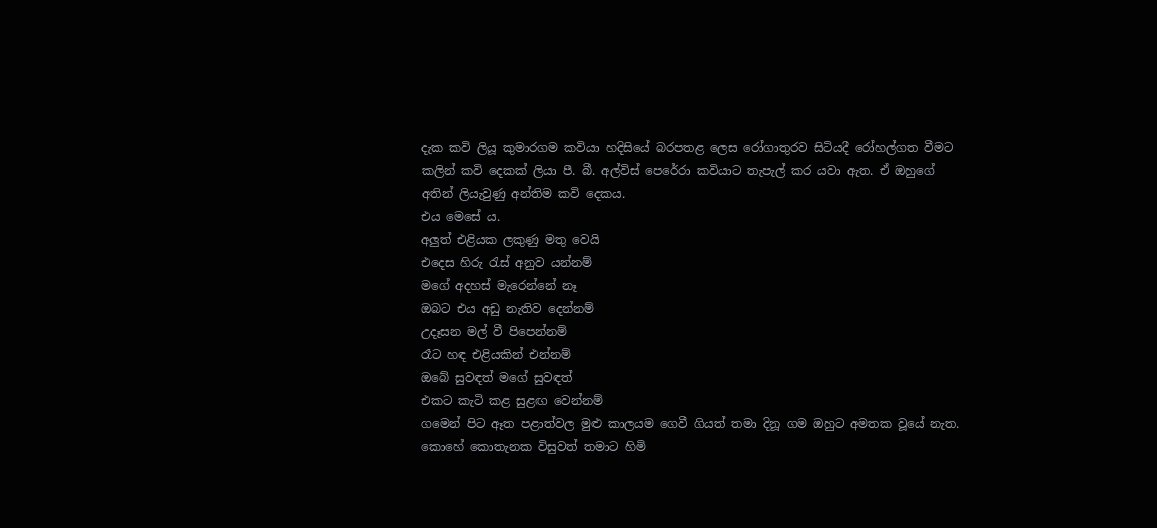දැක කවි ලියූ කුමාරගම කවියා හදිසියේ බරපතළ ලෙස රෝගාතුරව සිටියදී රෝහල්ගත වීමට කලින් කවි දෙකක් ලියා පී. බී. අල්විස් පෙරේරා කවියාට තැපැල් කර යවා ඇත. ඒ ඔහුගේ අතින් ලියැවුණු අන්තිම කවි දෙකය.
එය මෙසේ ය.
අලුත් එළියක ලකුණු මතු වෙයි
එදෙස හිරු රැස් අනුව යන්නම්
මගේ අදහස් මැරෙන්නේ නෑ
ඔබට එය අඩු නැතිව දෙන්නම්
උදෑසන මල් වී පිපෙන්නම්
රෑට හඳ එළියකින් එන්නම්
ඔබේ සුවඳත් මගේ සුවඳත්
එකට කැටි කළ සුළඟ වෙන්නම්
ගමෙන් පිට ඈත පළාත්වල මුළු කාලයම ගෙවී ගියත් තමා දිනූ ගම ඔහුට අමතක වූයේ නැත. කොහේ කොතැනක විසුවත් තමාට හිමි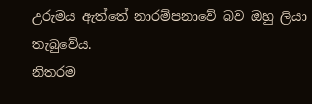උරුමය ඇත්තේ නාරම්පනාවේ බව ඔහු ලියා තැබුවේය.
නිතරම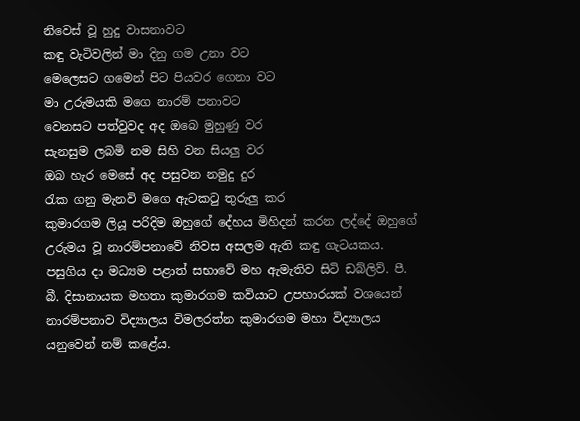නිවෙස් වූ හුදු වාසනාවට
කඳු වැටිවලින් මා දිනු ගම උනා වට
මෙලෙසට ගමෙන් පිට පියවර ගෙනා වට
මා උරුමයකි මගෙ නාරම් පනාවට
වෙනසට පත්වුවද අද ඔබෙ මුහුණු වර
සැනසුම ලබමි නම සිහි වන සියලු වර
ඔබ හැර මෙසේ අද පසුවන නමුදු දුර
රැක ගනු මැනවි මගෙ ඇටකටු තුරුලු කර
කුමාරගම ලියූ පරිදිම ඔහුගේ දේහය මිහිදන් කරන ලද්දේ ඔහුගේ උරුමය වූ නාරම්පනාවේ නිවස අසලම ඇති කඳු ගැටයකය.
පසුගිය දා මධ්‍යම පළාත් සභාවේ මහ ඇමැතිව සිටි ඩබ්ලිව්. පී. බී. දිසානායක මහතා කුමාරගම කවියාට උපහාරයක් වශයෙන් නාරම්පනාව විද්‍යාලය විමලරත්න කුමාරගම මහා විද්‍යාලය යනුවෙන් නම් කළේය.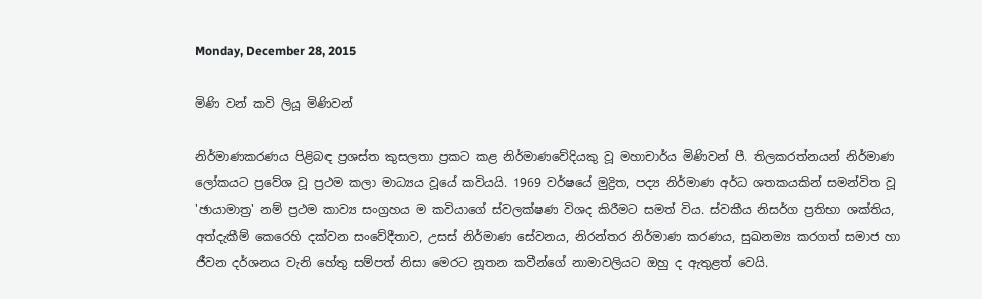Monday, December 28, 2015

මිණි වන් කවි ලියූ මිණිවන්

නිර්මාණකරණය පිළිබඳ ප්‍රශස්ත කුසලතා ප්‍රකට කළ නිර්මාණවේදියකු වූ මහාචාර්ය මිණිවන් පී. තිලකරත්නයන් නිර්මාණ ලෝකයට ප්‍රවේශ වූ ප්‍රථම කලා මාධ්‍යය වූයේ කවියයි. 1969 වර්ෂයේ මුද්‍රිත, පද්‍ය නිර්මාණ අර්ධ ශතකයකින් සමන්විත වූ 'ඡායාමාත්‍ර' නම් ප්‍රථම කාව්‍ය සංග්‍රහය ම කවියාගේ ස්වලක්ෂණ විශද කිරීමට සමත් විය. ස්වකීය නිසර්ග ප්‍රතිභා ශක්තිය, අත්දැකීම් කෙරෙහි දක්වන සංවේදීතාව, උසස් නිර්මාණ සේවනය, නිරන්තර නිර්මාණ කරණය, සුඛනම්‍ය කරගත් සමාජ හා ජීවන දර්ශනය වැනි හේතු සම්පත් නිසා මෙරට නූතන කවීන්ගේ නාමාවලියට ඔහු ද ඇතුළත් වෙයි.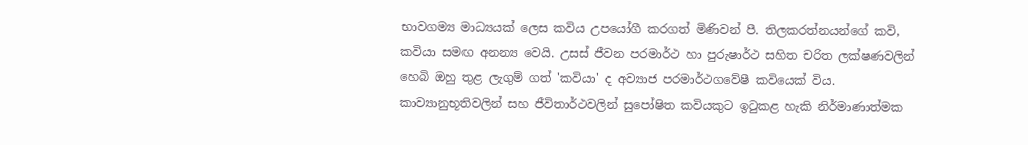භාවගම්‍ය මාධ්‍යයක් ලෙස කවිය උපයෝගී කරගත් මිණිවන් පී. තිලකරත්නයන්ගේ කවි, කවියා සමඟ අනන්‍ය වෙයි. උසස් ජීවන පරමාර්ථ හා පුරුෂාර්ථ සහිත චරිත ලක්ෂණවලින් හෙබි ඔහු තුළ ලැගුම් ගත් 'කවියා' ද අව්‍යාජ පරමාර්ථගවේෂී කවියෙක් විය. කාව්‍යානුභූතිවලින් සහ ජීවිතාර්ථවලින් සුපෝෂිත කවියකුට ඉටුකළ හැකි නිර්මාණාත්මක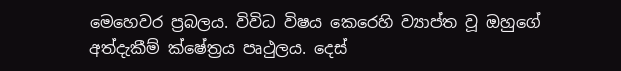මෙහෙවර ප්‍රබලය. විවිධ විෂය කෙරෙහි ව්‍යාප්ත වූ ඔහුගේ අත්දැකීම් ක්ෂේත්‍රය පෘථුලය. දෙස්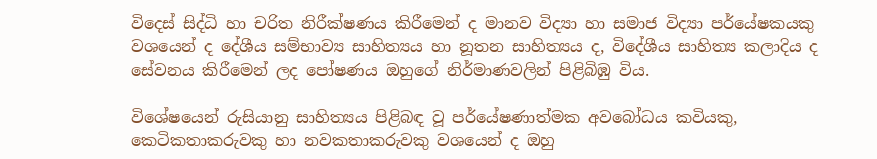විදෙස් සිද්ධි හා චරිත නිරීක්ෂණය කිරීමෙන් ද මානව විද්‍යා හා සමාජ විද්‍යා පර්යේෂකයකු වශයෙන් ද දේශීය සම්භාව්‍ය සාහිත්‍යය හා නූතන සාහිත්‍යය ද, විදේශීය සාහිත්‍ය කලාදිය ද සේවනය කිරීමෙන් ලද පෝෂණය ඔහුගේ නිර්මාණවලින් පිළිබිඹු විය.

විශේෂයෙන් රුසියානු සාහිත්‍යය පිළිබඳ වූ පර්යේෂණාත්මක අවබෝධය කවියකු, කෙටිකතාකරුවකු හා නවකතාකරුවකු වශයෙන් ද ඔහු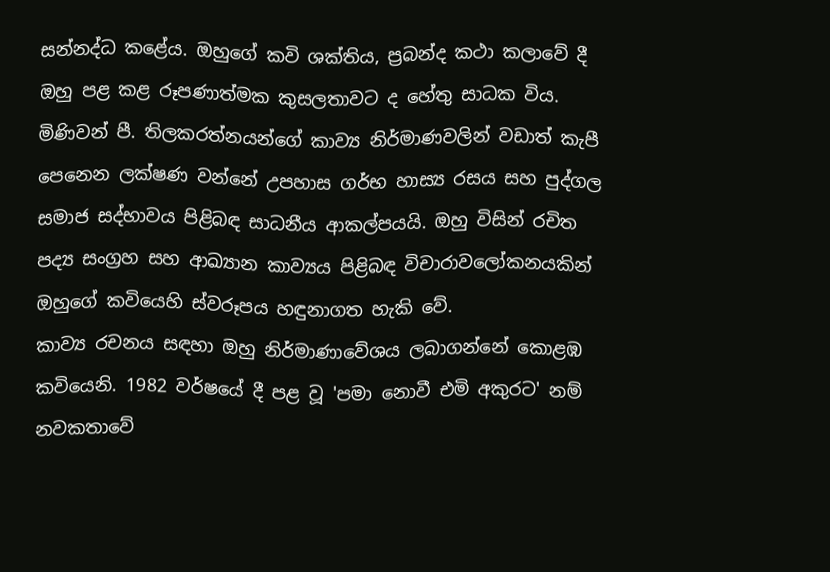සන්නද්ධ කළේය. ඔහුගේ කවි ශක්තිය, ප්‍රබන්ද කථා කලාවේ දී ඔහු පළ කළ රූපණාත්මක කුසලතාවට ද හේතු සාධක විය. මිණිවන් පී. තිලකරත්නයන්ගේ කාව්‍ය නිර්මාණවලින් වඩාත් කැපී පෙනෙන ලක්ෂණ වන්නේ උපහාස ගර්භ හාස්‍ය රසය සහ පුද්ගල සමාජ සද්භාවය පිළිබඳ සාධනීය ආකල්පයයි. ඔහු විසින් රචිත පද්‍ය සංග්‍රහ සහ ආඛ්‍යාන කාව්‍යය පිළිබඳ විචාරාවලෝකනයකින් ඔහුගේ කවියෙහි ස්වරූපය හඳුනාගත හැකි වේ.
කාව්‍ය රචනය සඳහා ඔහු නිර්මාණාවේශය ලබාගන්නේ කොළඹ කවියෙනි. 1982 වර්ෂයේ දී පළ වූ 'පමා නොවී එමි අකුරට' නම් නවකතාවේ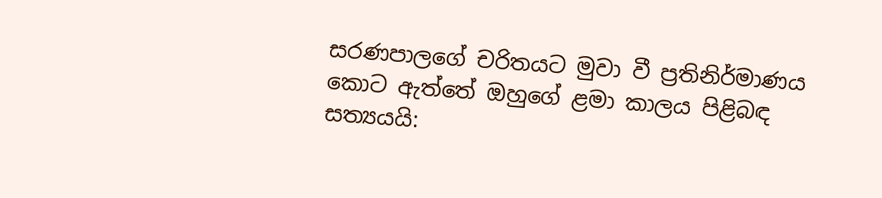සරණපාලගේ චරිතයට මුවා වී ප්‍රතිනිර්මාණය කොට ඇත්තේ ඔහුගේ ළමා කාලය පිළිබඳ සත්‍යයයි: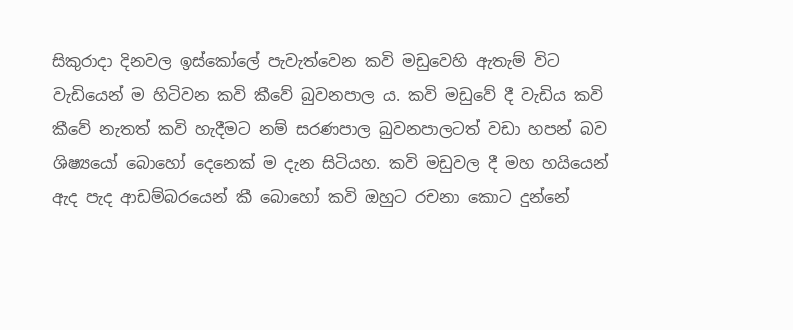සිකුරාදා දිනවල ඉස්කෝලේ පැවැත්වෙන කවි මඩුවෙහි ඇතැම් විට වැඩියෙන් ම හිටිවන කවි කීවේ බුවනපාල ය. කවි මඩුවේ දී වැඩිය කවි කීවේ නැතත් කවි හැදීමට නම් සරණපාල බුවනපාලටත් වඩා හපන් බව ශිෂ්‍යයෝ බොහෝ දෙනෙක් ම දැන සිටියහ. කවි මඩුවල දී මහ හයියෙන් ඇද පැද ආඩම්බරයෙන් කී බොහෝ කවි ඔහුට රචනා කොට දුන්නේ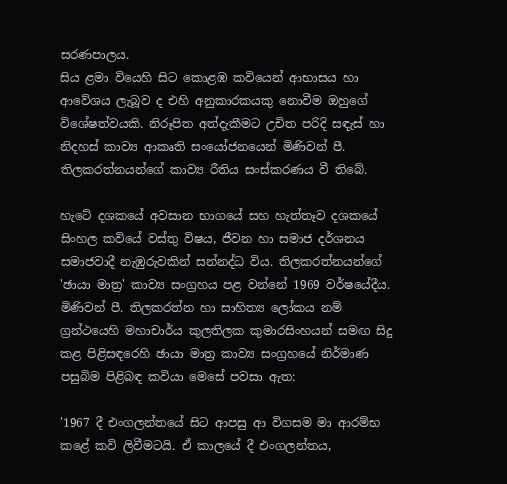සරණපාලය.
සිය ළමා වියෙහි සිට කොළඹ කවියෙන් ආභාසය හා ආවේශය ලැබූව ද එහි අනුකාරකයකු නොවීම ඔහුගේ විශේෂත්වයකි. නිරූපිත අත්දැකීමට උචිත පරිදි සඳැස් හා නිදහස් කාව්‍ය ආකෘති සංයෝජනයෙන් මිණිවන් පී. තිලකරත්නයන්ගේ කාව්‍ය රීතිය සංස්කරණය වී තිබේ.

හැටේ දශකයේ අවසාන භාගයේ සහ හැත්තෑව දශකයේ සිංහල කවියේ වස්තු විෂය, ජීවන හා සමාජ දර්ශනය සමාජවාදී නැඹුරුවකින් සන්නද්ධ විය. තිලකරත්නයන්ගේ 'ඡායා මාත්‍ර' කාව්‍ය සංග්‍රහය පළ වන්නේ 1969 වර්ෂයේදීය. මිණිවන් පී. තිලකරත්න හා සාහිත්‍ය ලෝකය නම් ග්‍රන්ථයෙහි මහාචාර්ය කුලතිලක කුමාරසිංහයන් සමඟ සිදු කළ පිළිසඳරෙහි ඡායා මාත්‍ර කාව්‍ය සංග්‍රහයේ නිර්මාණ පසුබිම පිළිබඳ කවියා මෙසේ පවසා ඇත:

'1967 දී එංගලන්තයේ සිට ආපසු ආ විගසම මා ආරම්භ කළේ කවි ලිවීමටයි. ඒ කාලයේ දී එංගලන්තය,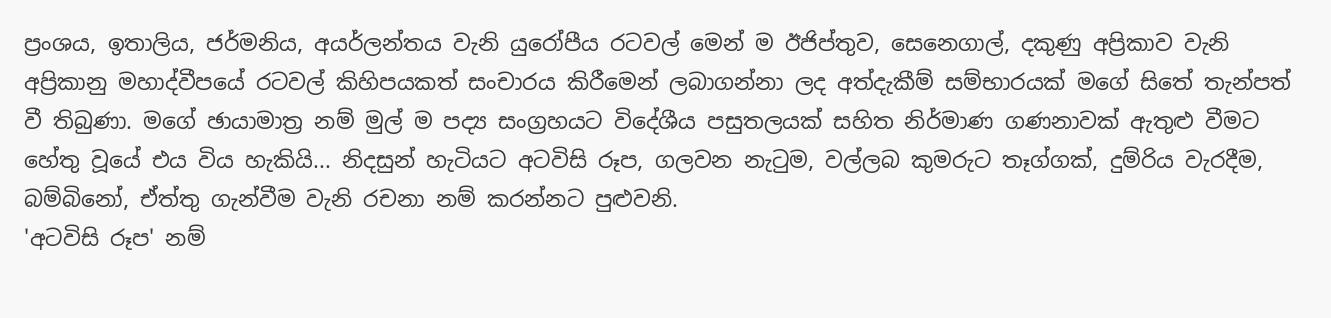ප්‍රංශය, ඉතාලිය, ජර්මනිය, අයර්ලන්තය වැනි යුරෝපීය රටවල් මෙන් ම ඊජිප්තුව, සෙනෙගාල්, දකුණු අප්‍රිකාව වැනි අප්‍රිකානු මහාද්වීපයේ රටවල් කිහිපයකත් සංචාරය කිරීමෙන් ලබාගන්නා ලද අත්දැකීම් සම්භාරයක් මගේ සිතේ තැන්පත් වී තිබුණා. මගේ ඡායාමාත්‍ර නම් මුල් ම පද්‍ය සංග්‍රහයට විදේශීය පසුතලයක් සහිත නිර්මාණ ගණනාවක් ඇතුළු වීමට හේතු වූයේ එය විය හැකියි... නිදසුන් හැටියට අටවිසි රූප, ගලවන නැටුම, වල්ලබ කුමරුට තෑග්ගක්, දුම්රිය වැරදීම, බම්බිනෝ, ඒත්තු ගැන්වීම වැනි රචනා නම් කරන්නට පුළුවනි.
'අටවිසි රූප' නම්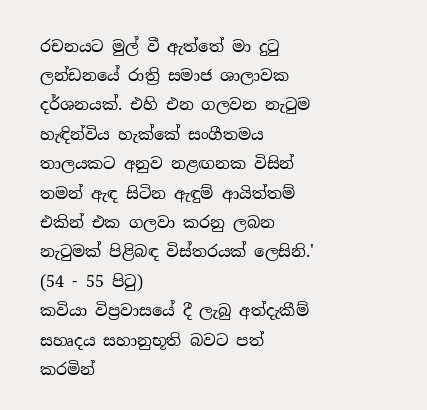රචනයට මුල් වී ඇත්තේ මා දුටු ලන්ඩනයේ රාත්‍රි සමාජ ශාලාවක දර්ශනයක්. එහි එන ගලවන නැටුම හැඳින්විය හැක්කේ සංගීතමය තාලයකට අනුව නළඟනක විසින් තමන් ඇඳ සිටින ඇඳුම් ආයිත්තම් එකින් එක ගලවා කරනු ලබන නැටුමක් පිළිබඳ විස්තරයක් ලෙසිනි.' (54 - 55 පිටු)
කවියා විප්‍රවාසයේ දී ලැබු අත්දැකීම් සහෘදය සහානුභූති බවට පත් කරමින්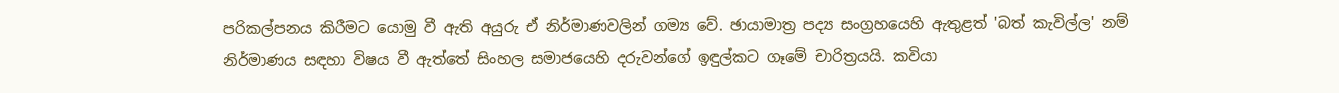පරිකල්පනය කිරීමට යොමු වී ඇති අයුරු ඒ නිර්මාණවලින් ගම්‍ය වේ. ඡායාමාත්‍ර පද්‍ය සංග්‍රහයෙහි ඇතුළත් 'බත් කැවිල්ල' නම් නිර්මාණය සඳහා විෂය වී ඇත්තේ සිංහල සමාජයෙහි දරුවන්ගේ ඉඳුල්කට ගෑමේ චාරිත්‍රයයි. කවියා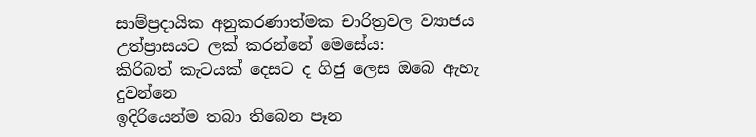සාම්ප්‍රදායික අනුකරණාත්මක චාරිත්‍රවල ව්‍යාජය උත්ප්‍රාසයට ලක් කරන්නේ මෙසේය:
කිරිබත් කැටයක් දෙසට ද ගිජු ලෙස ඔබෙ ඇහැ දුවන්නෙ
ඉදිරියෙන්ම තබා තිබෙන පෑන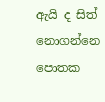ඇයි ද සිත් නොගන්නෙ
පොතක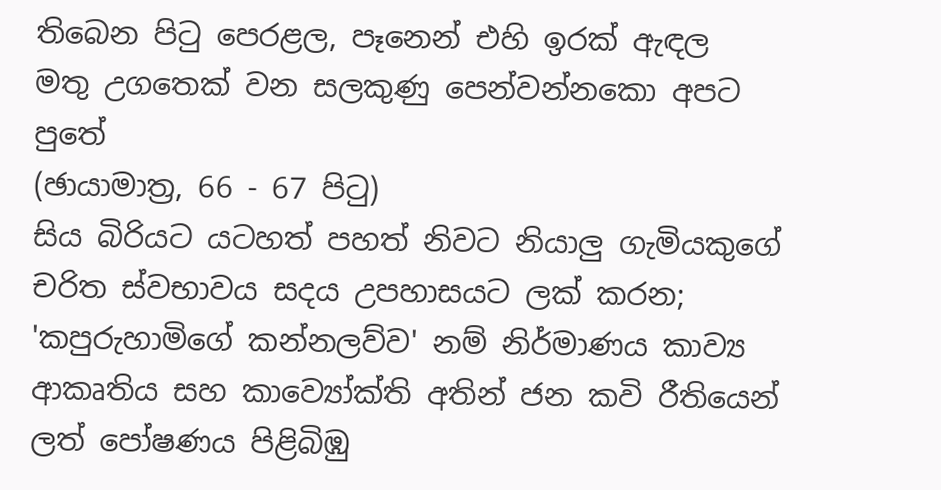තිබෙන පිටු පෙරළල, පෑනෙන් එහි ඉරක් ඇඳල
මතු උගතෙක් වන සලකුණු පෙන්වන්නකො අපට පුතේ
(ඡායාමාත්‍ර, 66 - 67 පිටු)
සිය බිරියට යටහත් පහත් නිවට නියාලු ගැමියකුගේ චරිත ස්වභාවය සදය උපහාසයට ලක් කරන; 'කපුරුහාමිගේ කන්නලව්ව' නම් නිර්මාණය කාව්‍ය ආකෘතිය සහ කාව්‍යෝක්ති අතින් ජන කවි රීතියෙන් ලත් පෝෂණය පිළිබිඹු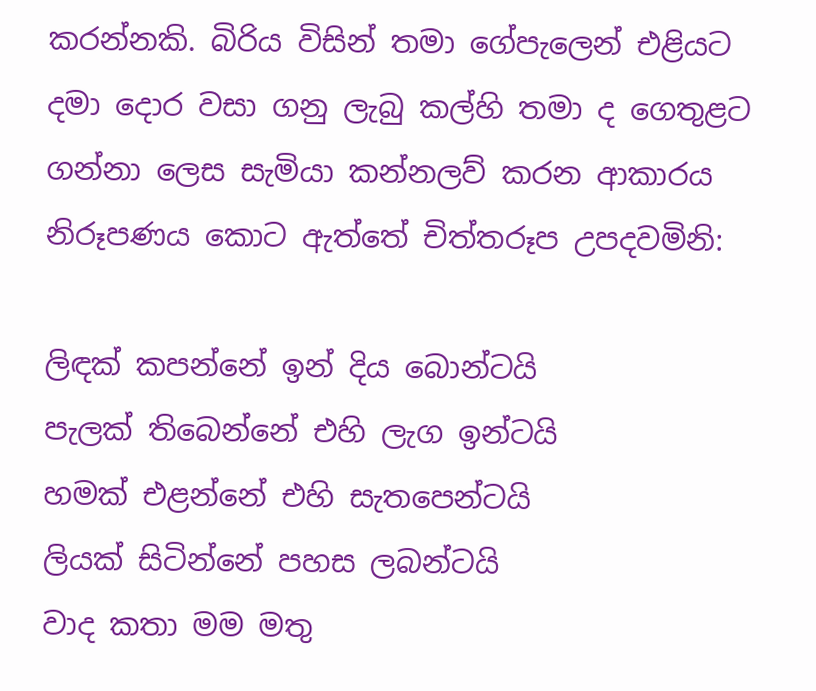කරන්නකි. බිරිය විසින් තමා ගේපැලෙන් එළියට දමා දොර වසා ගනු ලැබු කල්හි තමා ද ගෙතුළට ගන්නා ලෙස සැමියා කන්නලව් කරන ආකාරය නිරූපණය කොට ඇත්තේ චිත්තරූප උපදවමිනි:

ලිඳක් කපන්නේ ඉන් දිය බොන්ටයි
පැලක් තිබෙන්නේ එහි ලැග ඉන්ටයි
හමක් එළන්නේ එහි සැතපෙන්ටයි
ලියක් සිටින්නේ පහස ලබන්ටයි
වාද කතා මම මතු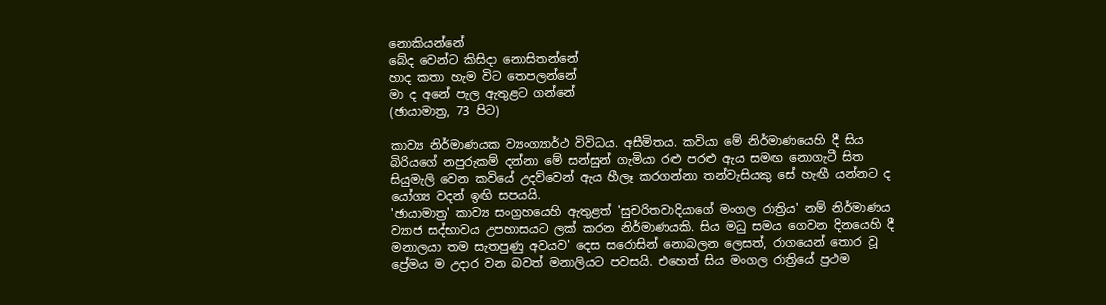නොකියන්නේ
බේද වෙන්ට කිසිදා නොසිතන්නේ
හාද කතා හැම විට තෙපලන්නේ
මා ද අනේ පැල ඇතුළට ගන්නේ
(ඡායාමාත්‍ර, 73 පිට)

කාව්‍ය නිර්මාණයක ව්‍යංග්‍යාර්ථ විවිධය. අසීමිතය. කවියා මේ නිර්මාණයෙහි දී සිය බිරියගේ නපුරුකම් දන්නා මේ සන්සුන් ගැමියා රළු පරළු ඇය සමඟ නොගැටී සිත සියුමැලි වෙන කවියේ උදව්වෙන් ඇය හීලෑ කරගන්නා තන්වැසියකු සේ හැඟී යන්නට ද යෝග්‍ය වදන් ඉඟි සපයයි.
'ඡායාමාත්‍ර' කාව්‍ය සංග්‍රහයෙහි ඇතුළත් 'සුචරිතවාදියාගේ මංගල රාත්‍රිය' නම් නිර්මාණය ව්‍යාජ සද්භාවය උපහාසයට ලක් කරන නිර්මාණයකි. සිය මධු සමය ගෙවන දිනයෙහි දී මනාලයා තම සැතපුණු අවයව' දෙස සරොසින් නොබලන ලෙසත්, රාගයෙන් තොර වූ ප්‍රේමය ම උදාර වන බවත් මනාලියට පවසයි. එහෙත් සිය මංගල රාත්‍රියේ ප්‍රථම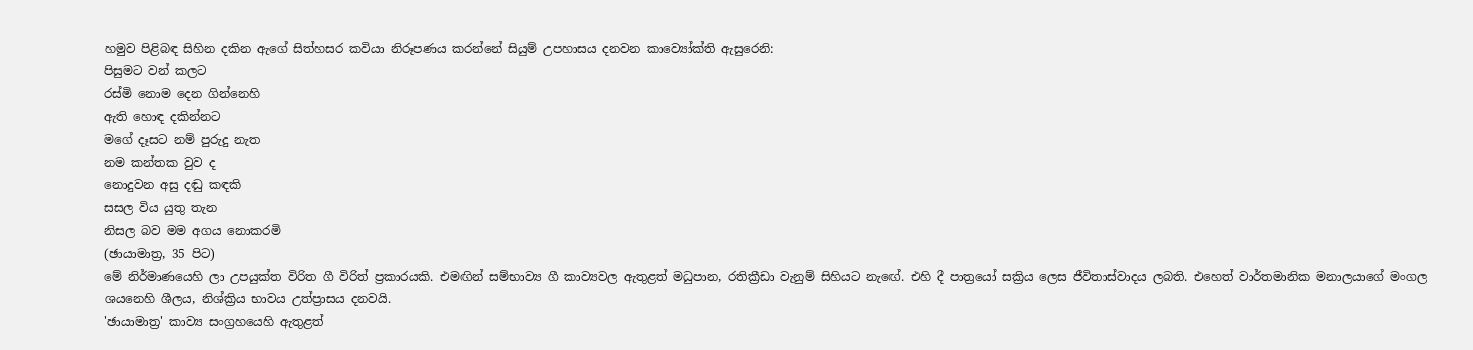හමුව පිළිබඳ සිහින දකින ඇගේ සිත්හසර කවියා නිරූපණය කරන්නේ සියුම් උපහාසය දනවන කාව්‍යෝක්ති ඇසුරෙනි:
පිසුමට වන් කලට
රස්මි නොම දෙන ගින්නෙහි
ඇති හොඳ දකින්නට
මගේ දෑසට නම් පුරුදු නැත
නම කන්තක වුව ද
නොදුවන අසු දඬු කඳකි
සසල විය යුතු තැන
නිසල බව මම අගය නොකරමි
(ඡායාමාත්‍ර, 35 පිට)
මේ නිර්මාණයෙහි ලා උපයුක්ත විරිත ගී විරිත් ප්‍රකාරයකි. එමඟින් සම්භාව්‍ය ගී කාව්‍යවල ඇතුළත් මධුපාන, රතික්‍රීඩා වැනුම් සිහියට නැ‍‍ඟේ. එහි දී පාත්‍රයෝ සක්‍රිය ලෙස ජීවිතාස්වාදය ලබති. එහෙත් වාර්තමානික මනාලයාගේ මංගල ශයනෙහි ශීලය, නිශ්ක්‍රිය භාවය උත්ප්‍රාසය දනවයි.
'ඡායාමාත්‍ර' කාව්‍ය සංග්‍රහයෙහි ඇතුළත්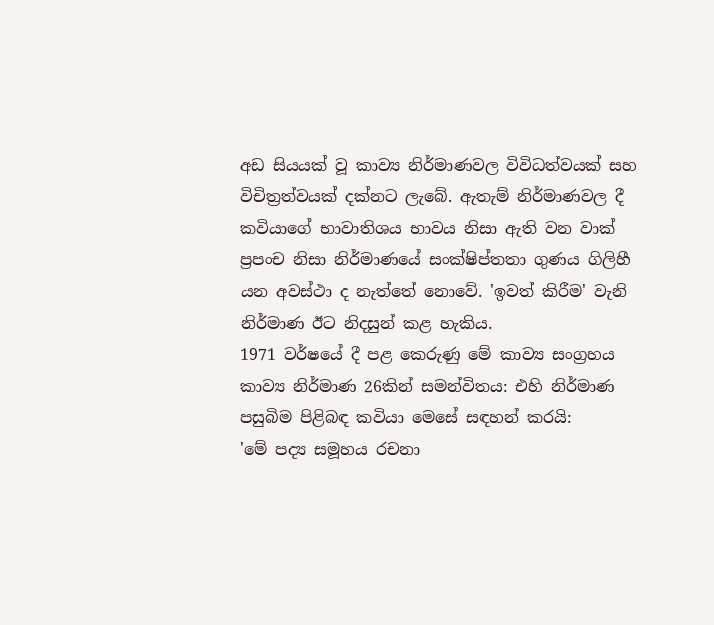අඩ සියයක් වූ කාව්‍ය නිර්මාණවල විවිධත්වයක් සහ විචිත්‍රත්වයක් දක්නට ලැබේ. ඇතැම් නිර්මාණවල දී කවියාගේ භාවාතිශය භාවය නිසා ඇති වන වාක් ප්‍රපංච නිසා නිර්මාණයේ සංක්ෂිප්තතා ගුණය ගිලිහී යන අවස්ථා ද නැත්තේ නොවේ. 'ඉවත් කිරීම' වැනි නිර්මාණ ඊට නිදසුන් කළ හැකිය.
1971 වර්ෂයේ දී පළ කෙරුණු මේ කාව්‍ය සංග්‍රහය කාව්‍ය නිර්මාණ 26කින් සමන්විතය: එහි නිර්මාණ පසුබිම පිළිබඳ කවියා මෙසේ සඳහන් කරයි:
'මේ පද්‍ය සමූහය රචනා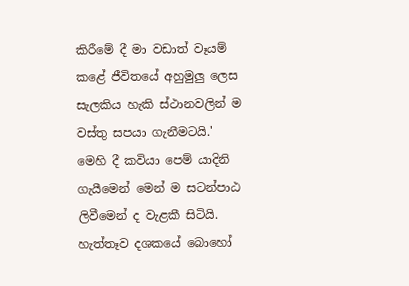කිරීමේ දී මා වඩාත් වෑයම් කළේ ජීවිතයේ අහුමුලු ලෙස සැලකිය හැකි ස්ථානවලින් ම වස්තු සපයා ගැනීමටයි.'
මෙහි දී කවියා පෙම් යාදිනි ගැයීමෙන් මෙන් ම සටන්පාඨ ලිවීමෙන් ද වැළකී සිටියි. හැත්තෑව දශකයේ බොහෝ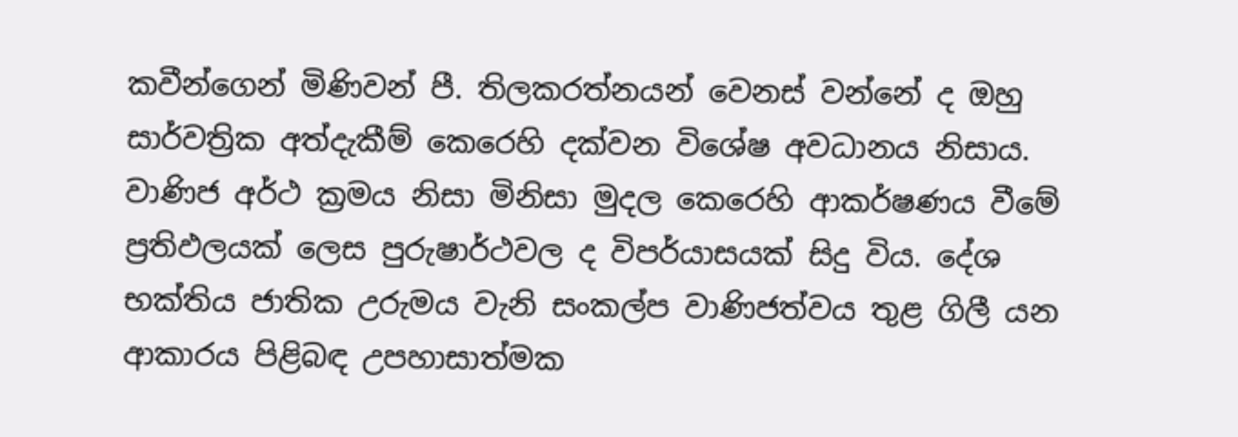කවීන්ගෙන් මිණිවන් පී. තිලකරත්නයන් වෙනස් වන්නේ ද ඔහු සාර්වත්‍රික අත්දැකීම් කෙරෙහි දක්වන විශේෂ අවධානය නිසාය.
වාණිජ අර්ථ ක්‍රමය නිසා මිනිසා මුදල කෙරෙහි ආකර්ෂණය වීමේ ප්‍රතිඵලයක් ලෙස පුරුෂාර්ථවල ද විපර්යාසයක් සිදු විය. දේශ භක්තිය ජාතික උරුමය වැනි සංකල්ප වාණිජත්වය තුළ ගිලී යන ආකාරය පිළිබඳ උපහාසාත්මක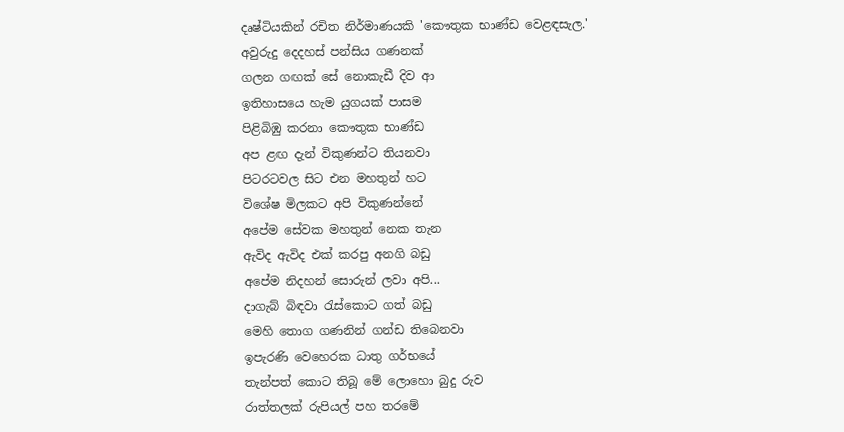දෘෂ්ටියකින් රචිත නිර්මාණයකි 'කෞතුක භාණ්ඩ වෙළඳසැල.'
අවුරුදු දෙදහස් පන්සිය ගණනක්
ගලන ගඟක් සේ නොකැඩී දිව ආ
ඉතිහාසයෙ හැම යුගයක් පාසම
පිළිබිඹු කරනා කෞතුක භාණ්ඩ
අප ළඟ දැන් විකුණන්ට තියනවා
පිටරටවල සිට එන මහතුන් හට
විශේෂ මිලකට අපි විකුණන්නේ
අපේම සේවක මහතුන් නෙක තැන
ඇවිද ඇවිද එක් කරපු අනගි බඩු
අපේම නිදහන් සොරුන් ලවා අපි...
දාගැබ් බිඳවා රැස්කොට ගත් බඩු
මෙහි තොග ගණනින් ගන්ඩ තිබෙනවා
ඉපැරණි වෙහෙරක ධාතු ගර්භයේ
තැන්පත් කොට තිබූ මේ ලොහො බුදු රුව
රාත්තලක් රුපියල් පහ තරමේ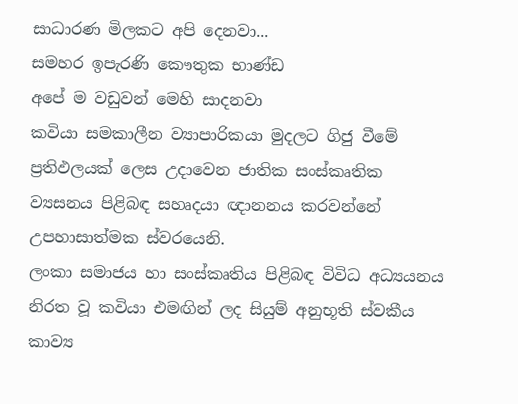සාධාරණ මිලකට අපි දෙනවා...
සමහර ඉපැරණි කෞතුක භාණ්ඩ
අපේ ම වඩුවන් මෙහි සාදනවා
කවියා සමකාලීන ව්‍යාපාරිකයා මුදලට ගිජු වීමේ ප්‍රතිඵලයක් ලෙස උදාවෙන ජාතික සංස්කෘතික ව්‍යසනය පිළිබඳ සහෘදයා ඥානනය කරවන්නේ උපහාසාත්මක ස්වරයෙනි.
ලංකා සමාජය හා සංස්කෘතිය පිළිබඳ විවිධ අධ්‍යයනය නිරත වූ කවියා එමඟින් ලද සියුම් අනුභූති ස්වකීය කාව්‍ය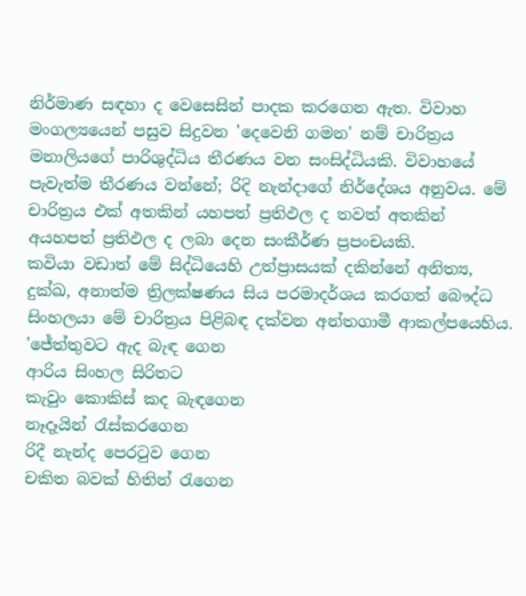නිර්මාණ සඳහා ද වෙසෙසින් පාදක කරගෙන ඇත. විවාහ මංගල්‍යයෙන් පසුව සිදුවන 'දෙවෙනි ගමන' නම් චාරිත්‍රය මනාලියගේ පාරිශුද්ධිය තීරණය වන සංසිද්ධියකි. විවාහයේ පැවැත්ම තීරණය වන්නේ; රිදි නැන්දාගේ නිර්දේශය අනුවය. මේ චාරිත්‍රය එක් අතකින් යහපත් ප්‍රතිඵල ද තවත් අතකින් අයහපත් ප්‍රතිඵල ද ලබා දෙන සංකීර්ණ ප්‍රපංචයකි.
කවියා වඩාත් මේ සිද්ධියෙහි උත්ප්‍රාසයක් දකින්නේ අනිත්‍ය, දුක්ඛ, අනාත්ම ත්‍රිලක්ෂණය සිය පරමාදර්ශය කරගත් බෞද්ධ සිංහලයා මේ චාරිත්‍රය පිළිබඳ දක්වන අන්තගාමී ආකල්පයෙහිය.
'ජේත්තුවට ඇද බැඳ ගෙන
ආරිය සිංහල සිරිතට
කැවුං කොකිස් කද බැඳගෙන
නෑදෑයින් රැස්කරගෙන
රිදී නැන්ද පෙරටුව ගෙන
චකිත බවක් හිතින් රැගෙන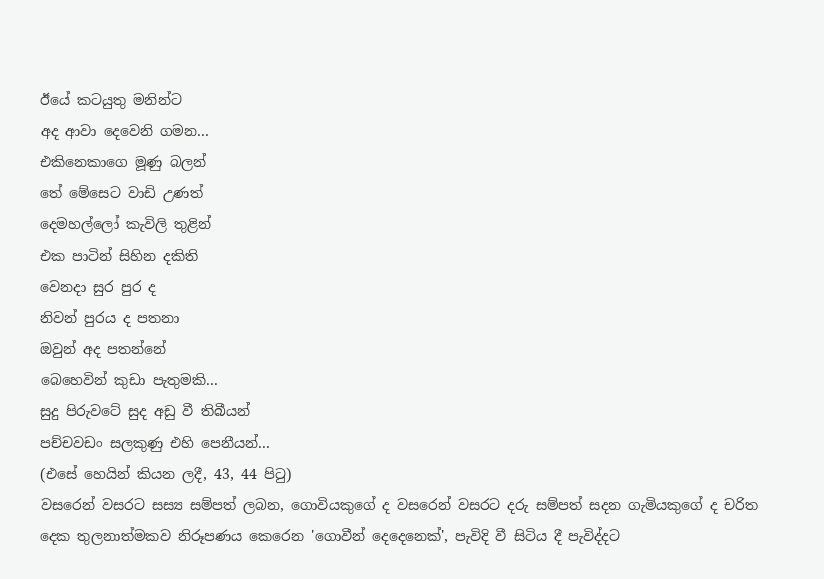ඊයේ කටයුතු මනින්ට
අද ආවා දෙවෙනි ගමන...
එකිනෙකාගෙ මූණු බලන්
තේ මේසෙට වාඩි උණත්
දෙමහල්ලෝ කැවිලි තුළින්
එක පාටින් සිහින දකිති
වෙනදා සුර පුර ද
නිවන් පුරය ද පතනා
ඔවුන් අද පතන්නේ
බෙහෙවින් කුඩා පැතුමකි...
සුදු පිරුවටේ සුද අඩු වී තිබීයන්
පච්චවඩං සලකුණු එහි පෙනීයන්...
(එසේ හෙයින් කියන ලදී, 43, 44 පිටු)
වසරෙන් වසරට සස්‍ය සම්පත් ලබන, ගොවියකුගේ ද වසරෙන් වසරට දරු සම්පත් සදන ගැමියකුගේ ද චරිත දෙක තුලනාත්මකව නිරූපණය කෙරෙන 'ගොවීන් දෙදෙනෙක්', පැවිදි වී සිටිය දී පැවිද්දට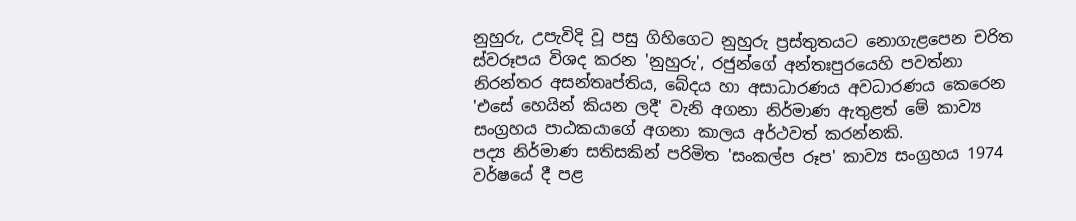නුහුරු, උපැවිදි වූ පසු ගිහිගෙට නුහුරු ප්‍රස්තුතයට නොගැළපෙන චරිත ස්වරූපය විශද කරන 'නුහුරු', රජුන්ගේ අන්තඃපුරයෙහි පවත්නා නිරන්තර අසන්තෘප්තිය, බේදය හා අසාධාරණය අවධාරණය කෙරෙන 'එසේ හෙයින් කියන ලදී' වැනි අගනා නිර්මාණ ඇතුළත් මේ කාව්‍ය සංග්‍රහය පාඨකයාගේ අගනා කාලය අර්ථවත් කරන්නකි.
පද්‍ය නිර්මාණ සතිසකින් පරිමිත 'සංකල්ප රූප' කාව්‍ය සංග්‍රහය 1974 වර්ෂයේ දී පළ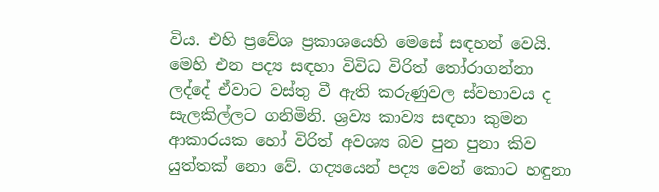විය. එහි ප්‍රවේශ ප්‍රකාශයෙහි මෙසේ සඳහන් වෙයි.
මෙහි එන පද්‍ය සඳහා විවිධ විරිත් තෝරාගන්නා ලද්දේ ඒවාට වස්තු වී ඇති කරුණුවල ස්වභාවය ද සැලකිල්ලට ගනිමිනි. ශ්‍රව්‍ය කාව්‍ය සඳහා කුමන ආකාරයක හෝ විරිත් අවශ්‍ය බව පුන පුනා කිව යුත්තක් නො වේ. ගද්‍යයෙන් පද්‍ය වෙන් කොට හඳුනා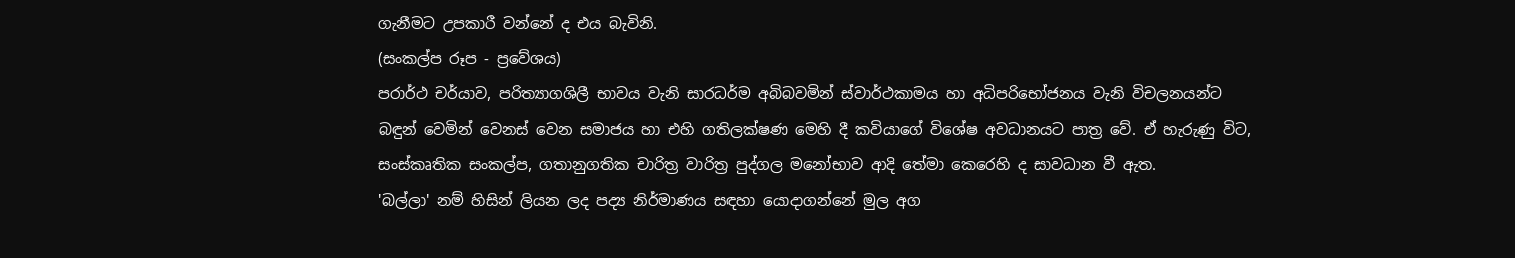ගැනීමට උපකාරී වන්නේ ද එය බැවිනි.
(සංකල්ප රූප - ප්‍රවේශය)
පරාර්ථ චර්යාව, පරිත්‍යාගශිලී භාවය වැනි සාරධර්ම අබිබවමින් ස්වාර්ථකාමය හා අධිපරිභෝජනය වැනි විචලනයන්ට බඳුන් වෙමින් වෙනස් වෙන සමාජය හා එහි ගතිලක්ෂණ මෙහි දී කවියාගේ විශේෂ අවධානයට පාත්‍ර වේ. ඒ හැරුණු විට, සංස්කෘතික සංකල්ප, ගතානුගතික චාරිත්‍ර වාරිත්‍ර පුද්ගල මනෝභාව ආදි තේමා කෙරෙහි ද සාවධාන වී ඇත.
'බල්ලා' නම් හිසින් ලියන ලද පද්‍ය නිර්මාණය සඳහා යොදාගන්නේ මුල අග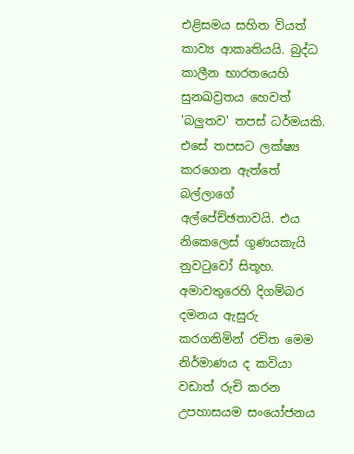එළිසමය සහිත වියත් කාව්‍ය ආකෘතියයි. බුද්ධ කාලීන භාරතයෙහි සුනඛව්‍රතය හෙවත් 'බලුතව' තපස් ධර්මයකි. එසේ තපසට ලක්ෂ්‍ය කරගෙන ඇත්තේ බල්ලාගේ අල්පේච්ඡතාවයි. එය නිකෙලෙස් ගුණයකැයි නුවටුවෝ සිතූහ. අමාවතුරෙහි දිගම්බර දමනය ඇසුරු කරගනිමින් රචිත මෙම නිර්මාණය ද කවියා වඩාත් රුචි කරන උපහාසයම සංයෝජනය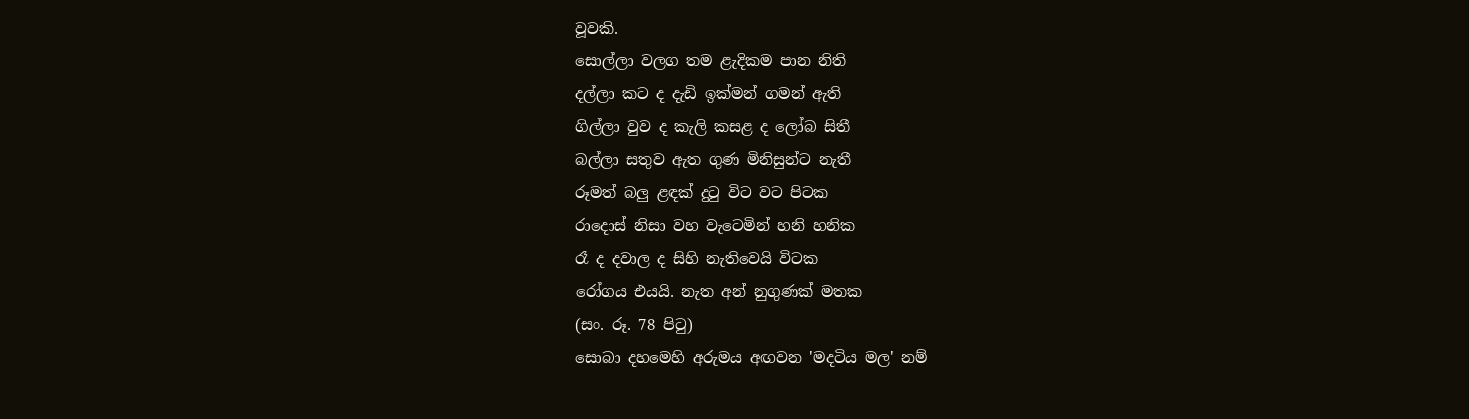වූවකි.
සොල්ලා වලග තම ළැදිකම පාන නිති
දල්ලා කට ද දැඩි ඉක්මන් ගමන් ඇති
ගිල්ලා වුව ද කැලි කසළ ද ලෝබ සිතී
බල්ලා සතුව ඇත ගුණ මිනිසුන්ට නැතී
රූමත් බලු ළඳක් දුටු විට වට පිටක
රාදොස් නිසා වහ වැටෙමින් හනි හනික
රෑ ද දවාල ද සිහි නැතිවෙයි විටක
රෝගය එයයි. නැත අන් නුගුණක් මතක
(සං. රූ. 78 පිටු)
සොබා දහමෙහි අරුමය අඟවන 'මදටිය මල' නම්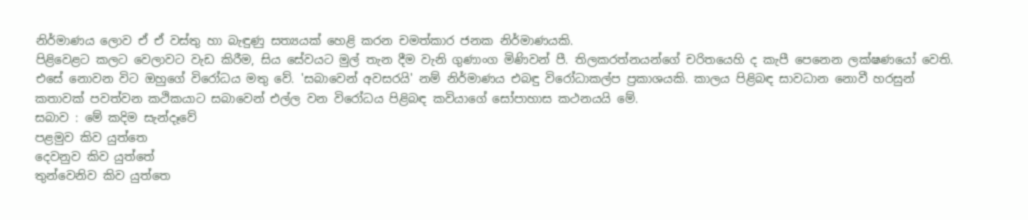නිර්මාණය ලොව ඒ ඒ වස්තු හා බැඳුණු සත්‍යයක් හෙළි කරන චමත්කාර ජනක නිර්මාණයකි.
පිළිවෙළට කලට වෙලාවට වැඩ කිරීම, සිය සේවයට මුල් තැන දීම වැනි ගුණාංග මිණිවන් පී. තිලකරත්නයන්ගේ චරිතයෙහි ද කැපී පෙනෙන ලක්ෂණයෝ වෙති. එසේ නොවන විට ඔහුගේ විරෝධය මතු වේ. 'සබාවෙන් අවසරයි' නම් නිර්මාණය එබඳු විරෝධාකල්ප ප්‍රකාශයකි. කාලය පිළිබඳ සාවධාන නොවී හරසුන් කතාවක් පවත්වන කථිකයාට සබාවෙන් එල්ල වන විරෝධය පිළිබඳ කවියාගේ සෝපාහාස කථනයයි මේ.
සබාව : මේ කදිම සැන්දෑවේ
පළමුව කිව යුත්තෙ
දෙවනුව කිව යුත්තේ
තුන්වෙනිව කිව යුත්තෙ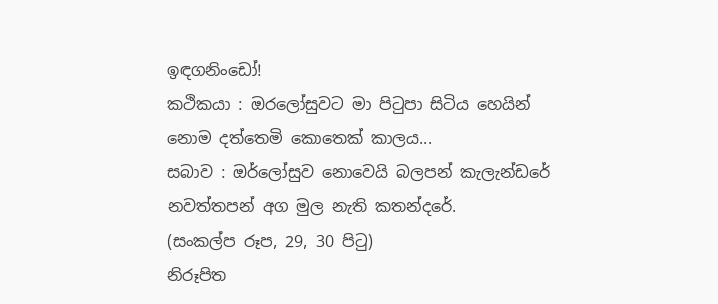ඉඳගනිංඩෝ!
කථිකයා : ඔරලෝසුවට මා පිටුපා සිටිය හෙයින්
නොම දත්තෙමි කොතෙක් කාලය...
සබාව : ඔර්ලෝසුව නොවෙයි බලපන් කැලැන්ඩරේ
නවත්තපන් අග මුල නැති කතන්දරේ.
(සංකල්ප රූප, 29, 30 පිටු)
නිරූපිත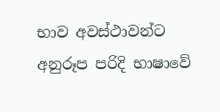භාව අවස්ථාවන්ට අනුරූප පරිදි භාෂාවේ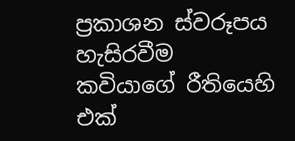ප්‍රකාශන ස්වරූපය හැසිරවීම කවියාගේ රීතියෙහි එක්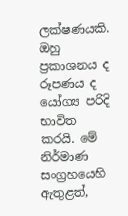ලක්ෂණයකි. ඔහු ප්‍රකාශනය ද රූපණය ද යෝග්‍ය පරිදි භාවිත කරයි. මේ නිර්මාණ සංග්‍රහයෙහි ඇතුළත්,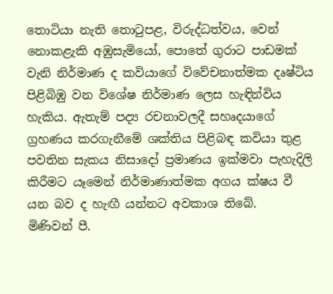තොටියා නැති තොටුපළ, විරුද්ධත්වය, වෙන් නොකළැකි අඹුසැමියෝ, පොතේ ගුරාට පාඩමක් වැනි නිර්මාණ ද කවියාගේ විවේචනාත්මක දෘෂ්ටිය පිළිබිඹු වන විශේෂ නිර්මාණ ලෙස හැඳින්විය හැකිය. ඇතැම් පද්‍ය රචනාවලදී සහෘදයාගේ ග්‍රහණය කරගැනීමේ ශක්තිය පිළිබඳ කවියා තුළ පවතින සැකය නිසාදෝ ප්‍රමාණය ඉක්මවා පැහැදිලි කිරීමට යෑමෙන් නිර්මාණාත්මක අගය ක්ෂය වී යන බව ද හැඟී යන්නට අවකාශ තිබේ.
මිණිවන් පී.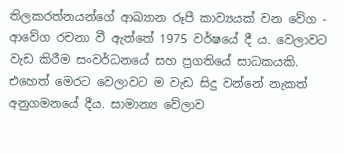තිලකරත්නයන්ගේ ආඛ්‍යාන රූපී කාව්‍යයක් වන වේග - ආවේග රචනා වී ඇත්තේ 1975 වර්ෂයේ දී ය. වෙලාවට වැඩ කිරීම සංවර්ධනයේ සහ ප්‍රගතියේ සාධකයකි. එහෙත් මෙරට වෙලාවට ම වැඩ සිදු වන්නේ නැකත් අනුගමනයේ දීය. සාමාන්‍ය වේලාව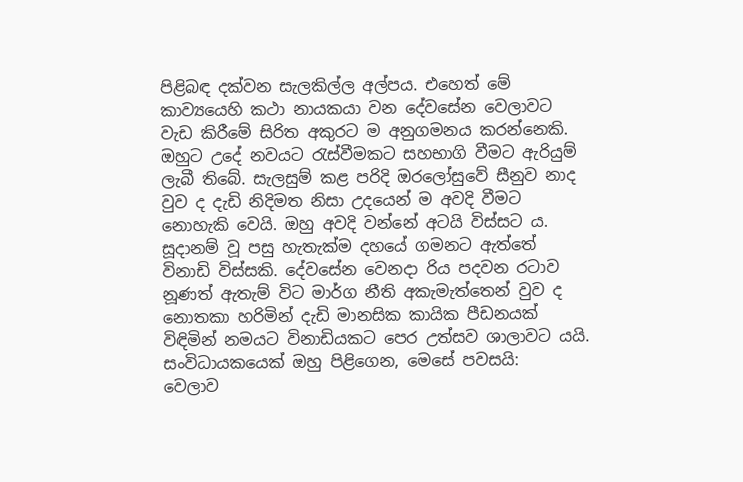පිළිබඳ දක්වන සැලකිල්ල අල්පය. එහෙත් මේ කාව්‍යයෙහි කථා නායකයා වන දේවසේන වෙලාවට වැඩ කිරීමේ සිරිත අකුරට ම අනුගමනය කරන්නෙකි. ඔහුට උදේ නවයට රැස්වීමකට සහභාගි වීමට ඇරියුම් ලැබී තිබේ. සැලසුම් කළ පරිදි ඔරලෝසුවේ සීනුව නාද වුව ද දැඩි නිදිමත නිසා උදයෙන් ම අවදි වීමට නොහැකි වෙයි. ඔහු අවදි වන්නේ අටයි විස්සට ය. සූදානම් වූ පසු හැතැක්ම දහයේ ගමනට ඇත්තේ විනාඩි විස්සකි. දේවසේන වෙනදා රිය පදවන රටාව නූණත් ඇතැම් විට මාර්ග නීති අකැමැත්තෙන් වුව ද නොතකා හරිමින් දැඩි මානසික කායික පීඩනයක් විඳිමින් නමයට විනාඩියකට පෙර උත්සව ශාලාවට යයි. සංවිධායකයෙක් ඔහු පිළිගෙන, මෙසේ පවසයි:
වෙලාව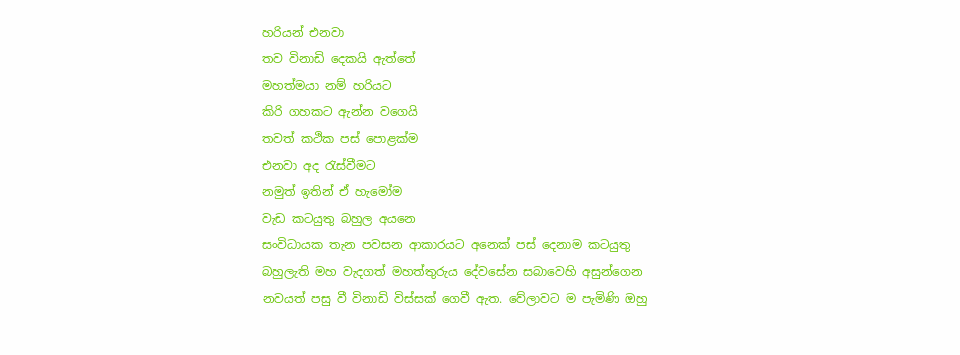හරියන් එනවා
තව විනාඩි දෙකයි ඇත්තේ
මහත්මයා නම් හරියට
කිරි ගහකට ඇන්න වගෙයි
තවත් කථික පස් පොළක්ම
එනවා අද රැස්වීමට
නමුත් ඉතින් ඒ හැමෝම
වැඩ කටයුතු බහුල අයනෙ
සංවිධායක තැන පවසන ආකාරයට අනෙක් පස් දෙනාම කටයුතු බහුලැති මහ වැදගත් මහත්තුරුය දේවසේන සබාවෙහි අසුන්ගෙන නවයත් පසු වී විනාඩි විස්සක් ගෙවී ඇත. වේලාවට ම පැමිණි ඔහු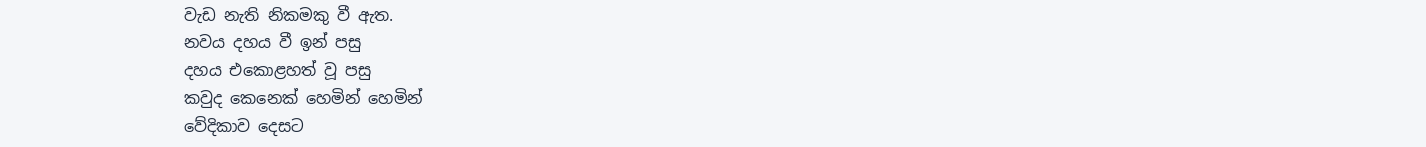වැඩ නැති නිකමකු වී ඇත.
නවය දහය වී ඉන් පසු
දහය එකොළහත් වූ පසු
කවුද කෙනෙක් හෙමින් හෙමින්
වේදිකාව දෙසට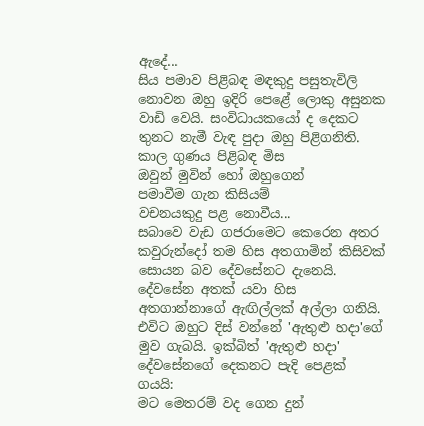ඇදේ...
සිය පමාව පිළිබඳ මඳකුදු පසුතැවිලි නොවන ඔහු ඉදිරි පෙළේ ලොකු අසුනක වාඩි වෙයි. සංවිධායකයෝ ද දෙකට තුනට නැමී වැඳ පුදා ඔහු පිළිගනිති.
කාල ගුණය පිළිබඳ මිස
ඔවුන් මුවින් හෝ ඔහුගෙන්
පමාවීම ගැන කිසියම්
වචනයකුදු පළ නොවීය...
සබාවෙ වැඩ ගජරාමෙට කෙරෙන අතර කවුරුන්දෝ තම හිස අතගාමින් කිසිවක් සොයන බව දේවසේනට දැනෙයි. දේවසේන අතක් යවා හිස අතගාන්නාගේ ඇඟිල්ලක් අල්ලා ගනියි. එවිට ඔහුට දිස් වන්නේ 'ඇතුළු හදා'ගේ මුව ගැබයි. ඉක්බිත් 'ඇතුළු හදා' දේවසේනගේ දෙකනට පැදි පෙළක් ගයයි:
මට මෙතරම් වද ගෙන දුන්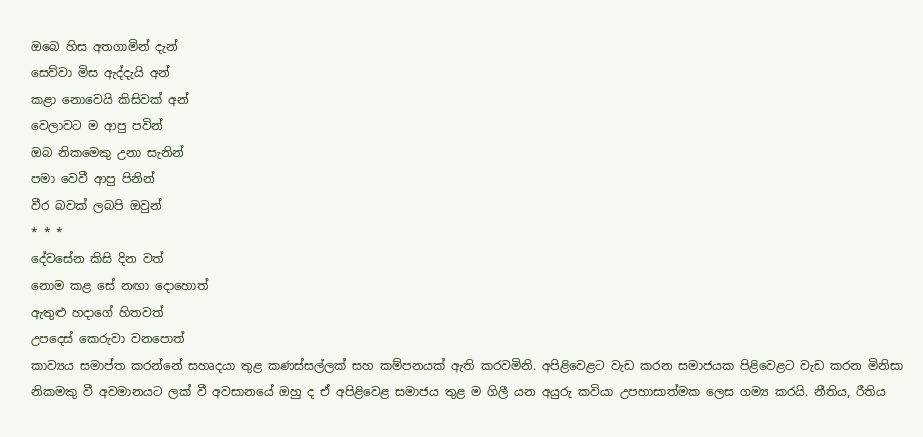ඔබෙ හිස අතගාමින් දැන්
සෙව්වා මිස ඇද්දැයි අන්
කළා නොවෙයි කිසිවක් අන්
වෙලාවට ම ආපු පවින්
ඔබ නිකමෙකු උනා සැනින්
පමා වෙවී ආපු පිනින්
වීර බවක් ලබපි ඔවුන්
* * *
දේවසේන කිසි දින වත්
නොම කළ සේ නඟා දොහොත්
ඇතුළු හදාගේ හිතවත්
උපදෙස් කෙරුවා වනපොත්
කාව්‍යය සමාප්ත කරන්නේ සහෘදයා තුළ කණස්සල්ලක් සහ කම්පනයක් ඇති කරවමිනි. අපිළිවෙළට වැඩ කරන සමාජයක පිළිවෙළට වැඩ කරන මිනිසා නිකමකු වී අවමානයට ලක් වී අවසානයේ ඔහු ද ඒ අපිළිවෙළ සමාජය තුළ ම ගිලී යන අයුරු කවියා උපහාසාත්මක ලෙස ගම්‍ය කරයි. නීතිය, රීතිය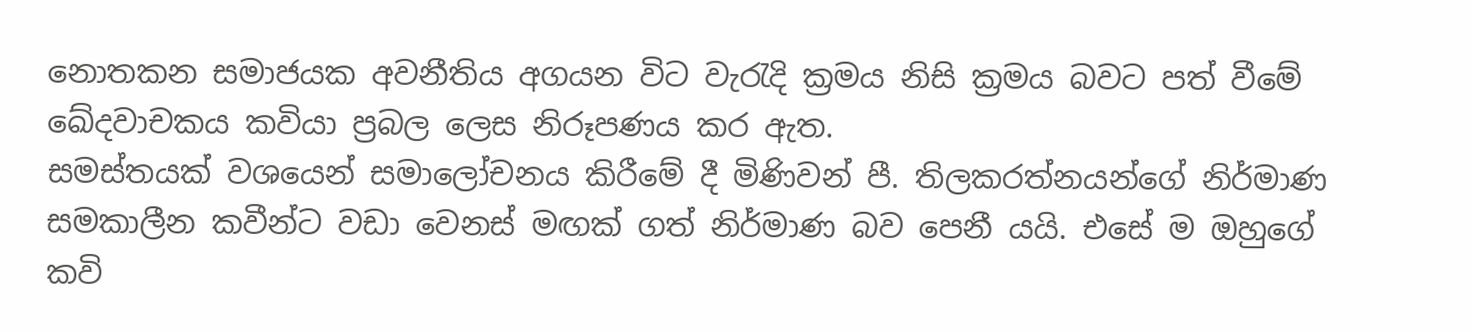නොතකන සමාජයක අවනීතිය අගයන විට වැරැදි ක්‍රමය නිසි ක්‍රමය බවට පත් වීමේ ඛේදවාචකය කවියා ප්‍රබල ලෙස නිරූපණය කර ඇත.
සමස්තයක් වශයෙන් සමාලෝචනය කිරීමේ දී මිණිවන් පී. තිලකරත්නයන්ගේ නිර්මාණ සමකාලීන කවීන්ට වඩා වෙනස් මඟක් ගත් නිර්මාණ බව පෙනී යයි. එසේ ම ඔහුගේ කවි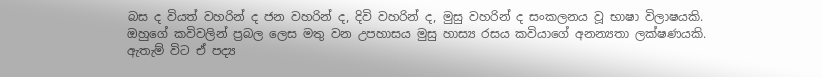බස ද වියත් වහරින් ද ජන වහරින් ද, දිවි වහරින් ද, මුසු වහරින් ද සංකලනය වූ භාෂා විලාෂයකි. ඔහුගේ කවිවලින් ප්‍රබල ලෙස මතු වන උපහාසය මුසු හාස්‍ය රසය කවියාගේ අනන්‍යතා ලක්ෂණයකි. ඇතැම් විට ඒ පද්‍ය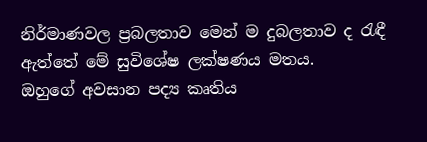නිර්මාණවල ප්‍රබලතාව මෙන් ම දුබලතාව ද රැඳී ඇත්තේ මේ සුවිශේෂ ලක්ෂණය මතය.
ඔහුගේ අවසාන පද්‍ය කෘතිය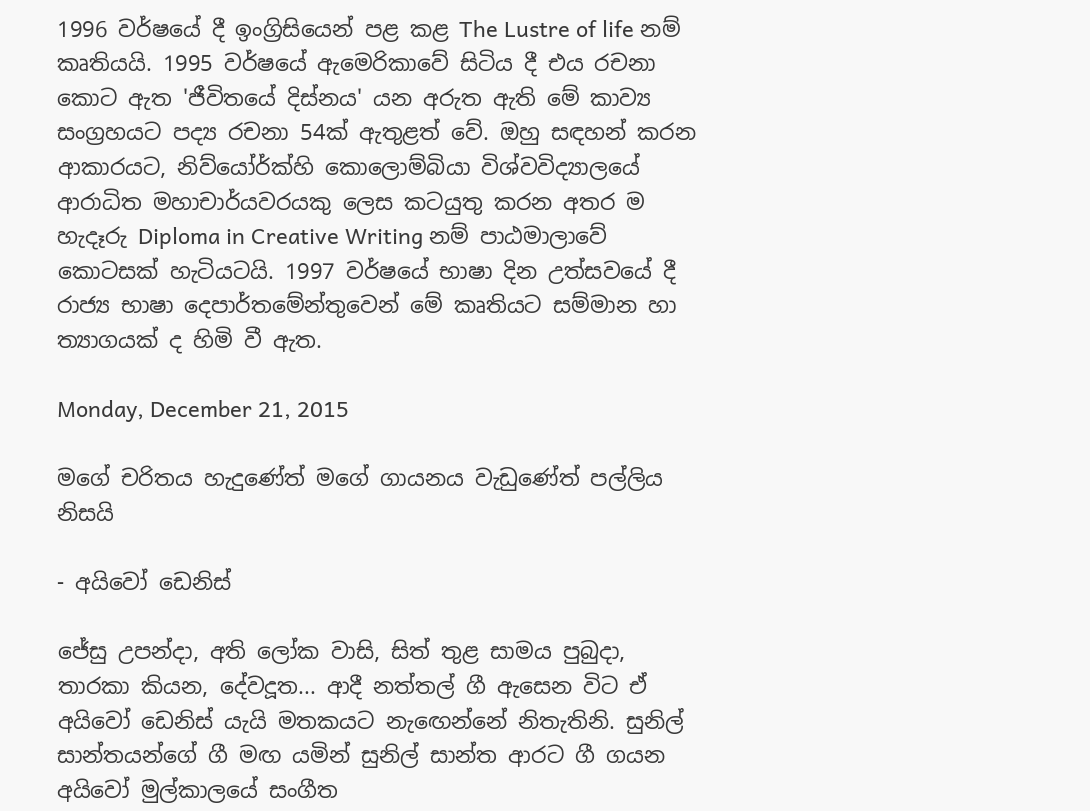1996 වර්ෂයේ දී ඉංග්‍රිසියෙන් පළ කළ The Lustre of life නම් කෘතියයි. 1995 වර්ෂයේ ඇමෙරිකාවේ සිටිය දී එය රචනා කොට ඇත 'ජීවිතයේ දිස්නය' යන අරුත ඇති මේ කාව්‍ය සංග්‍රහයට පද්‍ය රචනා 54ක් ඇතුළත් වේ. ඔහු සඳහන් කරන ආකාරයට, නිව්යෝර්ක්හි කොලොම්බියා විශ්වවිද්‍යාලයේ ආරාධිත මහාචාර්යවරයකු ලෙස කටයුතු කරන අතර ම හැදෑරු Diploma in Creative Writing නම් පාඨමාලාවේ කොටසක් හැටියටයි. 1997 වර්ෂයේ භාෂා දින උත්සවයේ දී රාජ්‍ය භාෂා දෙපාර්තමේන්තුවෙන් මේ කෘතියට සම්මාන හා ත්‍යාගයක් ද හිමි වී ඇත.

Monday, December 21, 2015

මගේ චරිතය හැදුණේත් මගේ ගායනය වැඩුණේත් පල්ලිය නිසයි

- අයිවෝ ඩෙනිස්

ජේසු උපන්දා, අති ලෝක වාසි, සිත් තුළ සාමය පුබුදා, තාරකා කියන, දේවදූත... ආදී නත්තල් ගී ඇසෙන විට ඒ අයිවෝ ඩෙනිස් යැයි මතකයට නැ‍ඟෙන්නේ නිතැතිනි. සුනිල් සාන්තයන්ගේ ගී මඟ යමින් සුනිල් සාන්ත ආරට ගී ගයන අයිවෝ මුල්කාලයේ සංගීත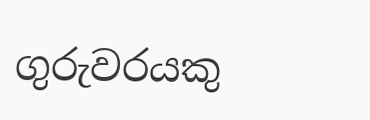ගුරුවරයකු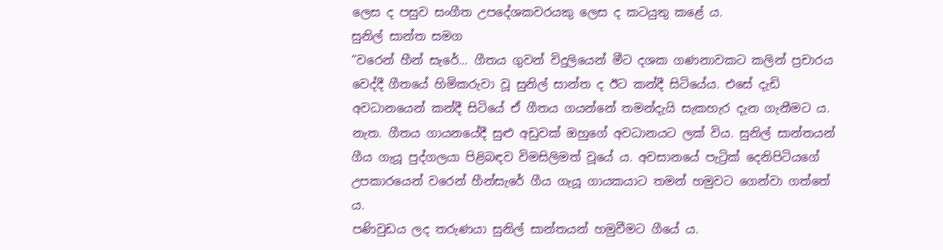ලෙස ද පසුව සංගීත උපදේශකවරයකු ලෙස ද කටයුතු කළේ ය.
සුනිල් සාන්ත සමග
“වරෙන් හීන් සැරේ... ගීතය ගුවන් විදුලියෙන් මීට දශක ගණනාවකට කලින් ප්‍රචාරය වෙද්දී ගීතයේ හිමිකරුවා වූ සුනිල් සාන්ත ද ඊට කන්දී සිටියේය. එසේ දැඩි අවධානයෙන් කන්දී සිටියේ ඒ ගීතය ගයන්නේ තමන්දැයි සැකහැර දැන ගැනීමට ය. නැත. ගීතය ගායනයේදී සුළු අඩුවක් ඔහුගේ අවධානයට ලක් විය. සුනිල් සාන්තයන් ගීය ගැයූ පුද්ගලයා පිළිබඳව විමසිලිමත් වූයේ ය. අවසානයේ පැට්‍රික් දෙනිපිටියගේ උපකාරයෙන් වරෙන් හීන්සැරේ ගීය ගැයූ ගායකයාට තමන් හමුවට ගෙන්වා ගත්තේ ය.
පණිවුඩය ලද තරුණයා සුනිල් සාන්තයන් හමුවීමට ගීයේ ය.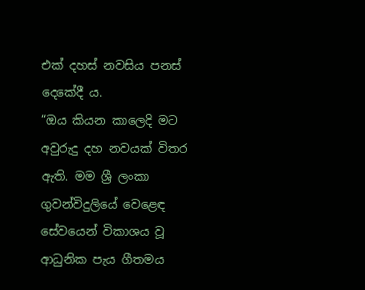එක් දහස් නවසිය පනස් දෙකේදී ය.
“ඔය කියන කාලෙදි මට අවුරුදු දහ නවයක් විතර ඇති. මම ශ්‍රී ලංකා ගුවන්විදුලියේ වෙළෙඳ සේවයෙන් විකාශය වූ ආධුනික පැය ගීතමය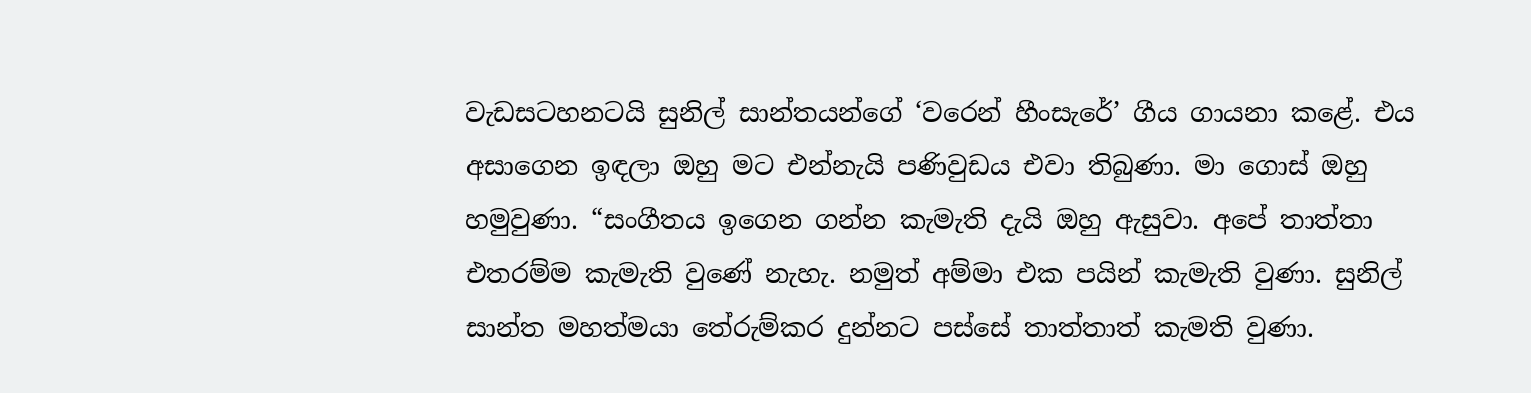වැඩසටහනටයි සුනිල් සාන්තයන්ගේ ‘වරෙන් හීංසැරේ’ ගීය ගායනා කළේ. එය අසාගෙන ඉඳලා ඔහු මට එන්නැයි පණිවුඩය එවා තිබුණා. මා ගොස් ඔහු හමුවුණා. “සංගීතය ඉගෙන ගන්න කැමැති දැයි ඔහු ඇසුවා. අපේ තාත්තා එතරම්ම කැමැති වුණේ නැහැ. නමුත් අම්මා එක පයින් කැමැති වුණා. සුනිල් සාන්ත මහත්මයා තේරුම්කර දුන්නට පස්සේ තාත්තාත් කැමති වුණා.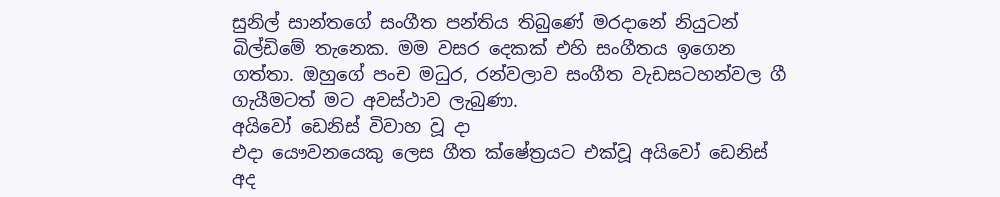සුනිල් සාන්තගේ සංගීත පන්තිය තිබුණේ මරදානේ නියුටන් බිල්ඩිමේ තැනෙක. මම වසර දෙකක් එහි සංගීතය ඉගෙන ගත්තා. ඔහුගේ පංච මධුර, රන්වලාව සංගීත වැඩසටහන්වල ගී ගැයීමටත් මට අවස්ථාව ලැබුණා.
අයිවෝ ඩෙනිස් විවාහ වූ දා
එදා යෞවනයෙකු ලෙස ගීත ක්ෂේත්‍රයට එක්වූ අයිවෝ ඩෙනිස් අද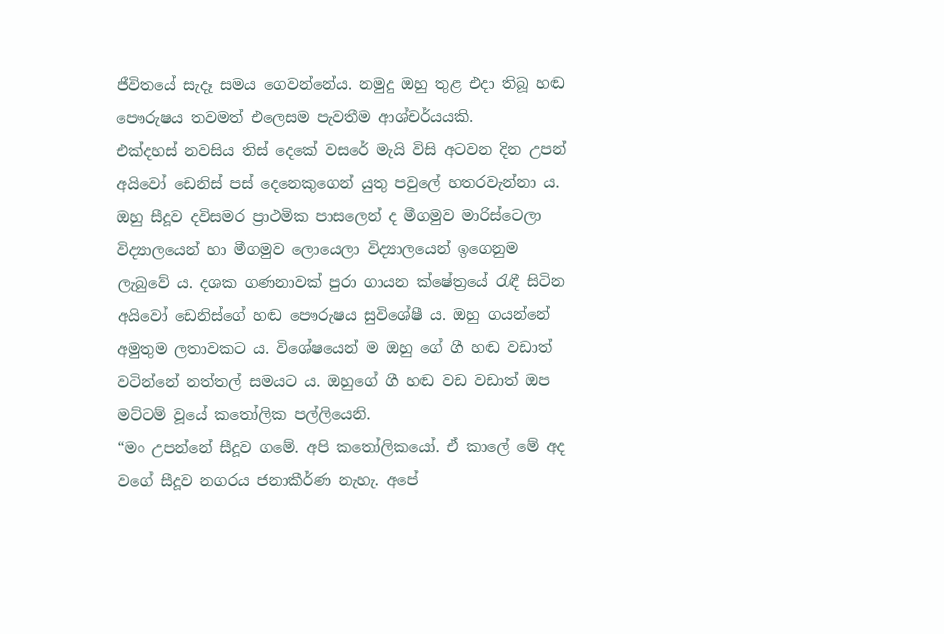ජීවිතයේ සැදෑ සමය ගෙවන්නේය. නමුදු ඔහු තුළ එදා තිබූ හඬ පෞරුෂය තවමත් ‍එලෙසම පැවතීම ආශ්චර්යයකි.
එක්දහස් නවසිය තිස් දෙකේ වසරේ මැයි විසි අටවන දින උපන් අයිවෝ ඩෙනිස් පස් දෙනෙකුගෙන් යුතු පවුලේ හතරවැන්නා ය. ඔහු සීදූව දවිසමර ප්‍රාථමික පාසලෙන් ද මීගමුව මාරිස්ටෙලා විද්‍යාලයෙන් හා මීගමුව ලොයෙලා විද්‍යාලයෙන් ඉගෙනුම ලැබුවේ ය. දශක ගණනාවක් පුරා ගායන ක්ෂේත්‍රයේ රැඳී සිටින අයිවෝ ඩෙනිස්ගේ හඬ පෞරුෂය සුවිශේෂී ය. ඔහු ගයන්නේ අමුතුම ලතාවකට ය. විශේෂයෙන් ම ඔහු ගේ ගී හඬ වඩාත් වටින්නේ නත්තල් සමයට ය. ඔහුගේ ගී හඬ වඩ වඩාත් ඔප මට්ටම් වූයේ කතෝලික පල්ලියෙනි.
“මං උපන්නේ සීදූව ගමේ. අපි කතෝලිකයෝ. ඒ කාලේ මේ අද වගේ සීදූව නගරය ජනාකීර්ණ නැහැ. අපේ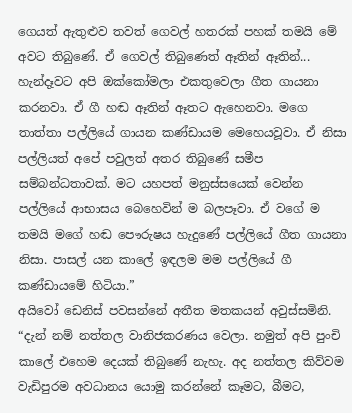ගෙයත් ඇතුළුව තවත් ගෙවල් හතරක් පහක් තමයි මේ අවට තිබුණේ. ඒ ගෙවල් තිබුණෙත් ඈතින් ඈතින්... හැන්දෑවට අපි ඔක්කෝමලා එකතුවෙලා ගීත ගායනා කරනවා. ඒ ගී හඬ ඈතින් ඈතට ඇහෙනවා‍. මගෙ තාත්තා පල්ලියේ ගායන කණ්ඩායම මෙහෙයවූවා. ඒ නිසා පල්ලියත් අපේ පවුලත් අතර තිබුණේ සමීප සම්බන්ධතාවක්. මට යහපත් මනුස්සයෙක් වෙන්න පල්ලියේ ආභාසය බෙහෙවින් ම බලපෑවා. ඒ වගේ ම තමයි මගේ හඬ පෞරුෂය හැදුණේ පල්ලියේ ගීත ගායනා නිසා. පාසල් යන කාලේ ඉඳලම මම පල්ලියේ ගී කණ්ඩායමේ හිටියා.”
අයිවෝ ඩෙනිස් පවසන්නේ අතීත මතකයන් අවුස්සමිනි.
“දැන් නම් නත්තල වානිජකරණය වෙලා. නමුත් අපි පුංචි කාලේ එහෙම දෙයක් තිබුණේ නැහැ. අද නත්තල කිව්වම වැඩිපුරම අවධානය යොමු කරන්නේ කෑමට, බීමට,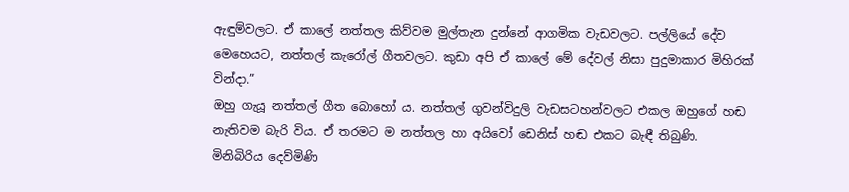ඇඳුම්වලට. ඒ කාලේ නත්තල කිව්වම මුල්තැන දුන්නේ ආගමික වැඩවලට. පල්ලියේ දේව මෙහෙයට, නත්තල් කැරෝල් ගීතවලට. කුඩා අපි ඒ කාලේ මේ දේවල් නිසා පුදුමාකාර මිහිරක් වින්දා.”
ඔහු ගැයූ නත්තල් ගීත බොහෝ ය. නත්තල් ගුවන්විදුලි වැඩසටහන්වලට එකල ඔහුගේ හඬ නැතිවම බැරි විය. ඒ තරමට ම නත්තල හා අයිවෝ ඩෙනිස් හඬ එකට බැඳී තිබුණි.
මිනිබිරිය දෙව්මිණි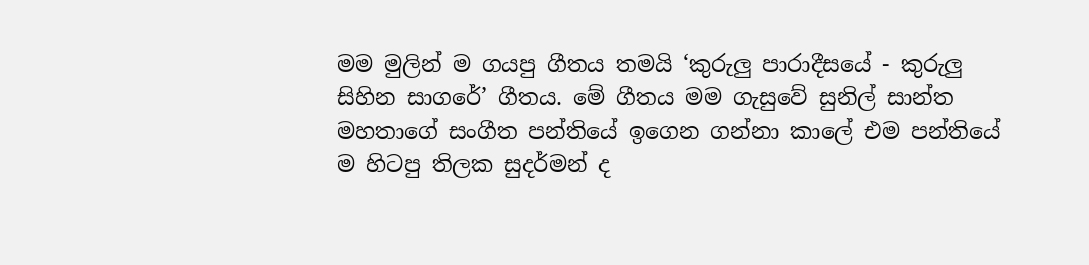මම මුලින් ම ගයපු ගීතය තමයි ‘කුරුලු පාරාදීසයේ - කුරුලු සිහින සාගරේ’ ගීතය. මේ ගීතය මම ගැසුවේ සුනිල් සාන්ත මහතාගේ සංගීත පන්තියේ ඉගෙන ගන්නා කාලේ එම පන්තියේ ම හිටපු තිලක සුදර්මන් ද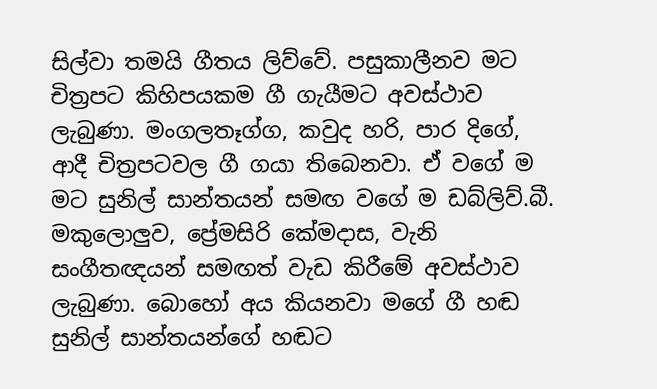සිල්වා තමයි ගීතය ලිව්වේ. පසුකාලීනව මට චිත්‍රපට කිහිපයකම ගී ගැයීමට අවස්ථාව ලැබුණා. මංගලතෑග්ග, කවුද හරි, පාර දිගේ, ආදී චිත්‍රපටවල ගී ගයා තිබෙනවා. ඒ වගේ ම මට සුනිල් සාන්තයන් සමඟ වගේ ම ඩබ්ලිව්.බී. මකුලොලුව, ප්‍රේමසිරි කේමදාස, වැනි සංගීතඥයන් සමඟත් වැඩ කිරීමේ අවස්ථාව ලැබුණා. බොහෝ අය කියනවා මගේ ගී හඬ සුනිල් සාන්ත‍යන්ගේ හඬට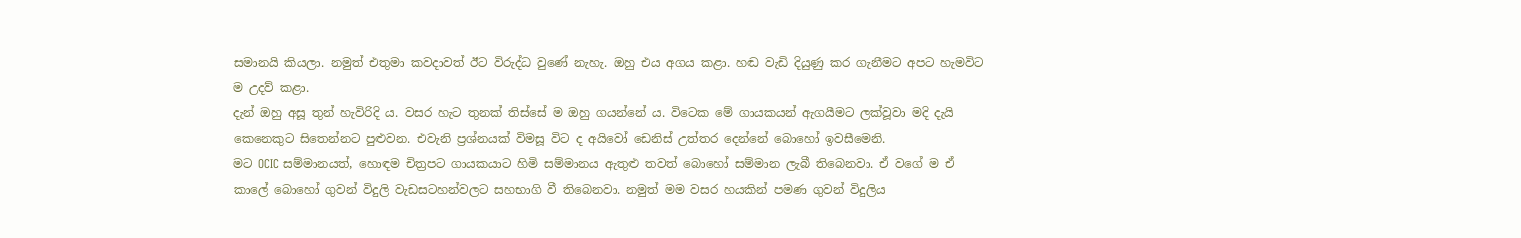සමානයි කියලා. නමුත් එතුමා කවදාවත් ඊට විරුද්ධ වුණේ නැහැ. ඔහු එය අගය කළා. හඬ වැඩි දියුණු කර ගැනීමට අපට හැමවිට ම උදව් කළා.
දැන් ඔහු අසූ තුන් හැවිරිදි ය. වසර හැට තුනක් තිස්සේ ම ඔහු ගයන්නේ ය. විටෙක මේ ගායකයන් ඇගයීමට ලක්වූවා මදි දැයි කෙනෙකුට සිතෙන්නට පුළුවන. එවැනි ප්‍රශ්නයක් විමසූ විට ද අයිවෝ ඩෙනිස් උත්තර දෙන්නේ බොහෝ ඉවසීමෙනි.
මට OCIC සම්මාන‍යත්, හොඳම චිත්‍රපට ගායකයාට හිමි සම්මානය ඇතුළු තවත් බොහෝ සම්මාන ලැබී තිබෙනවා. ඒ වගේ ම ඒ කාලේ බොහෝ ගුවන් විදුලි වැඩසටහන්වලට සහභාගි වී තිබෙනවා. නමුත් මම වසර හයකින් පමණ ගුවන් විදුලිය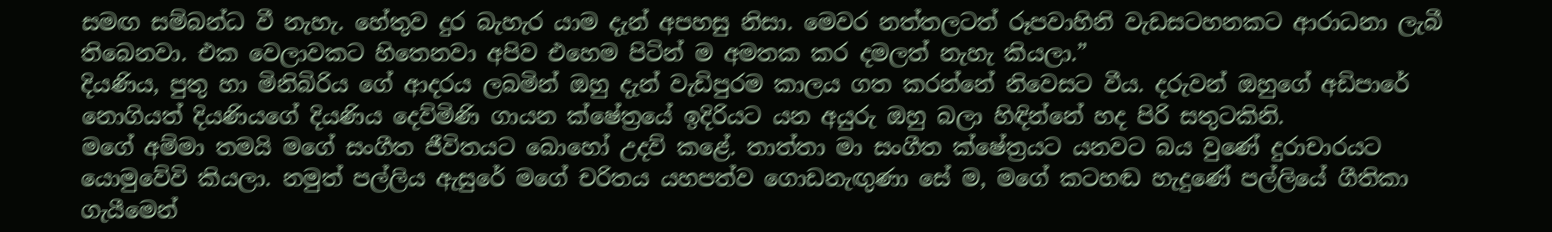සමඟ සම්බන්ධ වී නැහැ. හේතුව දුර බැහැර යාම දැන් අපහසු නිසා. මෙවර නත්තලටත් රූපවාහිනි වැඩසටහනකට ආරාධනා ලැබී තිබෙනවා. එක වෙලාවකට හිතෙනවා අපිව එහෙම පිටින් ම අමතක කර දමලත් නැහැ කියලා.”
දියණිය, පුතු හා මිනිබිරිය ගේ ආදරය ලබමින් ඔහු දැන් වැඩිපුරම කාලය ගත කරන්නේ නිවෙසට වීය. දරුවන් ඔහුගේ අඩිපාරේ නොගියත් දියණියගේ දියණිය දෙව්මිණි ගායන ‍ක්ෂේත්‍රයේ ඉදිරියට යන අයුරු ඔහු බලා හිඳින්නේ හද පිරි සතුටකිනි.
මගේ අම්මා තමයි මගේ සංගීත ජීවිතයට බොහෝ උදව් කළේ. තාත්තා මා සංගීත ක්ෂේත්‍රයට යනවට බය වුණේ දුරාචාරයට යොමුවේවි කියලා. නමුත් පල්ලිය ඇසුරේ මගේ චරිතය යහපත්ව ගොඩනැඟුණා සේ ම, මගේ කටහඬ හැදුණේ පල්ලියේ ගීතිකා ගැයීමෙන්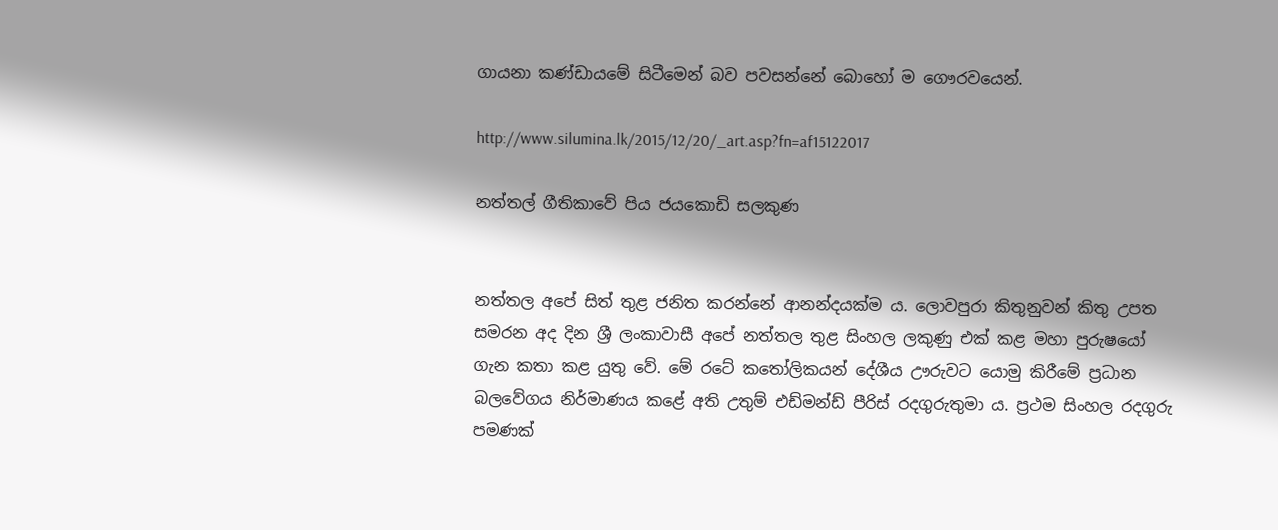ගායනා කණ්ඩායමේ සිටීමෙන් බව පවසන්නේ බොහෝ ම ගෞරවයෙන්.

http://www.silumina.lk/2015/12/20/_art.asp?fn=af15122017

නත්තල් ගීතිකාවේ පිය ජයකොඩි සලකුණ


නත්තල අපේ සිත් තුළ ජනිත කරන්නේ ආනන්දයක්ම ය. ලොවපුරා කිතුනුවන් කිතු උපත සමරන අද දින ශ්‍රී ලංකාවාසී අපේ නත්තල තුළ සිංහල ලකුණු එක් කළ මහා පුරුෂයෝ ගැන කතා කළ යුතු වේ. මේ රටේ කතෝලිකයන් දේශීය ඌරුවට යොමු කිරීමේ ප්‍රධාන බලවේගය නිර්මාණය කළේ අති උතුම් එඩ්මන්ඩ් පීරිස් රදගුරුතුමා ය. ප්‍රථම සිංහල රදගුරු පමණක්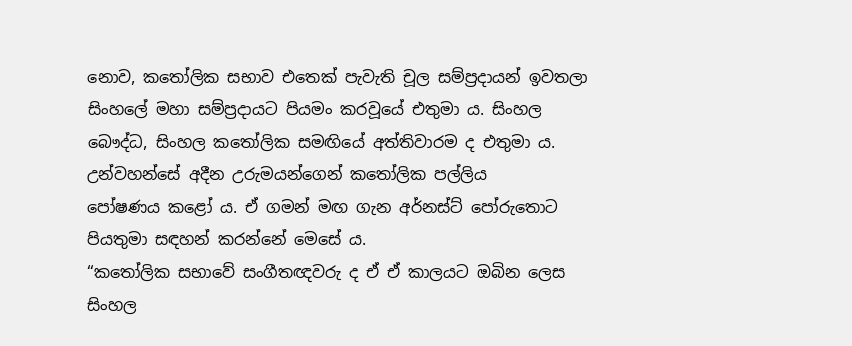නොව, කතෝලික සභාව එතෙක් පැවැති චූල සම්ප්‍රදායන් ඉවතලා සිංහලේ මහා සම්ප්‍රදායට පියමං කරවූයේ එතුමා ය. සිංහල බෞද්ධ, සිංහල කතෝලික සමඟියේ අත්තිවාරම ද එතුමා ය. උන්වහන්සේ අදීන උරුමයන්ගෙන් කතෝලික පල්ලිය පෝෂණය ‍කළෝ ය. ඒ ගමන් මඟ ගැන අර්නස්ට් පෝරුතොට පියතුමා සඳහන් කරන්නේ මෙසේ ය.
“කතෝලික සභාවේ සංගීතඥවරු ද ඒ ඒ කාලයට ඔබින ලෙස සිංහල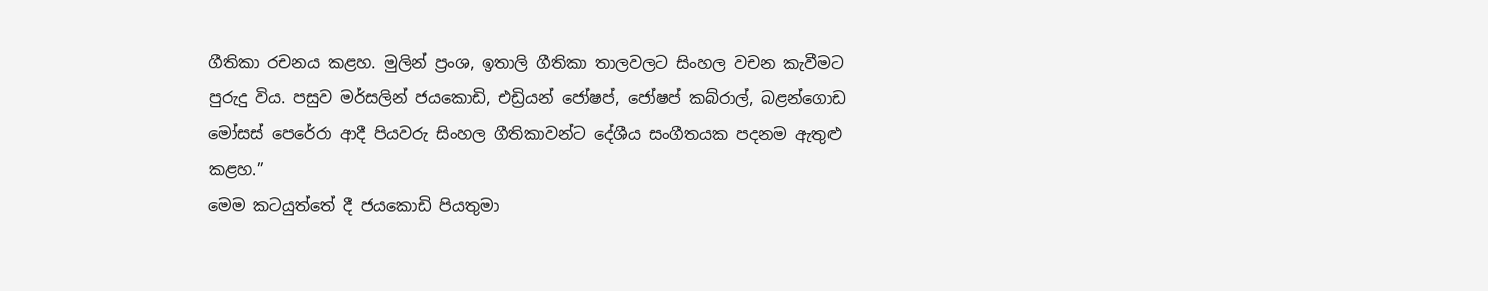ගීතිකා රචනය කළහ. මුලින් ප්‍රංශ, ඉතාලි ගීතිකා තාලවලට සිංහල වචන කැවීමට පුරුදු විය. පසුව මර්සලින් ජයකොඩි, එඩ්‍රියන් ජෝෂප්, ජෝෂප් කබ්රාල්, බළන්ගොඩ මෝසස් පෙරේරා ආදී පියවරු සිංහල ගීතිකාවන්ට දේශීය සංගීතයක පදනම ඇතුළු කළහ.”
මෙම කටයුත්තේ දී ජයකොඩි පියතුමා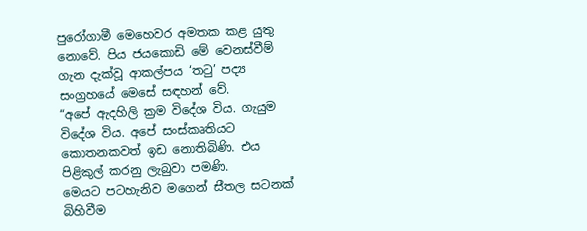පුරෝගාමී මෙහෙවර අමතක කළ යුතු නොවේ. පිය ජයකොඩි මේ වෙනස්වීම් ගැන දැක්වූ ආකල්පය ‘තටු’ පද්‍ය සංග්‍රහයේ මෙසේ සඳහන් වේ.
“අපේ ඇදහිලි ක්‍රම ‍විදේශ විය. ගැයුම විදේශ විය. අපේ සංස්කෘතියට කොතනකවත් ඉඩ නොතිබිණි. එය පිළිකුල් කරනු ලැබුවා පමණි.
මෙයට පටහැනිව ‍මගෙන් ස‍ීතල සටනක් බිහිවීම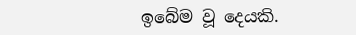ඉබේම වූ දෙයකි.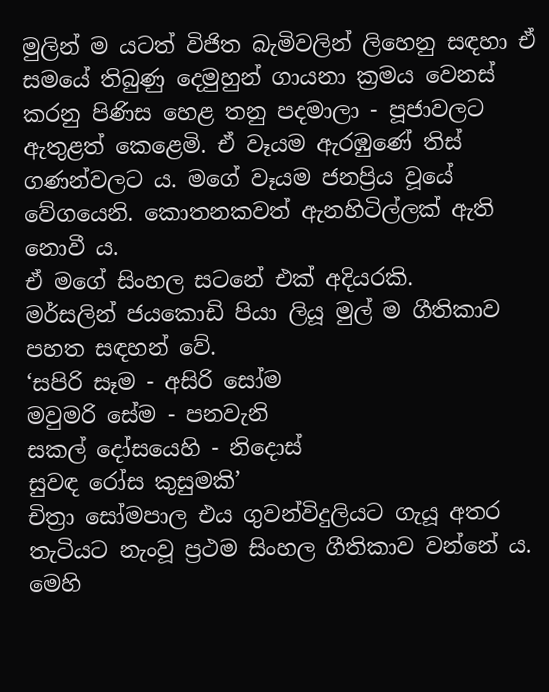මුලින් ම යටත් විජිත බැමිවලින් ලිහෙනු සඳහා ඒ සමයේ තිබුණු දෙමුහුන් ගායනා ක්‍රමය වෙනස් කරනු පිණිස හෙළ තනු පදමාලා - පූජාවලට ඇතුළත් කෙ‍ළෙමි. ඒ වෑයම ඇරඹුණේ තිස් ගණන්වලට ය. මගේ වෑයම ජනප්‍රිය වූයේ වේගයෙනි. කොතනකවත් ඇනහිටිල්ලක් ඇති නොවී ය.
ඒ ම‍ගේ සිංහල සටනේ එක් අදියරකි.
මර්සලින් ජයකොඩි පියා ලියූ මුල් ම ගීතිකාව පහත සඳහන් වේ.
‘සපිරි සෑම - අසිරි සෝම
මවුමරි සේම - පනවැනි
සකල් දෝසයෙහි - නිදොස්
සුවඳ රෝස කුසුමකි’
චිත්‍රා සෝමපාල එය ගුවන්විදුලියට ගැයූ අතර තැටියට නැංවූ ප්‍රථම සිංහල ගීතිකාව වන්නේ ය. මෙහි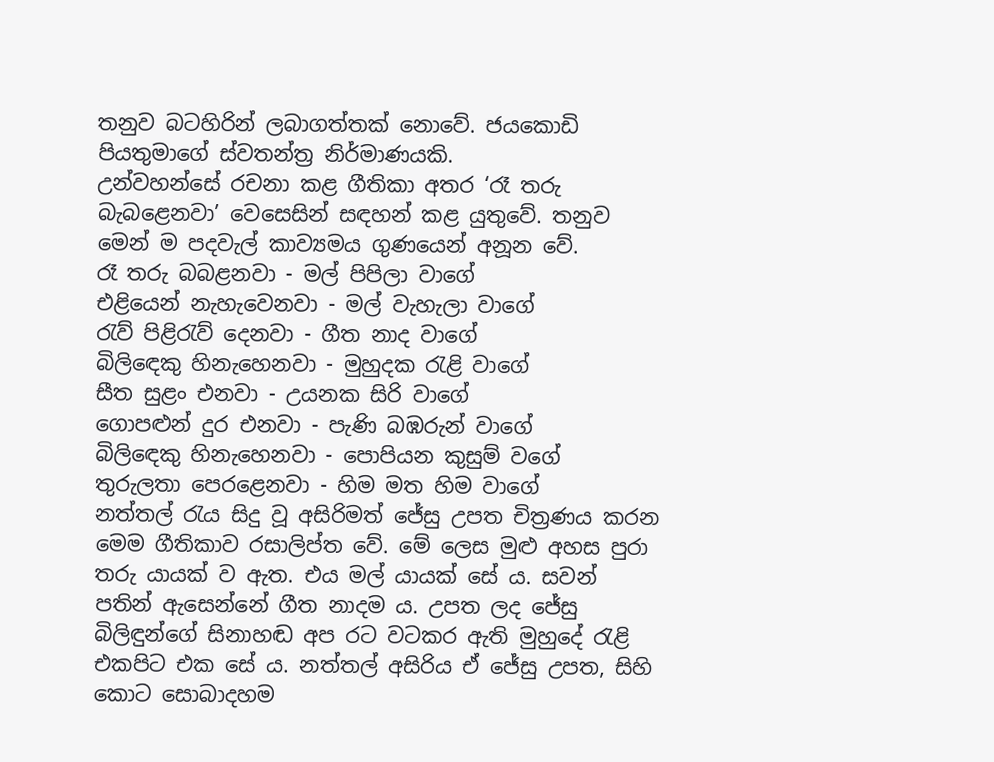තනුව බටහිරින් ලබාගත්තක් නොවේ. ජයකොඩි පියතුමාගේ ස්වතන්ත්‍ර නිර්මාණයකි.
උන්වහන්සේ රචනා කළ ගීතිකා අතර ‘රෑ තරු බැබළෙනවා’ වෙසෙසින් සඳහන් කළ යුතුවේ. තනුව මෙන් ම පදවැල් කාව්‍යමය ගුණයෙන් අනූන වේ.
රෑ තරු බබළනවා - මල් පිපිලා වාගේ
එළියෙන් නැහැවෙනවා - මල් වැහැලා වාගේ
රැව් පිළිරැව් දෙනවා - ගීත නාද වාගේ
බිලිඳෙකු හිනැහෙනවා - මුහුදක රැළි වාගේ
සීත සුළං එනවා - උයනක සිරි වාගේ
ගොපළුන් දුර එනවා - පැණි බඹරුන් වාගේ
බිලිඳෙකු හිනැහෙනවා - පොපියන කුසුම් වගේ
තුරුලතා පෙරළෙනවා - හිම මත හිම වාගේ
නත්තල් රැය සිදු වූ අසිරිමත් ජේසු උපත චිත්‍රණය කරන මෙම ගීතිකාව රසාලිප්ත වේ. මේ ලෙස මුළු අහස පුරා තරු යායක් ව ඇත‍. එය මල් යායක් සේ ය. සවන් පතින් ඇසෙන්නේ ගීත නාදම ය. උපත ලද ජේසු බිලිඳුන්ගේ සිනාහඬ අප රට වටකර ඇති මුහුදේ රැළි එකපිට එක සේ ය. නත්තල් අසිරිය ඒ ජේසු උපත, සිහි කොට සොබාදහම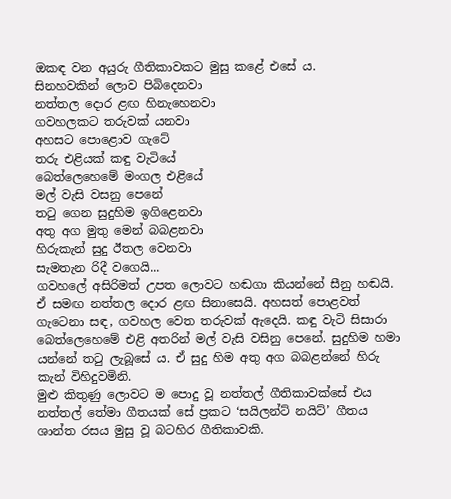ඔකඳ වන අයුරු ගීතිකාවකට මුසු කළේ එසේ ය.
සිනහවකින් ලොව පිබිදෙනවා
නත්තල දොර ළඟ හිනැහෙනවා
ගවහලකට තරුවක් යනවා‍
අහසට පොළොව ගැටේ
තරු එළියක් කඳු වැටියේ
බෙත්ලෙහෙමේ මංගල එළියේ
මල් වැසි වසනු පෙනේ
තටු ගෙන සුදුහිම ඉගිළෙනවා
අතු අග මුතු මෙන් බබළනවා
හිරුකැන් සුදු ඊතල වෙනවා
සැමතැන රිදී වගෙයි...
ගවහලේ අසිරිමත් උපත ලොවට හඬගා කියන්නේ සීනු හඬයි‍. ඒ සමඟ නත්තල දොර ළඟ සිනාසෙයි‍. අහසත් පොළවත් ගැටෙනා සඳ, ගවහල වෙත තරුවක් ඇදෙයි‍. කඳු වැටි සිසාරා බෙත්ලෙහෙමේ එළි අතරින් මල් වැසි වසිනු පෙනේ. සුදුහිම හමා යන්නේ තටු ලැබූසේ ය. ඒ සුදු හිම අතු අග බබළන්නේ හිරු කැන් විහිදුවමිනි.
මුළු කිතුණු ලොවට ම පොදු වූ නත්තල් ගීතිකාවක්සේ එය නත්තල් තේමා ගීතයක් සේ ප්‍රකට ‘සයිලන්ට් නයිට්’ ගීතය ශාන්ත රසය මුසු වූ බටහිර ගීතිකාවකි.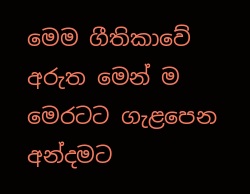මෙම ගීතිකාවේ අරුත මෙන් ම මෙරටට ගැළපෙන අන්දමට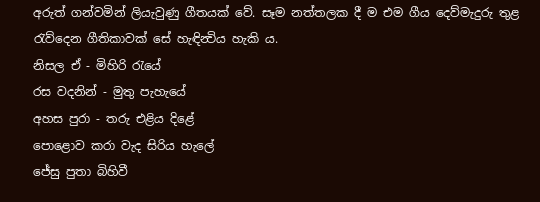අරුත් ගන්වමින් ලියැවුණු ගීතයක් වේ. සෑම නත්තලක දී ම එම ගීය දෙව්මැදුරු තුළ රැව්දෙන ගීතිකාවක් සේ හැඳින්‍විය හැකි ය.
නිසල ඒ - මිහිරි රැයේ‍
රස වදනින් - මුතු පැහැයේ
අහස පුරා - තරු එළිය දිළේ
පොළොව කරා වැද සිරිය හැලේ
ජේසු පුතා බිහිවී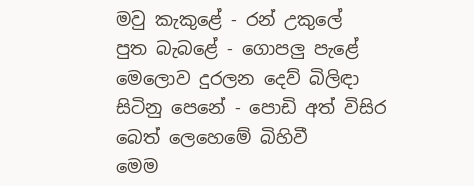මවු කැකුළේ - රන් උකුලේ
පුත බැබළේ - ගොපලු පැළේ
මෙලොව දුරලන දෙව් බිලිඳා
සිටිනු පෙනේ - පොඩි අත් විසිර
බෙත් ලෙහෙමේ බිහිවී
මෙම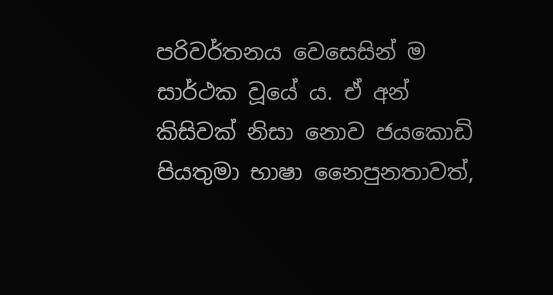පරිවර්තනය වෙසෙසින් ම සාර්ථක වූයේ ය. ඒ අන් කිසිවක් ‍නිසා නොව ජයකොඩි පියතුමා භාෂා නෛපුනතාවත්,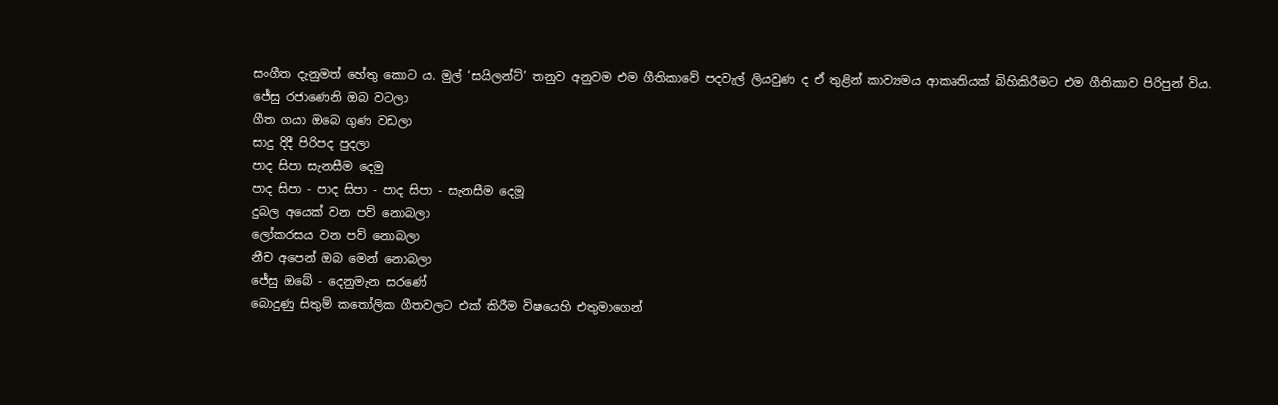සංගීත දැනුමත් හේතු කොට ය. මුල් ‘සයිලන්ට්’ තනුව අනුවම එම ගීතිකාවේ පදවැල් ලියවුණ ද ඒ තුළින් කාව්‍යමය ආකෘතියක් බිහිකිරීමට එම ගීතිකාව පිරිපුන් ‍විය.
ජේසු රජ‍ාණෙනි ඔබ වටලා
ගීත ගයා ඔබෙ ගුණ වඩලා
සාදු දිදී පිරිපද පුදලා
පාද සිපා සැනසීම දෙමු
පාද සිපා - පාද සිපා - පාද සිපා - සැනසීම දෙමූ
දුබල අයෙක් වන පව් නොබලා
ලෝකරසය වන පව් නොබලා
නීච අපෙන් ඔබ මෙන් නොබලා
ජේසු ඔබේ - දෙනුමැන සරණේ
බොදුණු සිතුම් කතෝලික ගීතවලට එක් කිරීම විෂයෙහි එතුමාගෙන්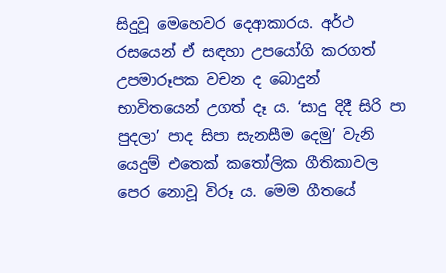සිදුවූ මෙහෙවර දෙආකාරය. අර්ථ රසයෙන් ඒ සඳහා උපයෝගි කරගත් උපමාරූපක වචන ද බොදුන් භාවිතයෙන් උගත් දෑ ය. ‘සාදු දිදී සිරි පා පුදලා’ පාද සිපා සැනසීම දෙමු’ වැනි යෙදුම් එතෙක් කතෝලික ගීතිකාවල පෙර නොවූ විරූ ය. මෙම ගීතයේ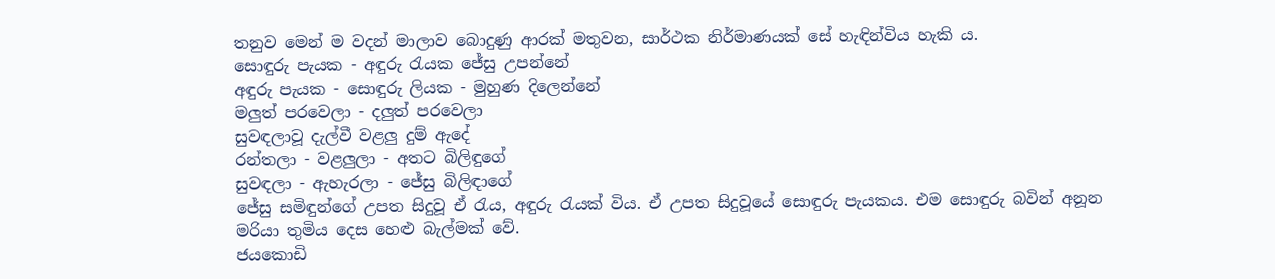තනුව මෙන් ම වදන් මාලාව බොදුණු ආරක් මතුවන, සාර්ථක නිර්මාණයක් සේ හැඳින්විය හැකි ය.
සොඳුරු පැයක - අඳුරු රැයක ජේසු උපන්නේ
අඳුරු පැයක - සොඳුරු ලියක - මුහුණ දිලෙන්නේ
මලුත් පරවෙලා - දලුත් පරවෙලා
සුවඳලාවූ දැල්වී වළලු දුම් ඇදේ
රන්තලා - වළලුලා - අතට බිලිඳුගේ
සුවඳලා - ඇහැරලා - ජේසු බිලිඳාගේ
ජේසු සමිඳුන්ගේ උපත සිදුවූ ඒ රැය, අඳුරු රැයක් විය. ඒ උපත සිදුවූයේ සොඳුරු පැයකය. එම සොඳුරු බවින් අනූන මරියා තුමිය දෙස හෙළු බැල්මක් වේ.
ජයකොඩි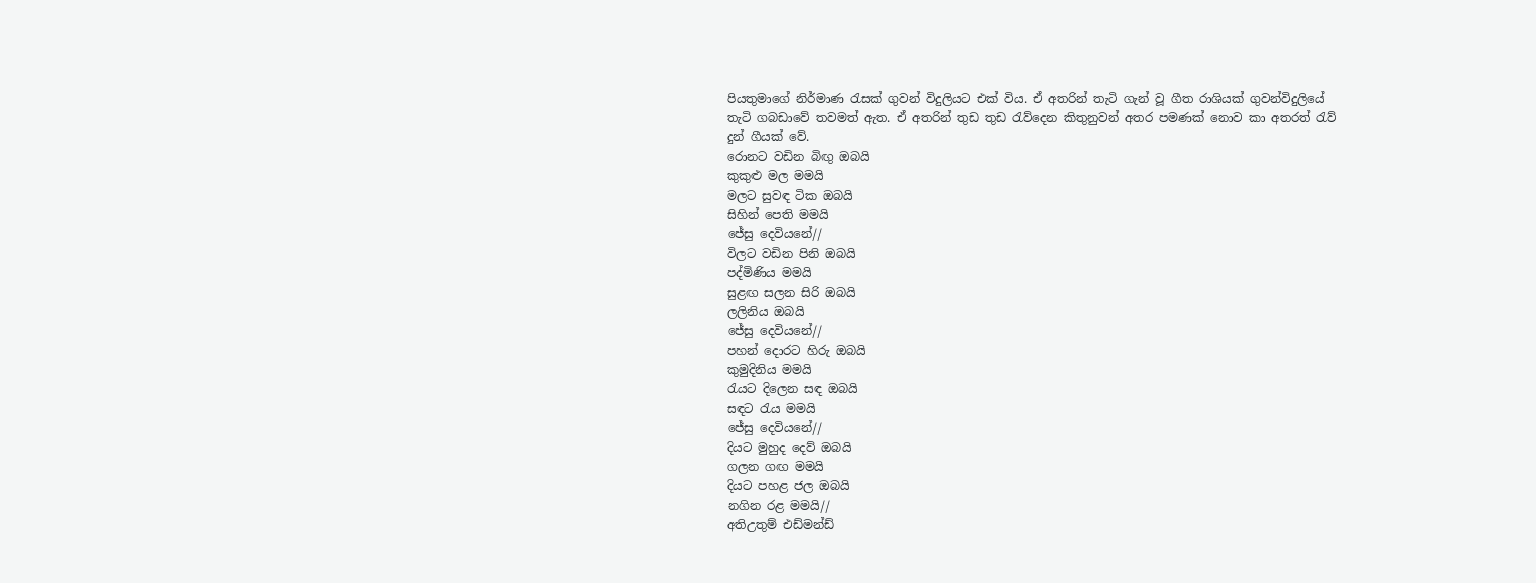පියතුමාගේ නිර්මාණ රැසක් ගුවන් විදුලියට එක් විය. ඒ අතරින් තැටි ගැන් වූ ගීත රාශියක් ගුවන්විදුලියේ තැටි ගබඩාවේ තවමත් ඇත. ඒ අතරින් තුඩ තුඩ රැව්දෙන කිතුනුවන් අතර පමණක් නොව කා අතරත් රැව් දුන් ගීයක් වේ.
රොනට වඩින බිඟු ඔබයි
කුකුළු මල මමයි
මලට සුවඳ ටික ඔබයි
සිහින් පෙති මමයි‍
ජේසු දෙවියනේ//
විලට වඩින පිනි ඔබයි
පද්මිණිය මමයි
සුළඟ සලන සිරි ඔබයි
ලලිනිය ඔබයි
ජේසු දෙවියනේ//
පහන් දොරට හිරු ඔබයි
කුමුදිනිය මමයි
රැයට දිලෙන සඳ ඔබයි
සඳට රැය මමයි
ජේසු දෙවියනේ//
දියට මුහුද දෙව් ‍ඔබයි
ගලන ගඟ මමයි
දියට පහළ ජල ඔබයි
නගින රළ මමයි//
අතිඋතුම් එඩ්මන්ඩ්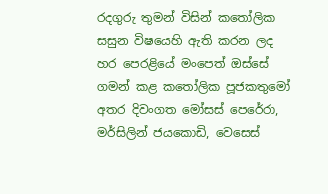රදගුරු තුමන් විසින් කතෝලික සසුන විෂයෙහි ඇති කරන ලද හර පෙරළියේ මංපෙත් ඔස්සේ ගමන් කළ කතෝලික පූජක‍තුමෝ අතර දිවංගත මෝසස් පෙරේරා, මර්සිලින් ජයකොඩි, වෙසෙස්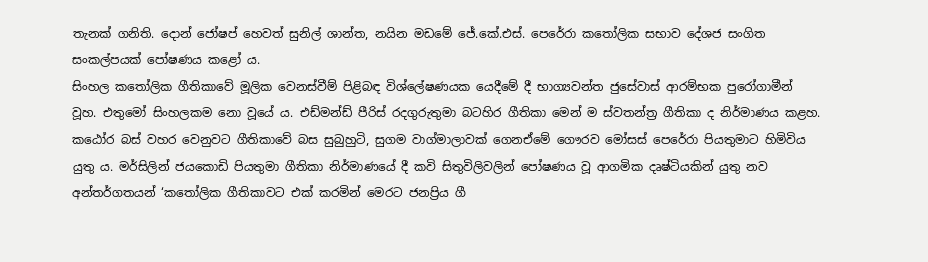තැනක් ගනිති. දොන් ජෝෂප් හෙවත් සුනිල් ශාන්ත, නයින මඩමේ ජේ‍.කේ‍.එස්. පෙරේරා කතෝලික සභාව දේශජ සංගිත සංකල්පයක් පෝෂණය කළෝ ය.
සිංහල කතෝලික ගීතිකාවේ මූලික වෙනස්වීම් පිළිබඳ විශ්ලේෂණයක යෙදීමේ දී භාග්‍යවන්ත ජුසේවාස් ආරම්භක ‍පුරෝගාමීන් වූහ. එතුමෝ සිංහලකම නො වූයේ ය. එඩ්මන්ඩ් පීරිස් රදගුරුතුමා බටහිර ගීතිකා මෙන් ම ස්වතන්ත්‍ර ගීතිකා ද නිර්මාණය කළහ. කඨෝර බස් වහර වෙනුවට ගීතිකාවේ බස සුබුහුටි, සුගම වාග්මාලාවක් ගෙනඒමේ ගෞරව මෝසස් පෙරේරා පියතුමාට හිමිවිය යුතු ය. මර්සිලින් ජයකොඩි පියතුමා ගීතිකා නිර්මාණයේ දී කවි සිතුවිලිවලින් පෝෂණය වූ ආගමික දෘෂ්ටියකින් යුතු නව අන්තර්ගතයන් ‘කතෝලික ගීතිකාවට එක් කරමින් මෙරට ජනප්‍රිය ගී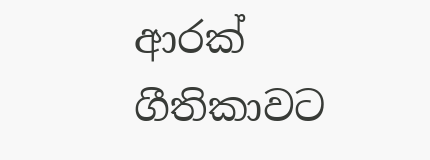ආරක් ගීතිකාවට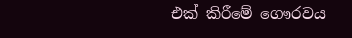එක් කිරීමේ ගෞරවය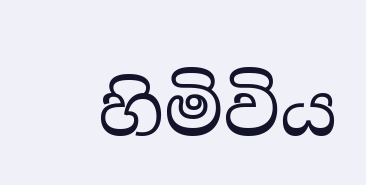හිමිවිය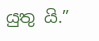යුතු යි.”